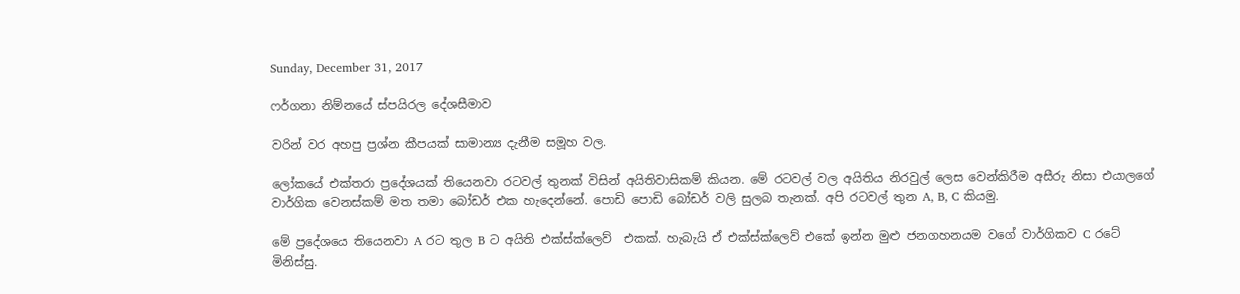Sunday, December 31, 2017

ෆර්ගනා නිම්නයේ ස්පයිරල දේශසීමාව

වරින් වර අහපු ප්‍රශ්න කීපයක් සාමාන්‍ය දැනීම සමූහ වල.

ලෝකයේ එක්තරා ප්‍රදේශයක් තියෙනවා රටවල් තුනක් විසින් අයිතිවාසිකම් කියන. මේ රටවල් වල අයිතිය නිරවුල් ලෙස වෙන්කිරීම අසීරු නිසා එයාලගේ වාර්ගික වෙනස්කම් මත තමා බෝඩර් එක හැදෙන්නේ. පොඩි පොඩි බෝඩර් වලි සුලබ තැනක්. අපි රටවල් තුන A, B, C කියමු.

මේ ප්‍රදේශයෙ තියෙනවා A රට තුල B ට අයිති එක්ස්ක්ලෙව්  එකක්. හැබැයි ඒ එක්ස්ක්ලෙව් එකේ ඉන්න මුළු ජනගහනයම වගේ වාර්ගිකව C රටේ මිනිස්සු.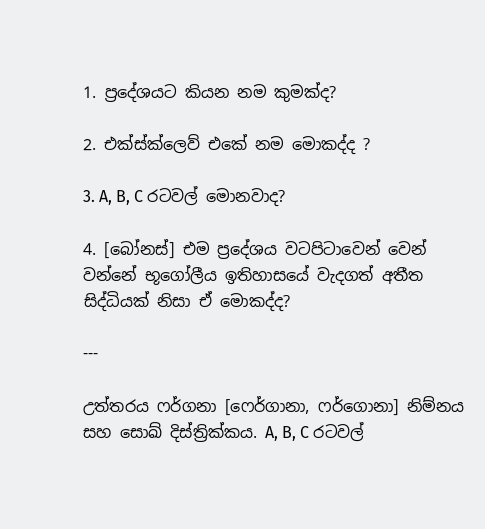1. ප්‍රදේශයට කියන නම කුමක්ද?

2. එක්ස්ක්ලෙව් එකේ නම මොකද්ද ?

3. A, B, C රටවල් මොනවාද?

4. [බෝනස්] එම ප්‍රදේශය වටපිටාවෙන් වෙන් වන්නේ භූගෝලීය ඉතිහාසයේ වැදගත් අතීත සිද්ධියක් නිසා ඒ මොකද්ද?

---

උත්තරය ෆර්ගනා [ෆෙර්ගානා, ෆර්ගොනා] නිම්නය සහ සොඛ් දිස්ත්‍රික්කය. A, B, C රටවල්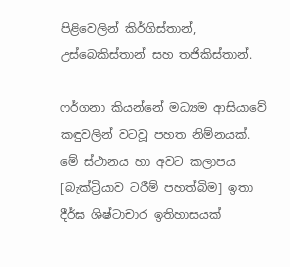පිළිවෙලින් කිර්ගිස්තාන්, උස්බෙකිස්තාන් සහ තජිකිස්තාන්.

ෆර්ගනා කියන්නේ මධ්‍යම ආසියාවේ කඳුවලින් වටවූ පහත නිම්නයක්. මේ ස්ථානය හා අවට කලාපය [බැක්ට්‍රියාව ටරීම් පහත්බිම] ඉතා දීර්ඝ ශිෂ්ටාචාර ඉතිහාසයක්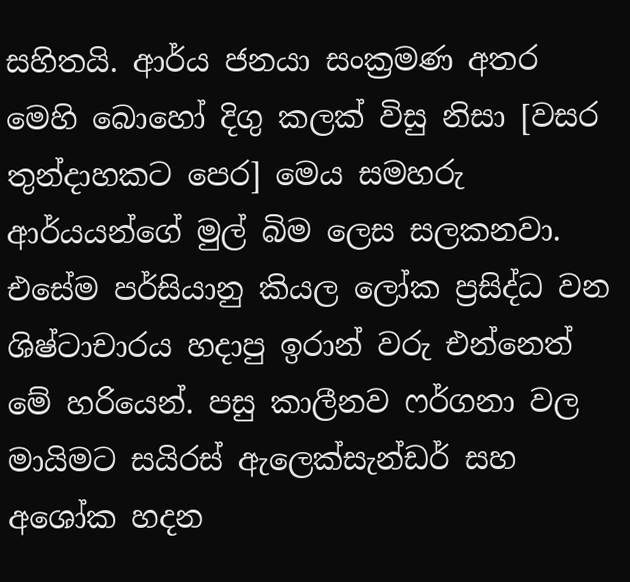සහිතයි. ආර්ය ජනයා සංක්‍රමණ අතර මෙහි බොහෝ දිගු කලක් විසු නිසා [වසර තුන්දාහකට පෙර] මෙය සමහරු ආර්යයන්ගේ මුල් බිම ලෙස සලකනවා. එසේම පර්සියානු කියල ලෝක ප්‍රසිද්ධ වන ශිෂ්ටාචාරය හදාපු ඉරාන් වරු එන්නෙත් මේ හරියෙන්. පසු කාලීනව ෆර්ගනා වල මායිමට සයිරස් ඇලෙක්සැන්ඩර් සහ අශෝක හදන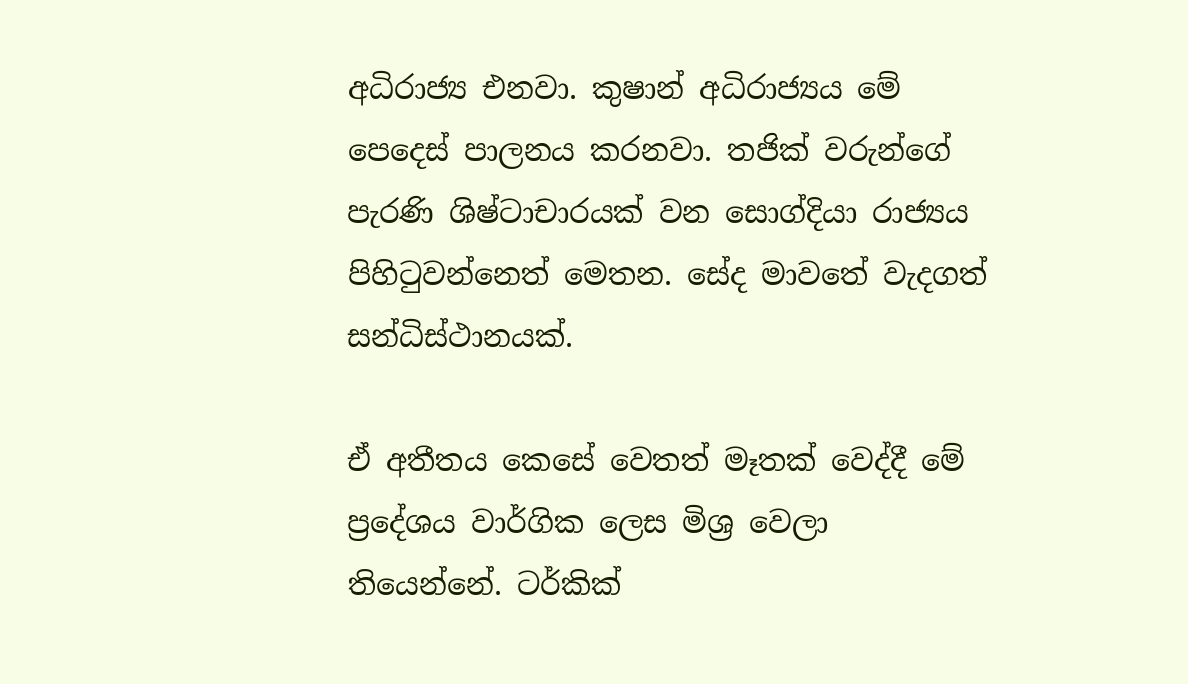අධිරාජ්‍ය එනවා. කුෂාන් අධිරාජ්‍යය මේ පෙදෙස් පාලනය කරනවා. තජික් වරුන්ගේ පැරණි ශිෂ්ටාචාරයක් වන සොග්දියා රාජ්‍යය පිහිටුවන්නෙත් මෙතන. සේද මාවතේ වැදගත් සන්ධිස්ථානයක්.

ඒ අතීතය කෙසේ වෙතත් මෑතක් වෙද්දී මේ ප්‍රදේශය වාර්ගික ලෙස මිශ්‍ර වෙලා තියෙන්නේ. ටර්කික්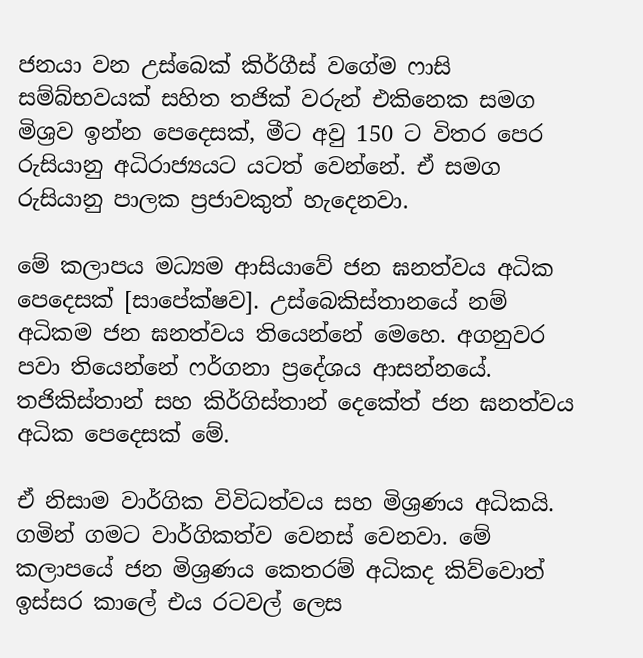ජනයා වන උස්බෙක් කිර්ගීස් වගේම ෆාසි සම්බ්භවයක් සහිත තජික් වරුන් එකිනෙක සමග මිශ්‍රව ඉන්න පෙදෙසක්, මීට අවු 150 ට විතර පෙර රුසියානු අධිරාජ්‍යයට යටත් වෙන්නේ. ඒ සමග රුසියානු පාලක ප්‍රජාවකුත් හැදෙනවා.

මේ කලාපය මධ්‍යම ආසියාවේ ජන ඝනත්වය අධික පෙදෙසක් [සාපේක්ෂව]. උස්බෙකිස්තානයේ නම් අධිකම ජන ඝනත්වය තියෙන්නේ මෙහෙ. අගනුවර පවා තියෙන්නේ ෆර්ගනා ප්‍රදේශය ආසන්නයේ. තජිකිස්තාන් සහ කිර්ගිස්තාන් දෙකේත් ජන ඝනත්වය අධික පෙදෙසක් මේ.

ඒ නිසාම වාර්ගික විවිධත්වය සහ මිශ්‍රණය අධිකයි. ගමින් ගමට වාර්ගිකත්ව වෙනස් වෙනවා. මේ කලාපයේ ජන මිශ්‍රණය කෙතරම් අධිකද කිව්වොත් ඉස්සර කාලේ එය රටවල් ලෙස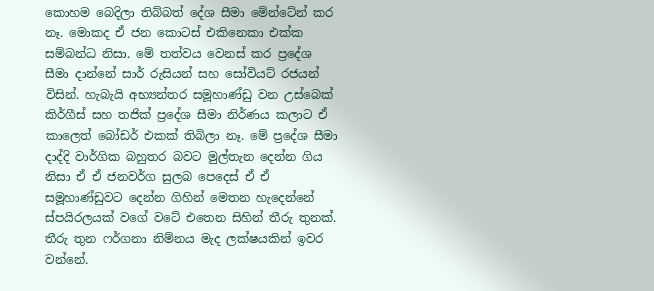කොහම බෙදිලා තිබ්බත් දේශ සීමා මේන්ටේන් කර නෑ. මොකද ඒ ජන කොටස් එකිනෙකා එක්ක සම්බන්ධ නිසා. මේ තත්වය වෙනස් කර ප්‍රදේශ සීමා දාන්නේ සාර් රුසියන් සහ සෝවියට් රජයන් විසින්. හැබැයි අභ්‍යන්තර සමූහාණ්ඩු වන උස්බෙක් කිර්ගීස් සහ තජික් ප්‍රදේශ සීමා නිර්ණය කලාට ඒ කාලෙත් බෝඩර් එකක් තිබිලා නෑ. මේ ප්‍රදේශ සීමා දාද්දි වාර්ගික බහුතර බවට මුල්තැන දෙන්න ගිය නිසා ඒ ඒ ජනවර්ග සුලබ පෙදෙස් ඒ ඒ සමූහාණ්ඩුවට දෙන්න ගිහින් මෙතන හැදෙන්නේ ස්පයිරලයක් වගේ වටේ එතෙන සිහින් තීරු තුනක්. තීරු තුන ෆර්ගනා නිම්නය මැද ලක්ෂයකින් ඉවර වන්නේ.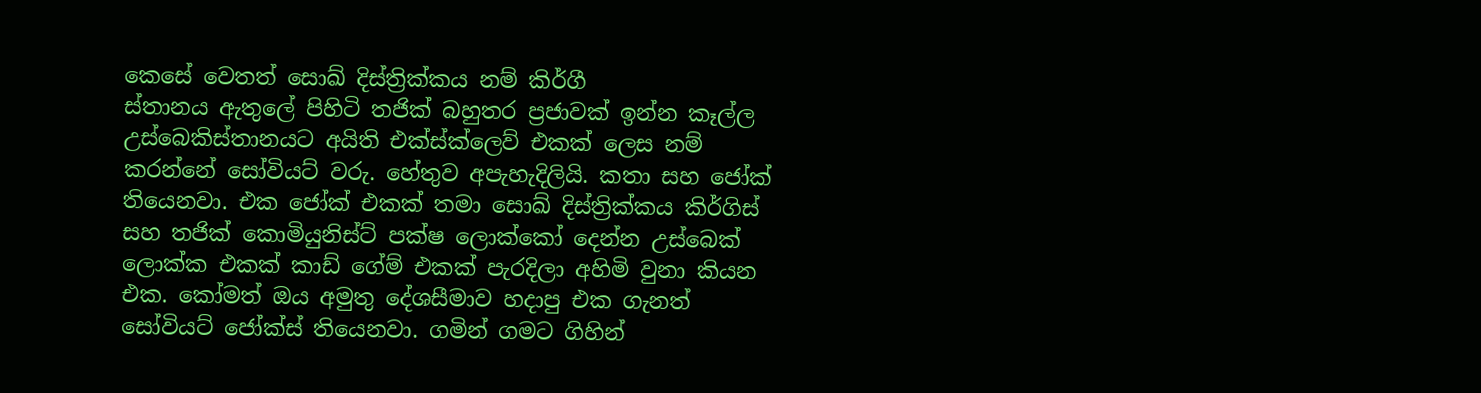කෙසේ වෙතත් සොඛ් දිස්ත්‍රික්කය නම් කිර්ගී
ස්තානය ඇතුලේ පිහිටි තජික් බහුතර ප්‍රජාවක් ඉන්න කෑල්ල උස්බෙකිස්තානයට අයිති එක්ස්ක්ලෙව් එකක් ලෙස නම් කරන්නේ සෝවියට් වරු. හේතුව අපැහැදිලියි. කතා සහ ජෝක් තියෙනවා. එක ජෝක් එකක් තමා සොඛ් දිස්ත්‍රික්කය කිර්ගිස් සහ තජික් කොමියුනිස්ට් පක්ෂ ලොක්කෝ දෙන්න උස්බෙක් ලොක්ක එකක් කාඩ් ගේම් එකක් පැරදිලා අහිමි වුනා කියන එක. කෝමත් ඔය අමුතු දේශසීමාව හදාපු එක ගැනත් සෝවියට් ජෝක්ස් තියෙනවා. ගමින් ගමට ගිහින්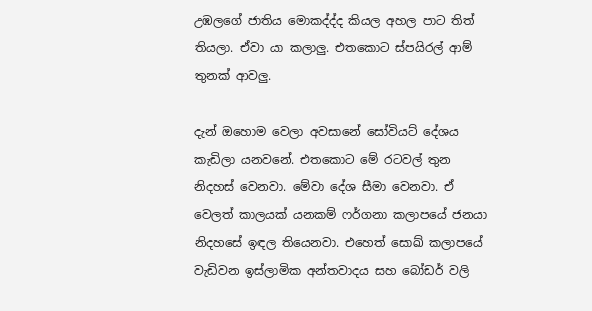උඹලගේ ජාතිය මොකද්ද්ද කියල අහල පාට තිත් තියලා. ඒවා යා කලාලු. එතකොට ස්පයිරල් ආම් තුනක් ආවලු.

දැන් ඔහොම වෙලා අවසානේ සෝවියට් දේශය කැඩිලා යනවනේ. එතකොට මේ රටවල් තුන නිදහස් වෙනවා. මේවා දේශ සීමා වෙනවා. ඒ වෙලත් කාලයක් යනකම් ෆර්ගනා කලාපයේ ජනයා නිදහසේ ඉඳල තියෙනවා. එහෙත් සොඛ් කලාපයේ වැඩිවන ඉස්ලාමික අන්තවාදය සහ බෝඩර් වලි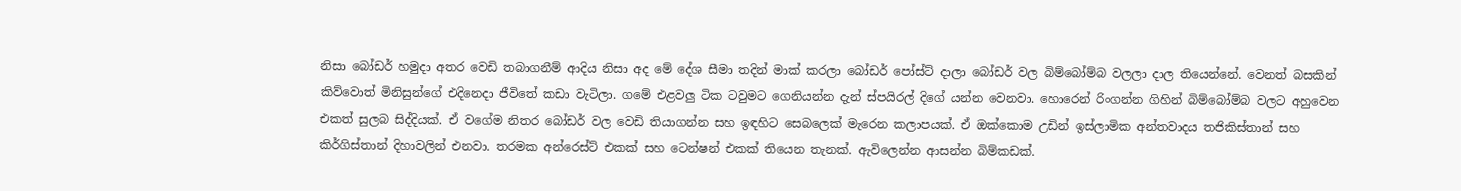නිසා බෝඩර් හමුදා අතර වෙඩි තබාගනීම් ආදිය නිසා අද මේ දේශ සීමා තදින් මාක් කරලා බෝඩර් පෝස්ට් දාලා බෝඩර් වල බිම්බෝම්බ වලලා දාල තියෙන්නේ. වෙනත් බසකින් කිව්වොත් මිනිසුන්ගේ එදිනෙදා ජීවිතේ කඩා වැටිලා. ගමේ එළවලු ටික ටවුමට ගෙනියන්න දැන් ස්පයිරල් දිගේ යන්න වෙනවා. හොරෙන් රිංගන්න ගිහින් බිම්බෝම්බ වලට අහුවෙන එකත් සුලබ සිද්දියක්. ඒ වගේම නිතර බෝඩර් වල වෙඩි තියාගන්න සහ ඉඳහිට සෙබලෙක් මැරෙන කලාපයක්. ඒ ඔක්කොම උඩින් ඉස්ලාමික අන්තවාදය තජිකිස්තාන් සහ කිර්ගිස්තාන් දිහාවලින් එනවා. තරමක අන්රෙස්ට් එකක් සහ ටෙන්ෂන් එකක් තියෙන තැනක්. ඇවිලෙන්න ආසන්න බිම්කඩක්.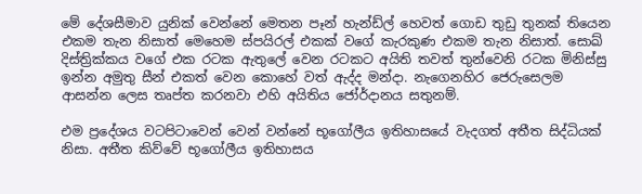මේ දේශසීමාව යුනික් වෙන්නේ මෙතන පෑන් හැන්ඩ්ල් හෙවත් ගොඩ තුඩු තුනක් තියෙන එකම තැන නිසාත් මෙහෙම ස්පයිරල් එකක් වගේ කැරකුණ එකම තැන නිසාත්. සොඛ් දිස්ත්‍රික්කය වගේ එක රටක ඇතුලේ වෙන රටකට අයිති තවත් තුන්වෙනි රටක මිනිස්සු ඉන්න අමුතු සීන් එකත් වෙන කොහේ වත් ඇද්ද මන්දා. නැගෙනහිර ජෙරුසෙලම ආසන්න ලෙස තෘප්ත කරනවා එහි අයිතිය ජෝර්දානය සතුනම්.

එම ප්‍රදේශය වටපිටාවෙන් වෙන් වන්නේ භූගෝලීය ඉතිහාසයේ වැදගත් අතීත සිද්ධියක් නිසා. අතීත කිව්වේ භූගෝලීය ඉතිහාසය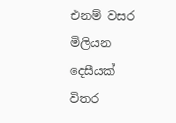එනම් වසර මිලියන දෙසීයක් විතර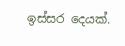ඉස්සර දෙයක්.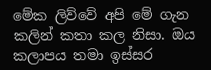මේක ලිව්වේ අපි මේ ගැන කලින් කතා කල නිසා. ඔය කලාපය තමා ඉස්සර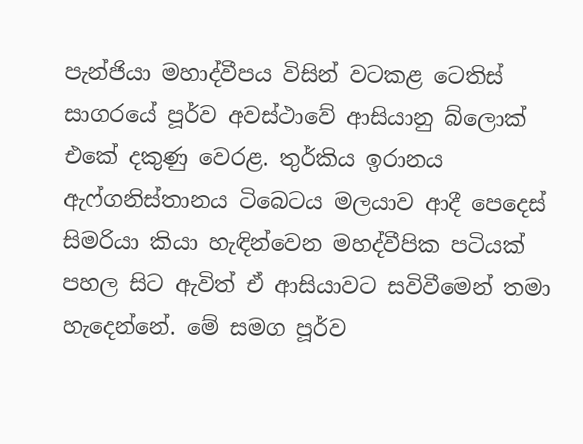පැන්ජියා මහාද්වීපය විසින් වටකළ ටෙතිස් සාගරයේ පූර්ව අවස්ථාවේ ආසියානු බ්ලොක් එකේ දකුණු වෙරළ. තුර්කිය ඉරානය ඇෆ්ගනිස්තානය ටිබෙටය මලයාව ආදී පෙදෙස් සිමරියා කියා හැඳින්වෙන මහද්වීපික පටියක් පහල සිට ඇවිත් ඒ ආසියාවට සවිවීමෙන් තමා හැදෙන්නේ. මේ සමග පූර්ව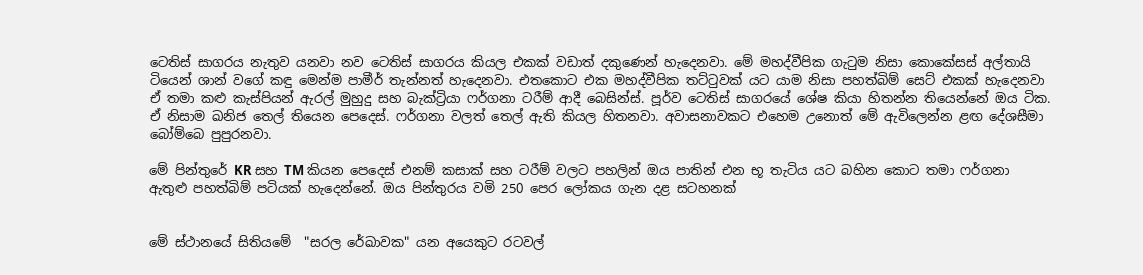ටෙතිස් සාගරය නැතුව යනවා නව ටෙතිස් සාගරය කියල එකක් වඩාත් දකුණෙන් හැදෙනවා. මේ මහද්වීපික ගැටුම නිසා කොකේසස් අල්තායි ටියෙන් ශාන් වගේ කඳු මෙන්ම පාමීර් තැන්නත් හැදෙනවා. එතකොට එක මහද්වීපික තට්ටුවක් යට යාම නිසා පහත්බිම් සෙට් එකක් හැදෙනවා ඒ තමා කළු කැස්පියන් ඇරල් මුහුදු සහ බැක්ට්‍රියා ෆර්ගනා ටරීම් ආදී බෙසින්ස්. පූර්ව ටෙතිස් සාගරයේ ශේෂ කියා හිතන්න තියෙන්නේ ඔය ටික. ඒ නිසාම ඛනිජ තෙල් තියෙන පෙදෙස්. ෆර්ගනා වලත් තෙල් ඇති කියල හිතනවා. අවාසනාවකට එහෙම උනොත් මේ ඇවිලෙන්න ළඟ දේශසීමා බෝම්බෙ පුපුරනවා.

මේ පින්තුරේ KR සහ TM කියන පෙදෙස් එනම් කසාක් සහ ටරීම් වලට පහලින් ඔය පාතින් එන භූ තැටිය යට බහින කොට තමා ෆර්ගනා ඇතුළු පහත්බිම් පටියක් හැදෙන්නේ. ඔය පින්තුරය වමි 250 පෙර ලෝකය ගැන දළ සටහනක්


මේ ස්ථානයේ සිතියමේ  "සරල රේඛාවක" යන අයෙකුට රටවල්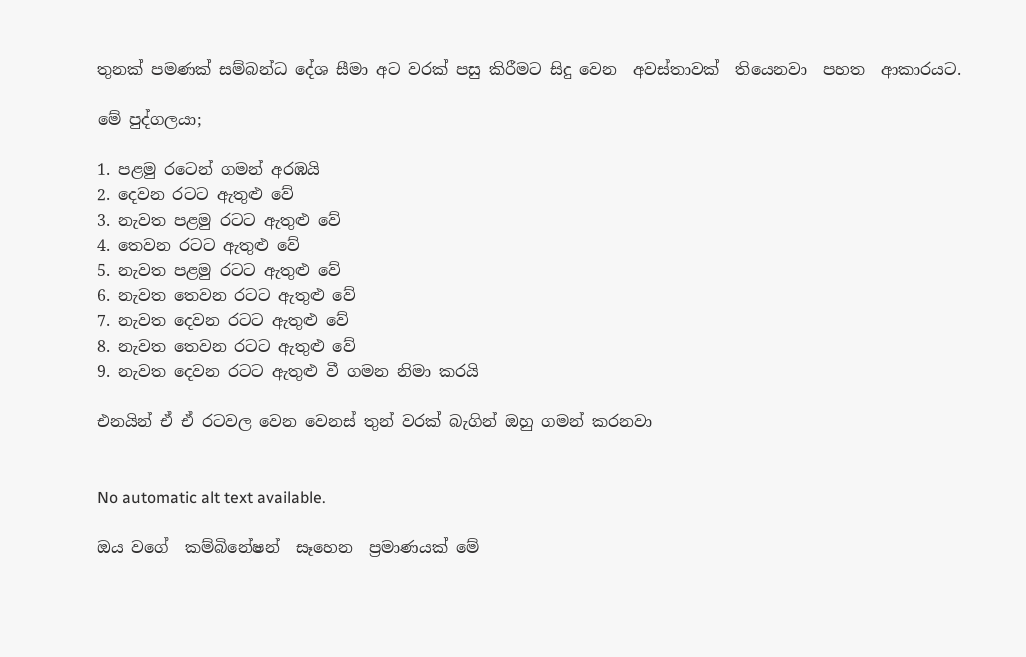තුනක් පමණක් සම්බන්ධ දේශ සීමා අට වරක් පසු කිරීමට සිදු වෙන  අවස්තාවක්  තියෙනවා  පහත  ආකාරයට.

මේ පුද්ගලයා;

1. පළමු රටෙන් ගමන් අරඹයි
2. දෙවන රටට ඇතුළු වේ
3. නැවත පළමු රටට ඇතුළු වේ
4. තෙවන රටට ඇතුළු වේ
5. නැවත පළමු රටට ඇතුළු වේ
6. නැවත තෙවන රටට ඇතුළු වේ
7. නැවත දෙවන රටට ඇතුළු වේ
8. නැවත තෙවන රටට ඇතුළු වේ
9. නැවත දෙවන රටට ඇතුළු වී ගමන නිමා කරයි

එනයින් ඒ ඒ රටවල වෙන වෙනස් තුන් වරක් බැගින් ඔහු ගමන් කරනවා


No automatic alt text available.

ඔය වගේ  කම්බිනේෂන්  සෑහෙන  ප්‍රමාණයක් මේ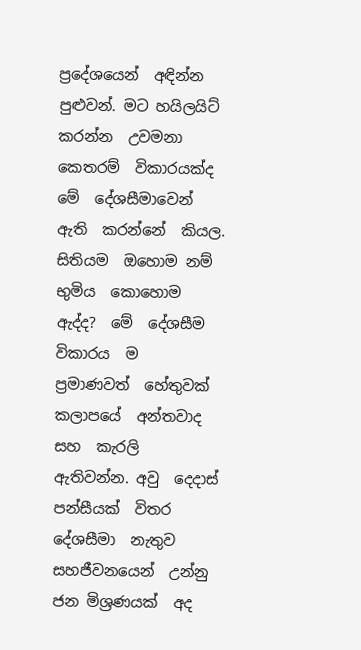ප්‍රදේශයෙන්  අඳින්න  පුළුවන්. මට හයිලයිට්  කරන්න  උවමනා  කෙතරම්  විකාරයක්ද  මේ  දේශසීමාවෙන්  ඇති  කරන්නේ  කියල.  සිතියම  ඔහොම නම්  භුමිය  කොහොම  ඇද්ද?  මේ  දේශසීම  විකාරය  ම  ප්‍රමාණවත්  හේතුවක්  කලාපයේ  අන්තවාද  සහ  කැරලි  ඇතිවන්න. අවු  දෙදාස්  පන්සීයක්  විතර  දේශසීමා  නැතුව  සහජීවනයෙන්  උන්නු  ජන මිශ්‍රණයක්  අද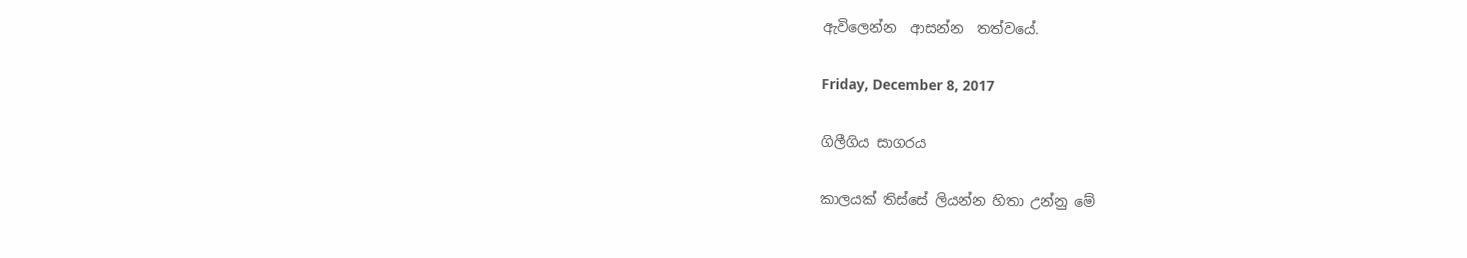ඇවිලෙන්න  ආසන්න  තත්වයේ.

Friday, December 8, 2017

ගිලීගිය සාගරය

කාලයක් තිස්සේ ලියන්න හිතා උන්නු මේ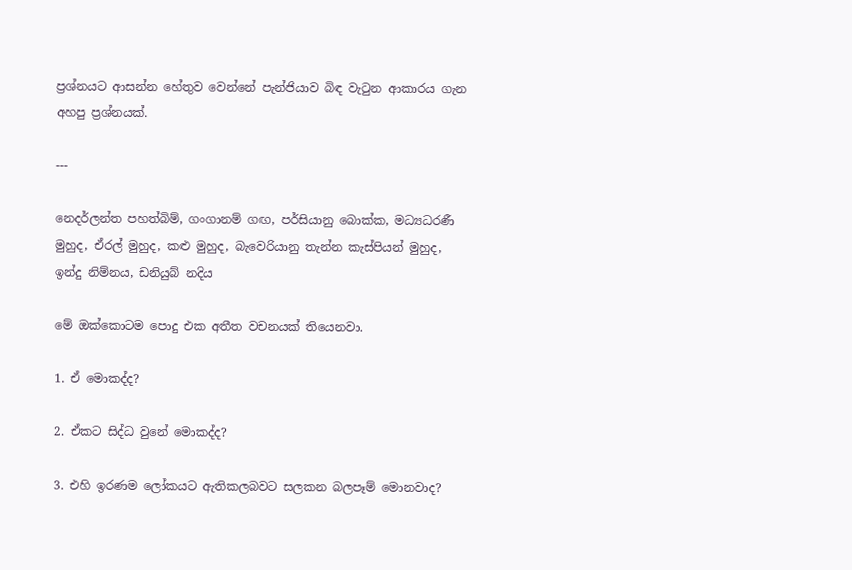ප්‍රශ්නයට ආසන්න හේතුව වෙන්නේ පැන්ජියාව බිඳ වැටුන ආකාරය ගැන අහපු ප්‍රශ්නයක්.

---

නෙදර්ලන්ත පහත්බිම්, ගංගානම් ගඟ, පර්සියානු බොක්ක, මධ්‍යධරණී මුහුද, ඒරල් මුහුද, කළු මුහුද, බැවෙරියානු තැන්න කැස්පියන් මුහුද, ඉන්දු නිම්නය, ඩනියුබ් නදිය

මේ ඔක්කොටම පොදු එක අතීත වචනයක් තියෙනවා.

1. ඒ මොකද්ද?

2. ඒකට සිද්ධ වුනේ මොකද්ද?

3. එහි ඉරණම ලෝකයට ඇතිකලබවට සලකන බලපෑම් මොනවාද?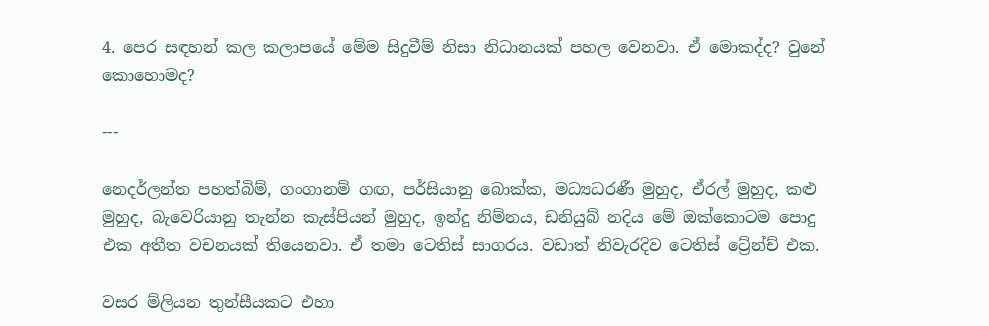4. පෙර සඳහන් කල කලාපයේ මේම සිදුවීම් නිසා නිධානයක් පහල වෙනවා. ඒ මොකද්ද? වුනේ කොහොමද?

---

නෙදර්ලන්ත පහත්බිම්, ගංගානම් ගඟ, පර්සියානු බොක්ක, මධ්‍යධරණී මුහුද, ඒරල් මුහුද, කළු මුහුද, බැවෙරියානු තැන්න කැස්පියන් මුහුද, ඉන්දු නිම්නය, ඩනියුබ් නදිය මේ ඔක්කොටම පොදු එක අතීත වචනයක් තියෙනවා. ඒ තමා ටෙතිස් සාගරය. වඩාත් නිවැරදිව ටෙතිස් ට්‍රේන්ච් එක.

වසර ම්ලියන තුන්සීයකට එහා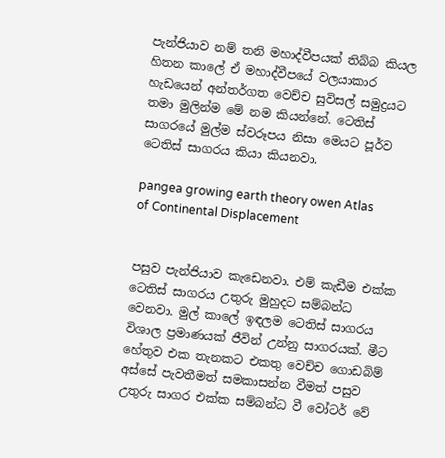පැන්ජියාව නම් තනි මහාද්වීපයක් තිබ්බ කියල හිතන කාලේ ඒ මහාද්වීපයේ වලයාකාර හැඩයෙන් අන්තර්ගත වෙච්ච සුවිසල් සමුද්‍රයට තමා මුලින්ම මේ නම කියන්නේ. ටෙතිස් සාගරයේ මුල්ම ස්වරූපය නිසා මෙයට පූර්ව ටෙතිස් සාගරය කියා කියනවා.

pangea growing earth theory owen Atlas of Continental Displacement


පසුව පැන්ජියාව කැඩෙනවා. එම් කැඩීම එක්ක ටෙතිස් සාගරය උතුරු මුහුදට සම්බන්ධ වෙනවා. මුල් කාලේ ඉඳලම ටෙතිස් සාගරය විශාල ප්‍රමාණයක් ජීවින් උන්නු සාගරයක්. මීට හේතුව එක තැනකට එකතු වෙච්ච ගොඩබිම් අස්සේ පැවතීමත් සමකාසන්න වීමත් පසුව උතුරු සාගර එක්ක සම්බන්ධ වී වෝටර් වේ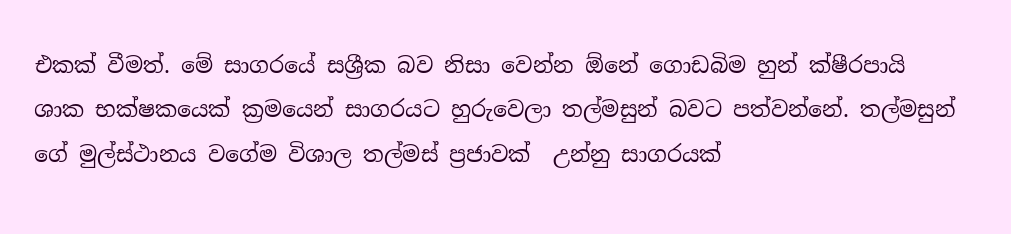එකක් වීමත්. මේ සාගරයේ සශ්‍රීක බව නිසා වෙන්න ඕනේ ගොඩබිම හුන් ක්ෂීරපායි ශාක භක්ෂකයෙක් ක්‍රමයෙන් සාගරයට හුරුවෙලා තල්මසුන් බවට පත්වන්නේ. තල්මසුන් ගේ මුල්ස්ථානය වගේම විශාල තල්මස් ප්‍රජාවක්  උන්නු සාගරයක්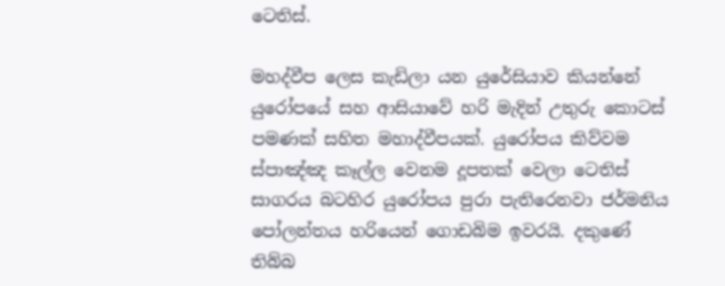ටෙතිස්.

මහද්වීප ලෙස කැඩිලා යන යුරේසියාව කියන්නේ යුරෝපයේ සහ ආසියාවේ හරි මැදින් උතුරු කොටස් පමණක් සහිත මහාද්වීපයක්. යුරෝපය කිව්වම ස්පාඤ්ඤ කෑල්ල වෙනම දූපතක් වෙලා ටෙතිස් සාගරය බටහිර යුරෝපය පුරා පැතිරෙනවා ජර්මනිය පෝලන්තය හරියෙන් ගොඩබිම ඉවරයි. දකුණේ තිබ්බ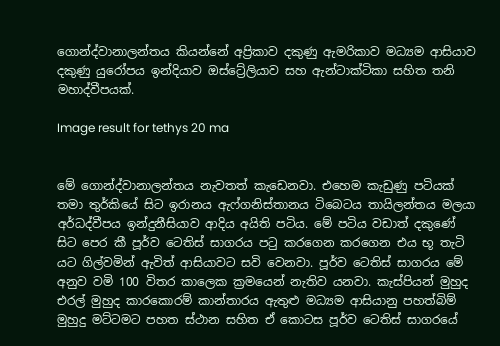ගොන්ද්වානාලන්තය කියන්නේ අප්‍රිකාව දකුණු ඇමරිකාව මධ්‍යම ආසියාව දකුණු යුරෝපය ඉන්දියාව ඔස්ට්‍රේලියාව සහ ඇන්ටාක්ටිකා සහිත තනි මහාද්වීපයක්.

Image result for tethys 20 ma


මේ ගොන්ද්වානාලන්තය නැවතත් කැඩෙනවා. එහෙම කැඩුණු පටියක් තමා තුර්කියේ සිට ඉරානය ඇෆ්ගනිස්තානය ටිබෙටය තායිලන්තය මලයා අර්ධද්වීපය ඉන්දුනීසියාව ආදිය අයිති පටිය. මේ පටිය වඩාත් දකුණේ සිට පෙර කී පූර්ව ටෙතිස් සාගරය පටු කරගෙන කරගෙන එය භූ තැටි යට ගිල්වමින් ඇවිත් ආසියාවට සවි වෙනවා. පූර්ව ටෙතිස් සාගරය මේ අනුව වමි 100 විතර කාලෙක ක්‍රමයෙන් නැතිව යනවා. කැස්පියන් මුහුද එරල් මුහුද කාරකොරම් කාන්තාරය ඇතුළු මධ්‍යම ආසියානු පහත්බිම් මුහුදු මට්ටමට පහත ස්ථාන සහිත ඒ කොටස පූර්ව ටෙතිස් සාගරයේ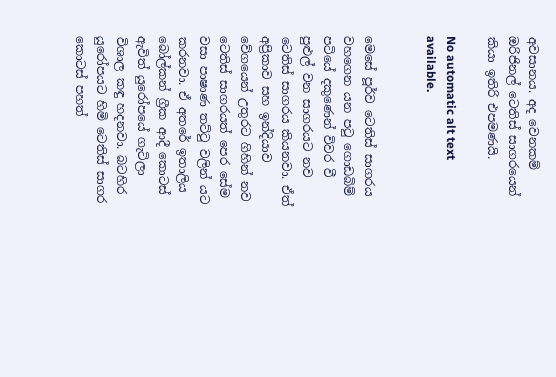අවසානය. අද වෙනකම් ඔරිජිනල් ටෙතිස් සාගරයෙන් කියා ඉතිරි එපමණයි.

No automatic alt text available.


මෙසේ පූර්ව ටෙතිස් සාගරය වහගෙන යන පටු ගොඩබිම් පටියේ දකුණෙන් විවර වී පුළුල් වන සාගරයට නව ටෙතිස් සාගරය කියනවා. ඒත් අප්‍රිකාව සහ ඉන්දියාව වේගයෙන් උතුරට ගිහින් නව ටෙතිස් සාගරයත් පෙර සේම වසා පාෂාණ තට්ටු වලින් යට කරනවා. ඒ අතරේ ඉතාලිය බෝල්කන් ග්‍රීක ආදී කොටස් ඇවිත් යුරෝපයේ ගැටිලා විශාල කඳු හදනවා. බටහිර යුරෝපයට හිමි ටෙතිස් සාගර කොටස් පහත්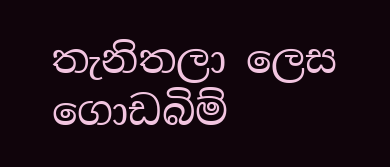තැනිතලා ලෙස ගොඩබිම්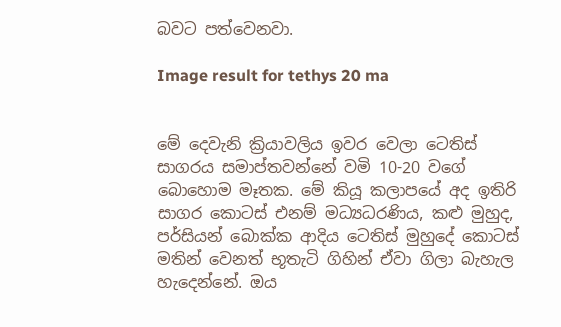බවට පත්වෙනවා.

Image result for tethys 20 ma


මේ දෙවැනි ක්‍රියාවලිය ඉවර වෙලා ටෙතිස් සාගරය සමාප්තවන්නේ වමි 10-20 වගේ බොහොම මෑතක. මේ කියූ කලාපයේ අද ඉතිරි සාගර කොටස් එනම් මධ්‍යධරණිය, කළු මුහුද, පර්සියන් බොක්ක ආදිය ටෙතිස් මුහුදේ කොටස් මතින් වෙනත් භූතැටි ගිහින් ඒවා ගිලා බැහැල හැදෙන්නේ. ඔය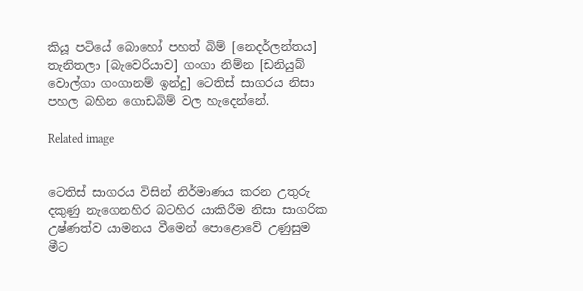කියූ පටියේ බොහෝ පහත් බිම් [නෙදර්ලන්තය] තැනිතලා [බැවෙරියාව] ගංගා නිම්න [ඩනියුබ් වොල්ගා ගංගානම් ඉන්දු] ටෙතිස් සාගරය නිසා පහල බහින ගොඩබිම් වල හැදෙන්නේ.

Related image


ටෙතිස් සාගරය විසින් නිර්මාණය කරන උතුරු දකුණු නැගෙනහිර බටහිර යාකිරීම නිසා සාගරික උෂ්ණත්ව යාමනය වීමෙන් පොළොවේ උණුසුම මීට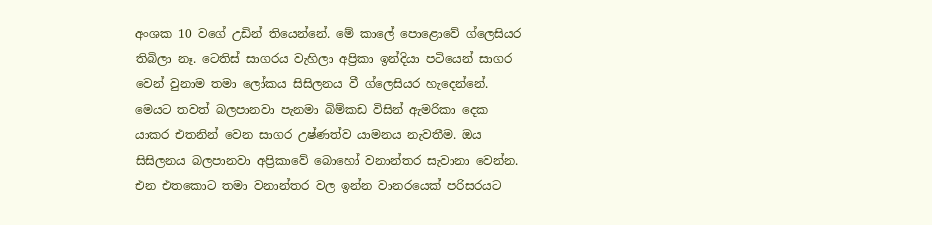අංශක 10 වගේ උඩින් තියෙන්නේ. මේ කාලේ පොළොවේ ග්ලෙසියර තිබිලා නෑ. ටෙතිස් සාගරය වැහිලා අප්‍රිකා ඉන්දියා පටියෙන් සාගර වෙන් වුනාම තමා ලෝකය සිසිලනය වී ග්ලෙසියර හැදෙන්නේ. මෙයට තවත් බලපානවා පැනමා බිම්කඩ විසින් ඇමරිකා දෙක යාකර එතනින් වෙන සාගර උෂ්ණත්ව යාමනය නැවතීම. ඔය සිසිලනය බලපානවා අප්‍රිකාවේ බොහෝ වනාන්තර සැවානා වෙන්න. එන එතකොට තමා වනාන්තර වල ඉන්න වානරයෙක් පරිසරයට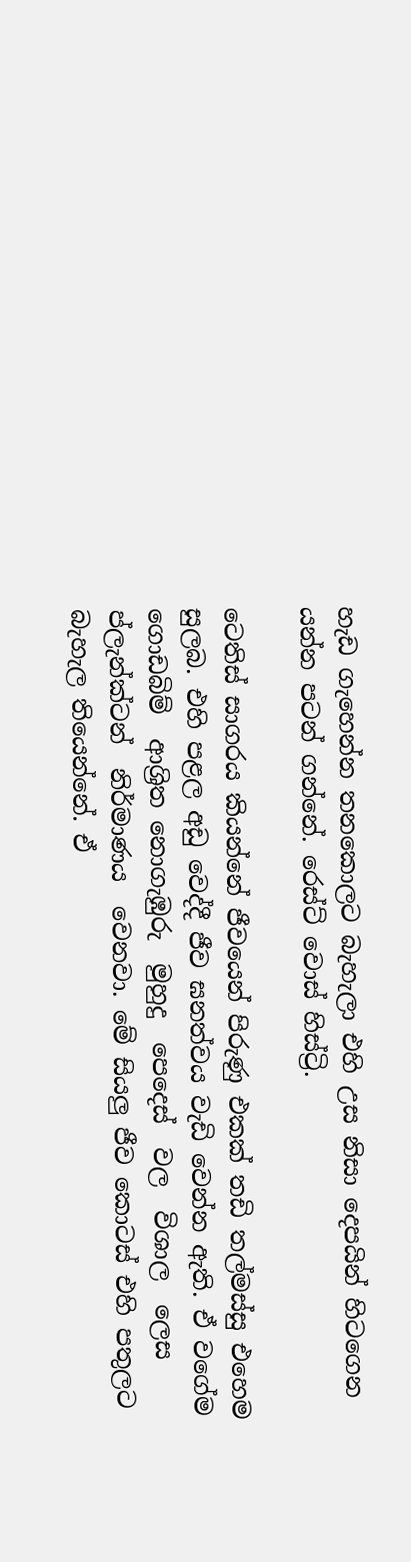හැඩ ගැහෙන්න තනකොලට බැහැලා එහි උස නිසා දෙපයින් හිටගෙන යන්න පටන් ගන්නේ. රෙස්ට් වොස් හිස්ට්‍රි.

ටෙතිස් සාගරය කියන්නේ ජීවයෙන් පිරුණු එකක් තඩි තල්මස්සු එහෙම සුලබ. එහි පළල අඩු වෙද්දී ජීව ඝනත්වය වැඩි වෙන්න ඇති. ඒ වගේම  ගොඩබිම්  ආශ්‍රිත නොගැඹුරු  මුහුදු  පෙදෙස්  වල  විශාල  ලෙස  ප්ලැන්ක්ටන්  නිර්මාණය  වෙනවා. මේ සියලු ජීව කොටස් එහි පතුලට බැහැල තියෙන්නේ. ඒ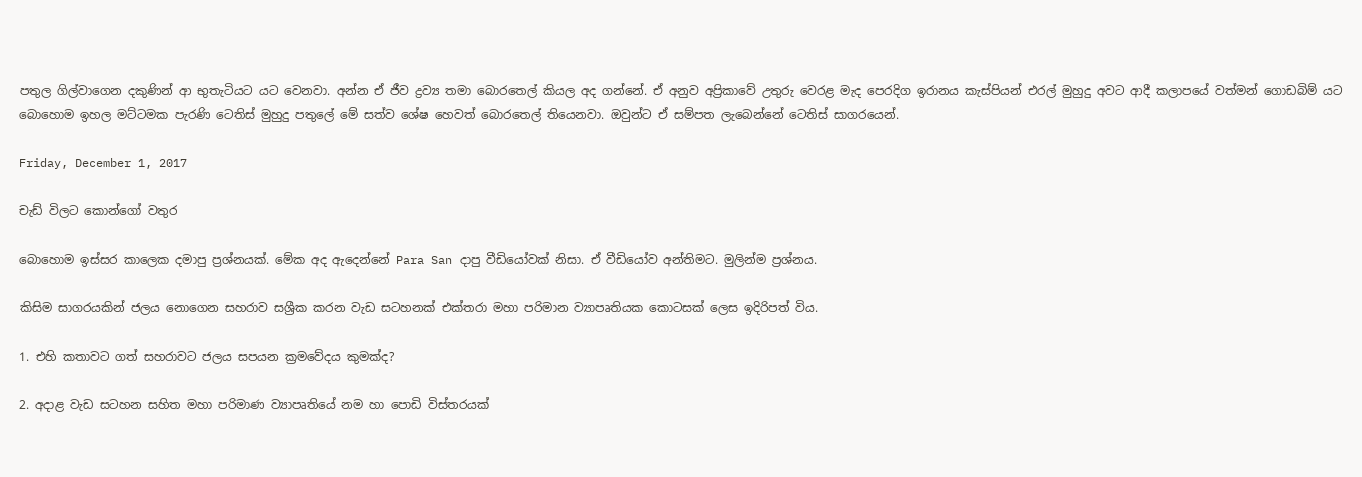පතුල ගිල්වාගෙන දකුණින් ආ භුතැටියට යට වෙනවා. අන්න ඒ ජීව ද්‍රව්‍ය තමා බොරතෙල් කියල අද ගන්නේ. ඒ අනුව අප්‍රිකාවේ උතුරු වෙරළ මැද පෙරදිග ඉරානය කැස්පියන් එරල් මුහුදු අවට ආදී කලාපයේ වත්මන් ගොඩබිම් යට බොහොම ඉහල මට්ටමක පැරණි ටෙතිස් මුහුදු පතුලේ මේ සත්ව ශේෂ හෙවත් බොරතෙල් තියෙනවා. ඔවුන්ට ඒ සම්පත ලැබෙන්නේ ටෙතිස් සාගරයෙන්.

Friday, December 1, 2017

චැඩ් විලට කොන්ගෝ වතුර

බොහොම ඉස්සර කාලෙක දමාපු ප්‍රශ්නයක්. මේක අද ඇදෙන්නේ Para San දාපු වීඩියෝවක් නිසා. ඒ වීඩියෝව අන්තිමට. මුලින්ම ප්‍රශ්නය.

කිසිම සාගරයකින් ජලය නොගෙන සහරාව සශ්‍රීක කරන වැඩ සටහනක් එක්තරා මහා පරිමාන ව්‍යාපෘතියක කොටසක් ලෙස ඉදිරිපත් විය.

1. එහි කතාවට ගත් සහරාවට ජලය සපයන ක්‍රමවේදය කුමක්ද?

2. අදාළ වැඩ සටහන සහිත මහා පරිමාණ ව්‍යාපෘතියේ නම හා පොඩි විස්තරයක්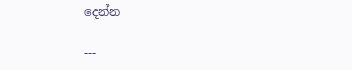දෙන්න

---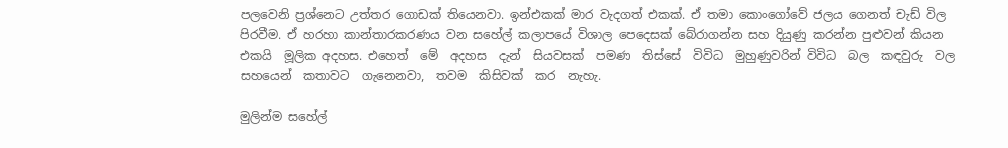පලවෙනි ප්‍රශ්නෙට උත්තර ගොඩක් තියෙනවා. ඉන්එකක් මාර වැදගත් එකක්. ඒ තමා කොංගෝවේ ජලය ගෙනත් චැඩ් විල පිරවීම. ඒ හරහා කාන්තාරකරණය වන සහේල් කලාපයේ විශාල පෙදෙසක් බේරාගන්න සහ දියුණු කරන්න පුළුවන් කියන එකයි  මූලික අදහස. එහෙත්  මේ  අදහස  දැන්  සියවසක්  පමණ  තිස්සේ  විවිධ  මුහුණුවරින් විවිධ  බල  කඳවුරු  වල  සහයෙන්  කතාවට  ගැනෙනවා,  තවම  කිසිවක්  කර  නැහැ.

මුලින්ම සහේල්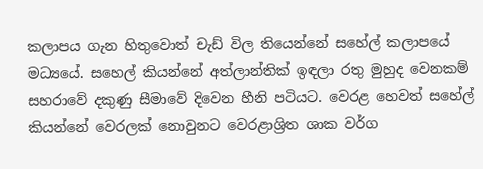කලාපය ගැන හිතුවොත් චැඩ් විල තියෙන්නේ සහේල් කලාපයේ මධ්‍යයේ. සහෙල් කියන්නේ අත්ලාන්තික් ඉඳලා රතු මුහුද වෙනකම් සහරාවේ දකුණු සීමාවේ දිවෙන හීනි පටියට. වෙරළ හෙවත් සහේල් කියන්නේ වෙරලක් නොවුනට වෙරළාශ්‍රිත ශාක වර්ග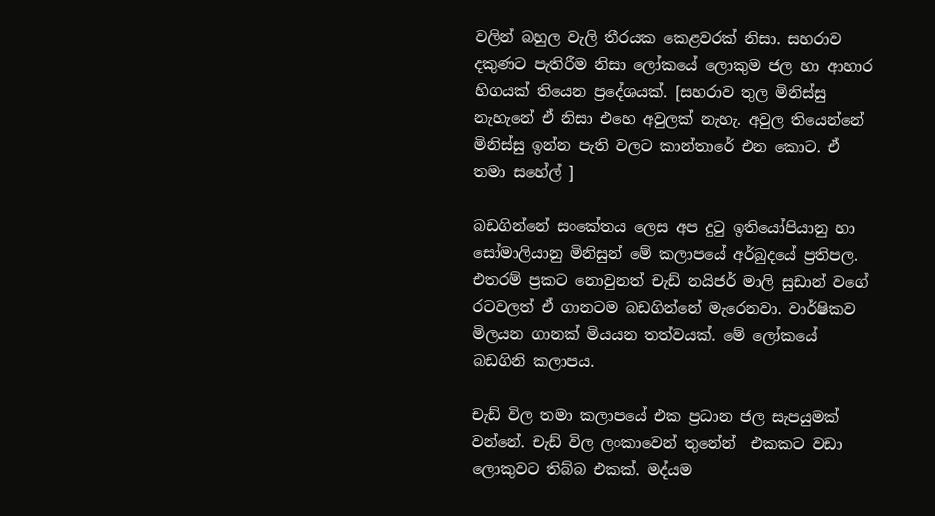වලින් බහුල වැලි තීරයක කෙළවරක් නිසා. සහරාව දකුණට පැතිරීම නිසා ලෝකයේ ලොකුම ජල හා ආහාර හිගයක් තියෙන ප්‍රදේශයක්. [සහරාව තුල මිනිස්සු නැහැනේ ඒ නිසා එහෙ අවුලක් නැහැ. අවුල තියෙන්නේ මිනිස්සු ඉන්න පැති වලට කාන්තාරේ එන කොට. ඒ  තමා සහේල් ]

බඩගින්නේ සංකේතය ලෙස අප දුටු ඉතියෝපියානු හා සෝමාලියානු මිනිසුන් මේ කලාපයේ අර්බුදයේ ප්‍රතිපල. එතරම් ප්‍රකට නොවුනත් චැඩ් නයිජර් මාලි සුඩාන් වගේ රටවලත් ඒ ගානටම බඩගින්නේ මැරෙනවා. වාර්ෂිකව මිලයන ගානක් මියයන තත්වයක්. මේ ලෝකයේ බඩගිනි කලාපය.

චැඩ් විල තමා කලාපයේ එක ප්‍රධාන ජල සැපයුමක් වන්නේ. චැඩ් විල ලංකාවෙන් තුනේන්  එකකට වඩා ලොකුවට තිබ්බ එකක්. මද්යම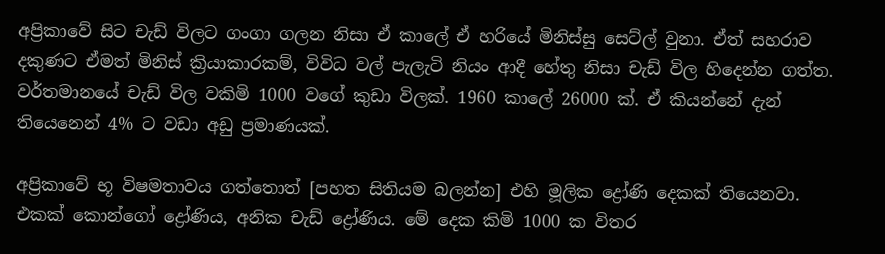අප්‍රිකාවේ සිට චැඩ් විලට ගංගා ගලන නිසා ඒ කාලේ ඒ හරියේ මිනිස්සු සෙට්ල් වුනා. ඒත් සහරාව දකුණට ඒමත් මිනිස් ක්‍රියාකාරකම්, විවිධ වල් පැලැටි නියං ආදී හේතු නිසා චැඩ් විල හිදෙන්න ගත්ත. වර්තමානයේ චැඩ් විල වකිමි 1000 වගේ කුඩා විලක්. 1960 කාලේ 26000 ක්. ඒ කියන්නේ දැන් තියෙනෙන් 4% ට වඩා අඩු ප්‍රමාණයක්.

අප්‍රිකාවේ භූ විෂමතාවය ගත්තොත් [පහත සිතියම බලන්න] එහි මූලික ද්‍රෝණි දෙකක් තියෙනවා. එකක් කොන්ගෝ ද්‍රෝණිය, අනික චැඩ් ද්‍රෝණිය. මේ දෙක කිමි 1000 ක විතර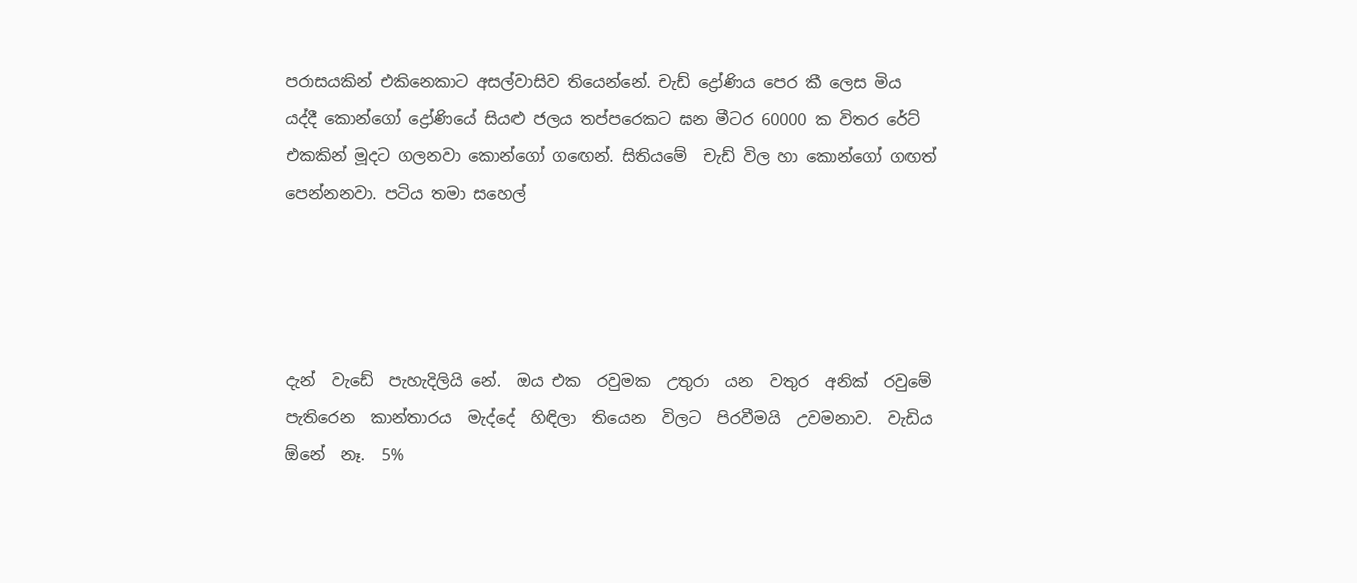පරාසයකින් එකිනෙකාට අසල්වාසිව තියෙන්නේ. චැඩ් ද්‍රෝණිය පෙර කී ලෙස මිය යද්දී කොන්ගෝ ද්‍රෝණියේ සියළු ජලය තප්පරෙකට ඝන මීටර 60000 ක විතර රේට් එකකින් මූදට ගලනවා කොන්ගෝ ගඟෙන්. සිතියමේ  චැඩ් විල හා කොන්ගෝ ගඟත් පෙන්නනවා. පටිය තමා සහෙල්




දැන්  වැඩේ  පැහැදිලියි නේ.  ඔය එක  රවුමක  උතුරා  යන  වතුර  අනික්  රවුමේ  පැතිරෙන  කාන්තාරය  මැද්දේ  හිඳිලා  තියෙන  විලට  පිරවීමයි  උවමනාව.  වැඩිය  ඕනේ  නෑ.  5%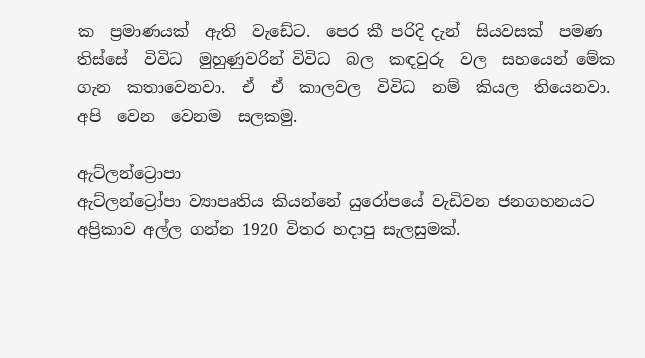ක  ප්‍රමාණයක්  ඇති  වැඩේට.  පෙර කී පරිදි දැන්  සියවසක්  පමණ  තිස්සේ  විවිධ  මුහුණුවරින් විවිධ  බල  කඳවුරු  වල  සහයෙන් මේක  ගැන  කතාවෙනවා.  ඒ  ඒ  කාලවල  විවිධ  නම්  කියල  තියෙනවා.  අපි  වෙන  වෙනම  සලකමු.

ඇට්ලන්ට්‍රොපා
ඇට්ලන්ට්‍රෝපා ව්‍යාපෘතිය කියන්නේ යුරෝපයේ වැඩිවන ජනගහනයට අප්‍රිකාව අල්ල ගන්න 1920 විතර හදාපු සැලසුමක්.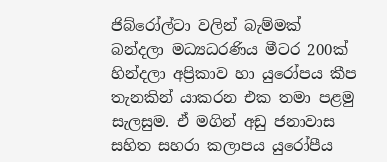ජිබ්රෝල්ටා වලින් බැම්මක් බන්දලා මධ්‍යධරණිය මීටර 200ක් හින්දලා අප්‍රිකාව හා යුරෝපය කීප තැනකින් යාකරන එක තමා පළමු සැලසුම. ඒ මගින් අඩු ජනාවාස සහිත සහරා කලාපය යුරෝපීය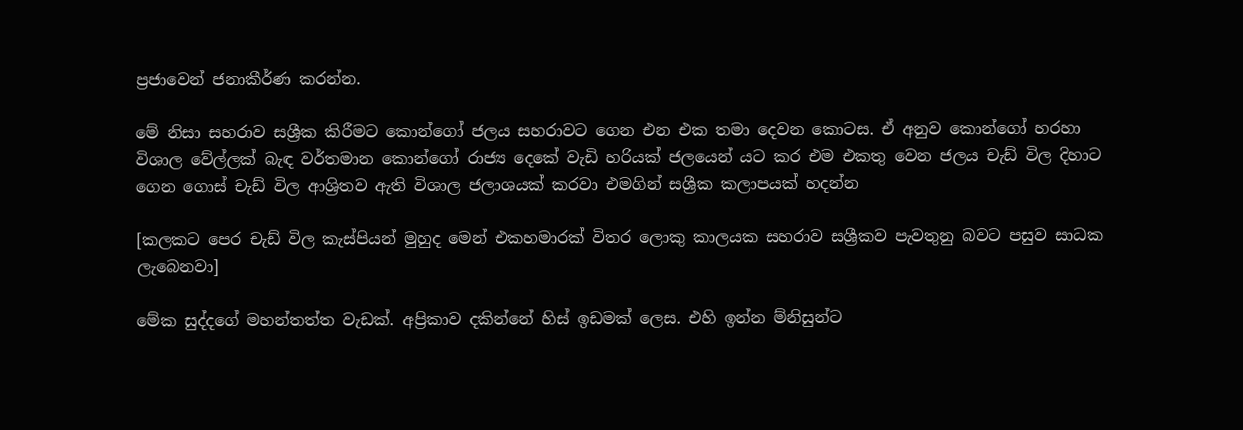ප්‍රජාවෙන් ජනාකීර්ණ කරන්න.

මේ නිසා සහරාව සශ්‍රීක කිරීමට කොන්ගෝ ජලය සහරාවට ගෙන එන එක තමා දෙවන කොටස. ඒ අනුව කොන්ගෝ හරහා විශාල වේල්ලක් බැඳ වර්තමාන කොන්ගෝ රාජ්‍ය දෙකේ වැඩි හරියක් ජලයෙන් යට කර එම එකතු වෙන ජලය චැඩ් විල දිහාට ගෙන ගොස් චැඩ් විල ආශ්‍රිතව ඇති විශාල ජලාශයක් කරවා එමගින් සශ්‍රීක කලාපයක් හදන්න

[කලකට පෙර චැඩ් විල කැස්පියන් මුහුද මෙන් එකහමාරක් විතර ලොකු කාලයක සහරාව සශ්‍රීකව පැවතුනු බවට පසුව සාධක ලැබෙනවා]

මේක සුද්දගේ මහන්තත්ත වැඩක්. අප්‍රිකාව දකින්නේ හිස් ඉඩමක් ලෙස. එහි ඉන්න ම්නිසුන්ට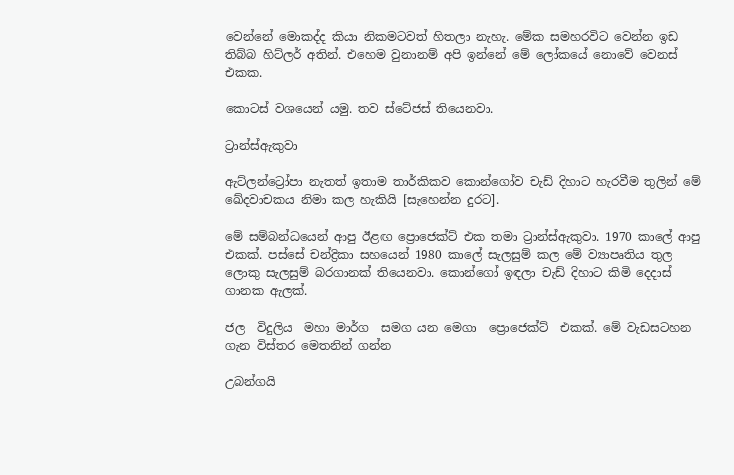වෙන්නේ මොකද්ද කියා නිකමටවත් හිතලා නැහැ. මේක සමහරවිට වෙන්න ඉඩ තිබ්බ හිට්ලර් අතින්. එහෙම වුනානම් අපි ඉන්නේ මේ ලෝකයේ නොවේ වෙනස් එකක.

කොටස් වශයෙන් යමු. තව ස්ටේජස් තියෙනවා.

ට්‍රාන්ස්ඇකුවා

ඇට්ලන්ට්‍රෝපා නැතත් ඉතාම තාර්කිකව කොන්ගෝව චැඩ් දිහාට හැරවීම තුලින් මේ ඛේදවාචකය නිමා කල හැකියි [සැහෙන්න දුරට].

මේ සම්බන්ධයෙන් ආපු ඊළඟ ප්‍රොජෙක්ට් එක තමා ට්‍රාන්ස්ඇකුවා. 1970 කාලේ ආපු එකක්. පස්සේ චන්ද්‍රිකා සහයෙන් 1980 කාලේ සැලසුම් කල මේ ව්‍යාපෘතිය තුල ලොකු සැලසුම් බරගානක් තියෙනවා. කොන්ගෝ ඉඳලා චැඩ් දිහාට කිමි දෙදාස් ගානක ඇලක්.

ජල  විදුලිය  මහා මාර්ග  සමග යන මෙගා  ප්‍රොජෙක්ට්  එකක්. මේ වැඩසටහන ගැන විස්තර මෙතනින් ගන්න

උබන්ගයි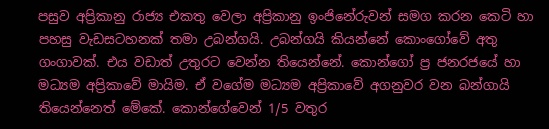පසුව අප්‍රිකානු රාජ්‍ය එකතු වෙලා අප්‍රිකානු ඉංජිනේරුවන් සමග කරන කෙටි හා පහසු වැඩසටහනක් තමා උබන්ගයි. උබන්ගයි කියන්නේ කොංගෝවේ අතු ගංගාවක්. එය වඩාත් උතුරට වෙන්න තියෙන්නේ. කොන්ගෝ ප්‍ර ජනරජයේ හා මධ්‍යම අප්‍රිකාවේ මායිම. ඒ වගේම මධ්‍යම අප්‍රිකාවේ අගනුවර වන බන්ගායි තියෙන්නෙත් මේකේ. කොන්ගේවෙන් 1/5 වතුර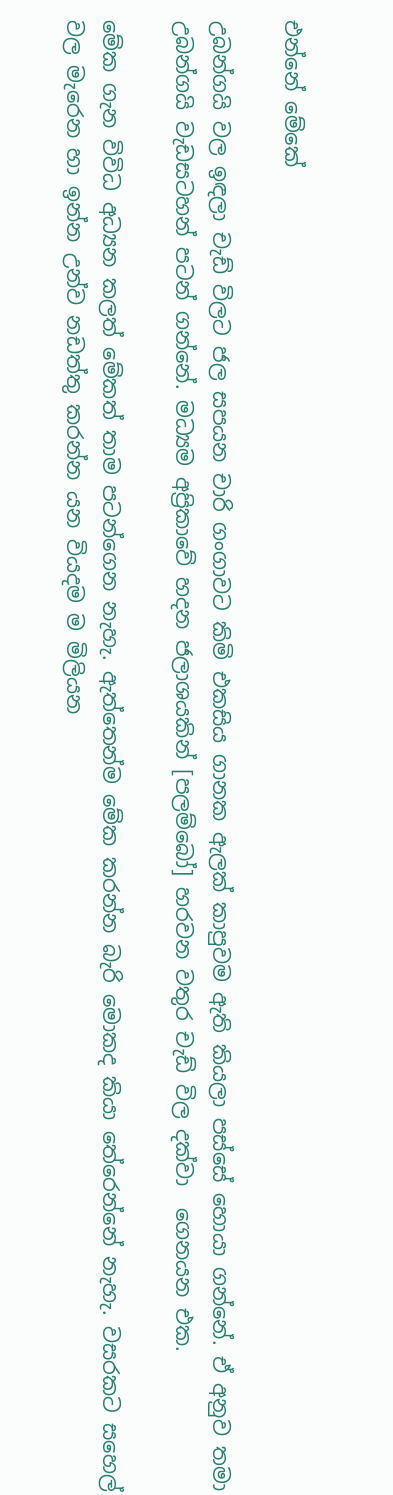එන්නේ මේකේ

උබන්ගයි වල ඉඳලා චැඩ් විලට ජල සපයන චාරි ගංගාවට කිමි එකසිය ගානක ඇලක් කාපුවම ඇති කියලා පස්සේ හොයා ගන්නේ. ඒ අනුව තමා උබන්ගයි වැඩසටහන් පටන් ගන්නේ. මධ්‍යම අප්‍රිකාවේ හදන ජලාශයකින් [පලම්බෝ] හරවන වතුර චැඩ් විල දක්වා  ගෙනයන එක.

මේක ගැන විවිධ අධ්‍යන කලත් මේකත් තාම පටන්ගෙන නැහැ. ඇත්තෙන්ම මේක කරන්න බැරි මොකද කියා තේරෙන්නේ නැහැ. වසරකට සහෙල් වල මැරෙන හා ඉන්න උන්ව නඩත්තු කරන්න යන වියදම ම මිලියන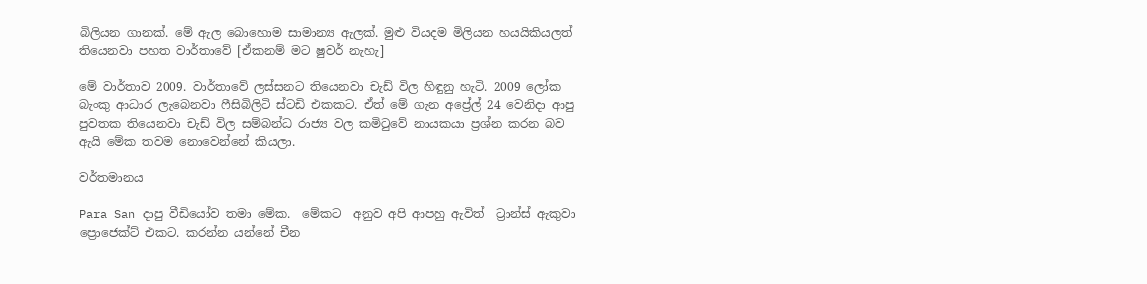බිලියන ගානක්. මේ ඇල බොහොම සාමාන්‍ය ඇලක්. මුළු වියදම මිලියන හයයිකියලත් තියෙනවා පහත වාර්තාවේ [ඒකනම් මට ෂුවර් නැහැ]

මේ වාර්තාව 2009. වාර්තාවේ ලස්සනට තියෙනවා චැඩ් විල හිඳුනු හැටි. 2009 ලෝක බැංකු ආධාර ලැබෙනවා ෆීසිබිලිටි ස්ටඩි එකකට. ඒත් මේ ගැන අප්‍රේල් 24 වෙනිදා ආපු පුවතක තියෙනවා චැඩ් විල සම්බන්ධ රාජ්‍ය වල කමිටුවේ නායකයා ප්‍රශ්න කරන බව ඇයි මේක තවම නොවෙන්නේ කියලා.

වර්තමානය

Para San දාපු වීඩියෝව තමා මේක.  මේකට  අනුව අපි ආපහු ඇවිත්  ට්‍රාන්ස් ඇකුවා ප්‍රොජෙක්ට් එකට. කරන්න යන්නේ චීන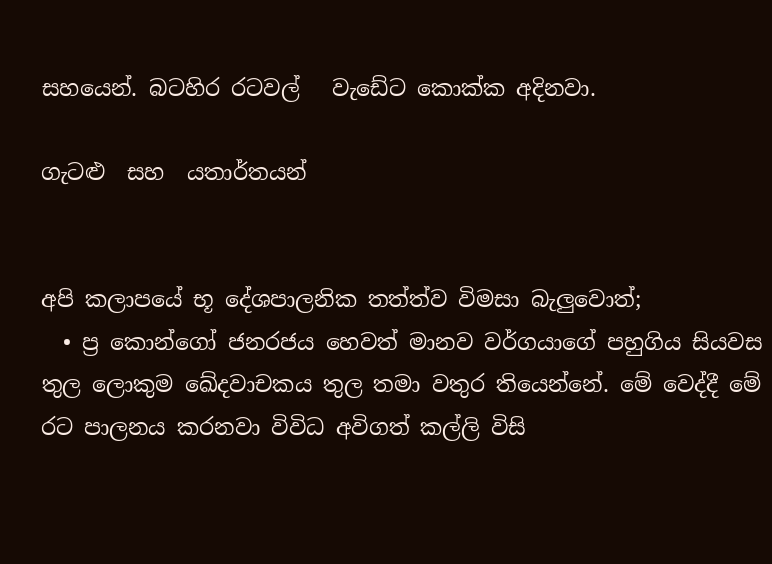සහයෙන්. බටහිර රටවල්   වැඩේට කොක්ක අදිනවා.

ගැටළු  සහ  යතාර්තයන්


අපි කලාපයේ භූ දේශපාලනික තත්ත්ව විමසා බැලුවොත්;
  • ප්‍ර කොන්ගෝ ජනරජය හෙවත් මානව වර්ගයාගේ පහුගිය සියවස තුල ලොකුම ඛේදවාචකය තුල තමා වතුර තියෙන්නේ. මේ වෙද්දී මේ රට පාලනය කරනවා විවිධ අවිගත් කල්ලි විසි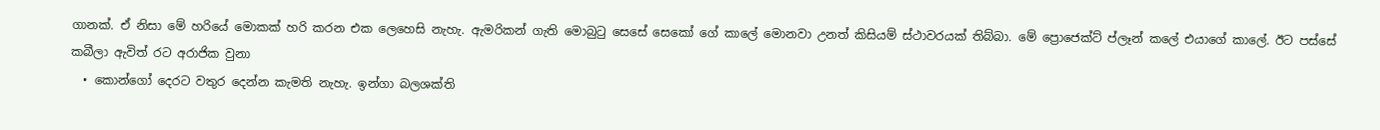ගානක්. ඒ නිසා මේ හරියේ මොකක් හරි කරන එක ලෙහෙසි නැහැ. ඇමරිකන් ගැති මොබුටු සෙසේ සෙකෝ ගේ කාලේ මොනවා උනත් කිසියම් ස්ථාවරයක් තිබ්බා. මේ ප්‍රොජෙක්ට් ප්ලෑන් කලේ එයාගේ කාලේ. ඊට පස්සේ කබීලා ඇවිත් රට අරාජික වුනා
  • කොන්ගෝ දෙරට වතුර දෙන්න කැමති නැහැ. ඉන්ගා බලශක්ති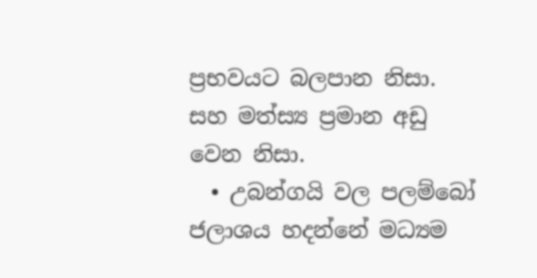ප්‍රභවයට බලපාන නිසා. සහ මත්ස්‍ය ප්‍රමාන අඩු වෙන නිසා.
  • උබන්ගයි වල පලම්බෝ ජලාශය හදන්නේ මධ්‍යම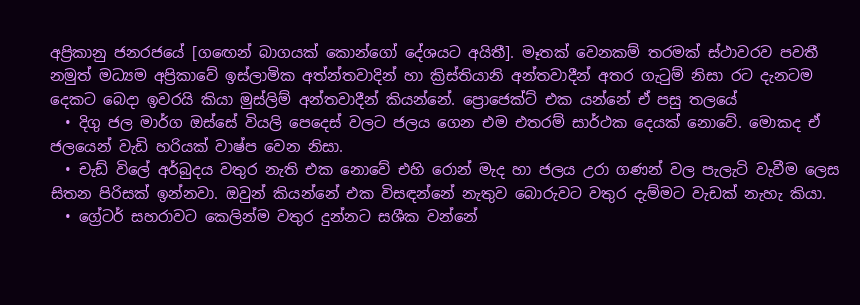අප්‍රිකානු ජනරජයේ [ගඟෙන් බාගයක් කොන්ගෝ දේශයට අයිතී]. මෑතක් වෙනකම් තරමක් ස්ථාවරව පවතී නමුත් මධ්‍යම අප්‍රිකාවේ ඉස්ලාමික අත්න්තවාදින් හා ක්‍රිස්තියානි අන්තවාදීන් අතර ගැටුම් නිසා රට දැනටම දෙකට බෙදා ඉවරයි කියා මුස්ලිම් අන්තවාදීන් කියන්නේ. ප්‍රොජෙක්ට් එක යන්නේ ඒ පසු තලයේ
  • දිගු ජල මාර්ග ඔස්සේ වියලි පෙදෙස් වලට ජලය ගෙන එම එතරම් සාර්ථක දෙයක් නොවේ. මොකද ඒ ජලයෙන් වැඩි හරියක් වාෂ්ප වෙන නිසා.
  • චැඩ් විලේ අර්බුදය වතුර නැති එක නොවේ එහි රොන් මැද හා ජලය උරා ගණන් වල පැලැටි වැවීම ලෙස සිතන පිරිසක් ඉන්නවා. ඔවුන් කියන්නේ එක විසඳන්නේ නැතුව බොරුවට වතුර දැම්මට වැඩක් නැහැ කියා.
  • ග්‍රේටර් සහරාවට කෙලින්ම වතුර දුන්නට සශීක වන්නේ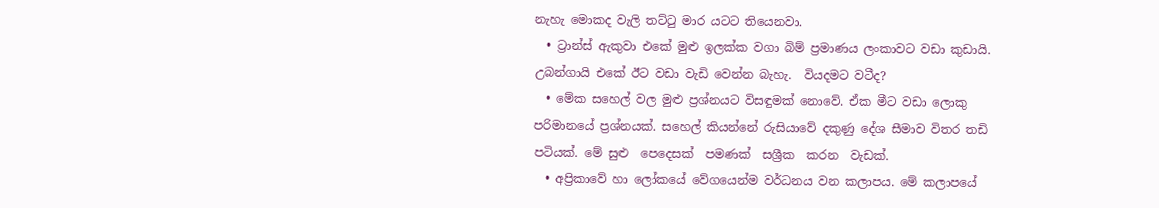නැහැ මොකද වැලි තට්ටු මාර යටට තියෙනවා.
  • ට්‍රාන්ස් ඇකුවා එකේ මුළු ඉලක්ක වගා බිම් ප්‍රමාණය ලංකාවට වඩා කුඩායි. උබන්ගායි එකේ ඊට වඩා වැඩි වෙන්න බැහැ.  වියදමට වටීද?
  • මේක සහෙල් වල මුළු ප්‍රශ්නයට විසඳුමක් නොවේ. ඒක මීට වඩා ලොකු පරිමානයේ ප්‍රශ්නයක්. සහෙල් කියන්නේ රුසියාවේ දකුණු දේශ සීමාව විතර තඩි පටියක්. මේ සුළු  පෙදෙසක්  පමණක්  සශ්‍රීක  කරන  වැඩක්.
  • අප්‍රිකාවේ හා ලෝකයේ වේගයෙන්ම වර්ධනය වන කලාපය. මේ කලාපයේ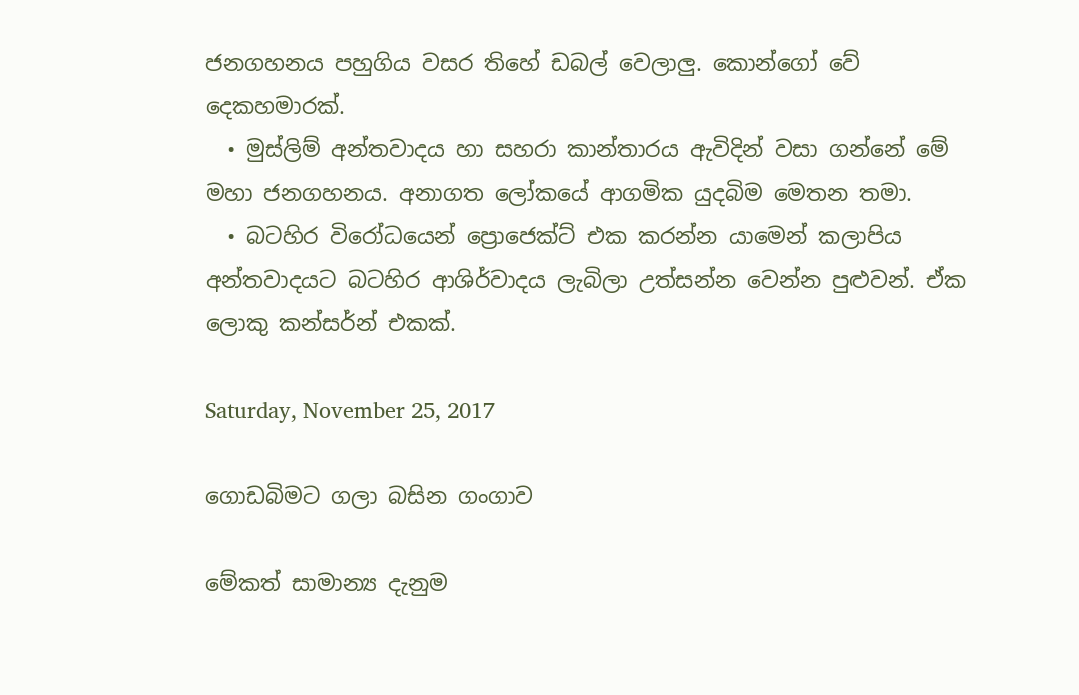ජනගහනය පහුගිය වසර තිහේ ඩබල් වෙලාලු. කොන්ගෝ වේ දෙකහමාරක්.
  • මුස්ලිම් අන්තවාදය හා සහරා කාන්තාරය ඇවිදින් වසා ගන්නේ මේ මහා ජනගහනය. අනාගත ලෝකයේ ආගමික යුදබිම මෙතන තමා.
  • බටහිර විරෝධයෙන් ප්‍රොජෙක්ට් එක කරන්න යාමෙන් කලාපිය අන්තවාදයට බටහිර ආශිර්වාදය ලැබිලා උත්සන්න වෙන්න පුළුවන්. ඒක ලොකු කන්සර්න් එකක්.

Saturday, November 25, 2017

ගොඩබිමට ගලා බසින ගංගාව

මේකත් සාමාන්‍ය දැනුම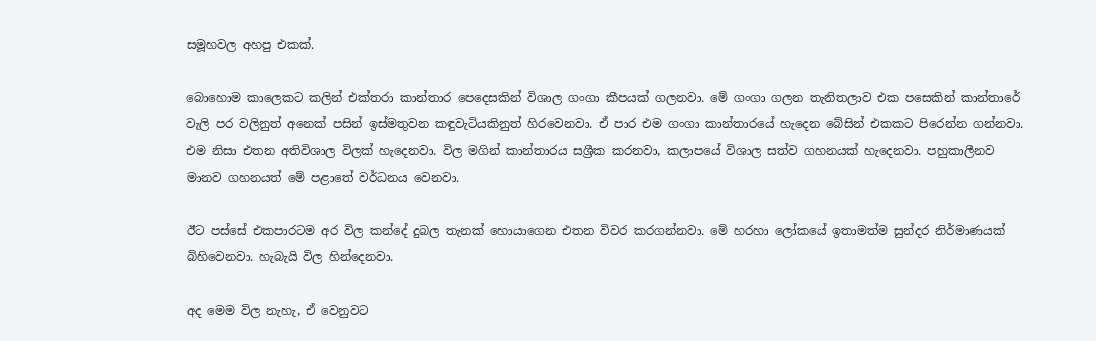සමූහවල අහපු එකක්.

බොහොම කාලෙකට කලින් එක්තරා කාන්තාර පෙදෙසකින් විශාල ගංගා කීපයක් ගලනවා. මේ ගංගා ගලන තැනිතලාව එක පසෙකින් කාන්තාරේ වැලි පර වලිනුත් අනෙක් පසින් ඉස්මතුවන කඳුවැටියකිනුත් හිරවෙනවා. ඒ පාර එම ගංගා කාන්තාරයේ හැදෙන බේසින් එකකට පිරෙන්න ගන්නවා. එම නිසා එතන අතිවිශාල විලක් හැදෙනවා. විල මගින් කාන්තාරය සශ්‍රීක කරනවා, කලාපයේ විශාල සත්ව ගහනයක් හැදෙනවා. පහුකාලීනව මානව ගහනයත් මේ පළාතේ වර්ධනය වෙනවා.

ඊට පස්සේ එකපාරටම අර විල කන්දේ දුබල තැනක් හොයාගෙන එතන විවර කරගන්නවා. මේ හරහා ලෝකයේ ඉතාමත්ම සුන්දර නිර්මාණයක් බිහිවෙනවා. හැබැයි විල හින්දෙනවා.

අද මෙම විල නැහැ, ඒ වෙනුවට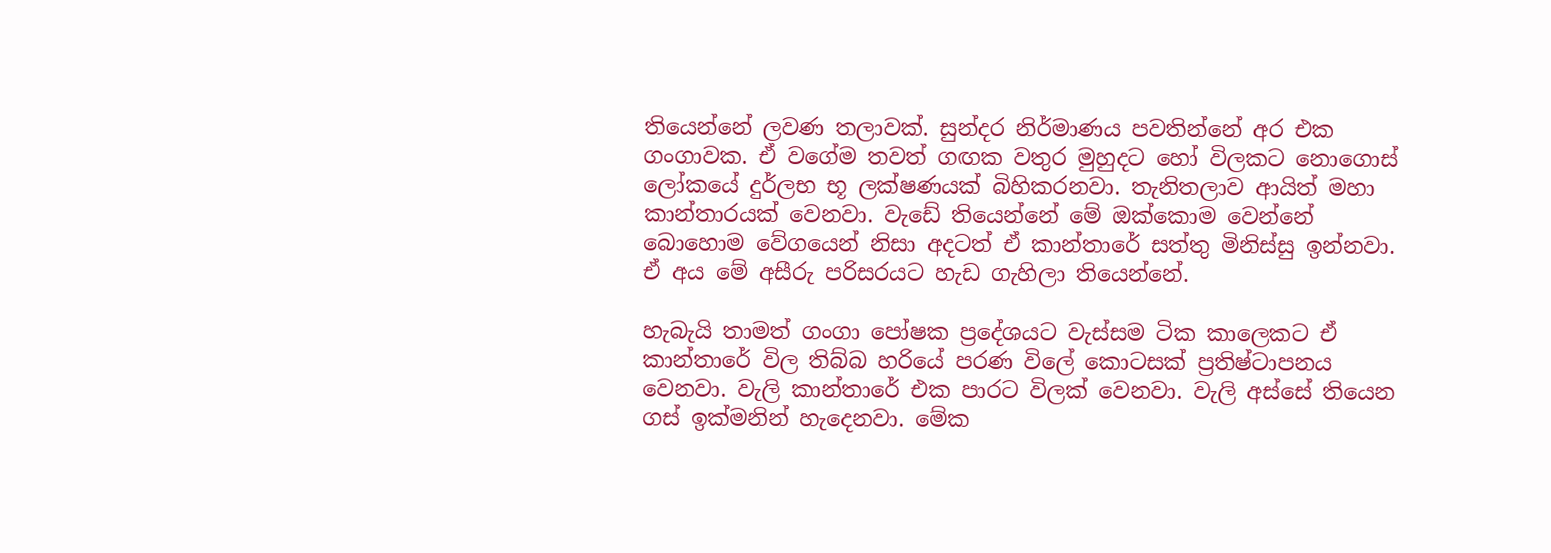තියෙන්නේ ලවණ තලාවක්. සුන්දර නිර්මාණය පවතින්නේ අර එක ගංගාවක. ඒ වගේම තවත් ගඟක වතුර මුහුදට හෝ විලකට නොගොස් ලෝකයේ දුර්ලභ භූ ලක්ෂණයක් බිහිකරනවා. තැනිතලාව ආයිත් මහා කාන්තාරයක් වෙනවා. වැඩේ තියෙන්නේ මේ ඔක්කොම වෙන්නේ බොහොම වේගයෙන් නිසා අදටත් ඒ කාන්තාරේ සත්තු මිනිස්සු ඉන්නවා. ඒ අය මේ අසීරු පරිසරයට හැඩ ගැහිලා තියෙන්නේ.

හැබැයි තාමත් ගංගා පෝෂක ප්‍රදේශයට වැස්සම ටික කාලෙකට ඒ කාන්තාරේ විල තිබ්බ හරියේ පරණ විලේ කොටසක් ප්‍රතිෂ්ටාපනය වෙනවා. වැලි කාන්තාරේ එක පාරට විලක් වෙනවා. වැලි අස්සේ තියෙන ගස් ඉක්මනින් හැදෙනවා. මේක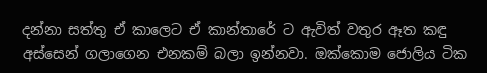දන්නා සත්තු ඒ කාලෙට ඒ කාන්තාරේ ට ඇවිත් වතුර ඈත කඳු අස්සෙන් ගලාගෙන එනකම් බලා ඉන්නවා. ඔක්කොම ජොලිය ටික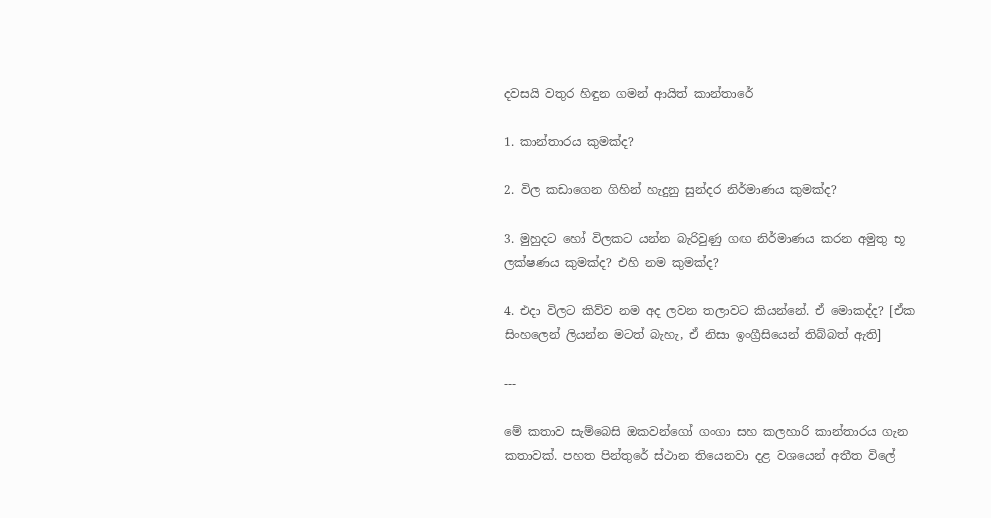දවසයි වතුර හිඳුන ගමන් ආයිත් කාන්තාරේ

1. කාන්තාරය කුමක්ද?

2. විල කඩාගෙන ගිහින් හැදුනු සුන්දර නිර්මාණය කුමක්ද?

3. මුහුදට හෝ විලකට යන්න බැරිවුණු ගඟ නිර්මාණය කරන අමුතු භූ ලක්ෂණය කුමක්ද? එහි නම කුමක්ද?

4. එදා විලට කිව්ව නම අද ලවන තලාවට කියන්නේ. ඒ මොකද්ද? [ඒක සිංහලෙන් ලියන්න මටත් බැහැ, ඒ නිසා ඉංග්‍රීසියෙන් තිබ්බත් ඇති]

---

මේ කතාව සැම්බෙසි ඔකවන්ගෝ ගංගා සහ කලහාරි කාන්තාරය ගැන කතාවක්. පහත පින්තුරේ ස්ථාන තියෙනවා දළ වශයෙන් අතීත විලේ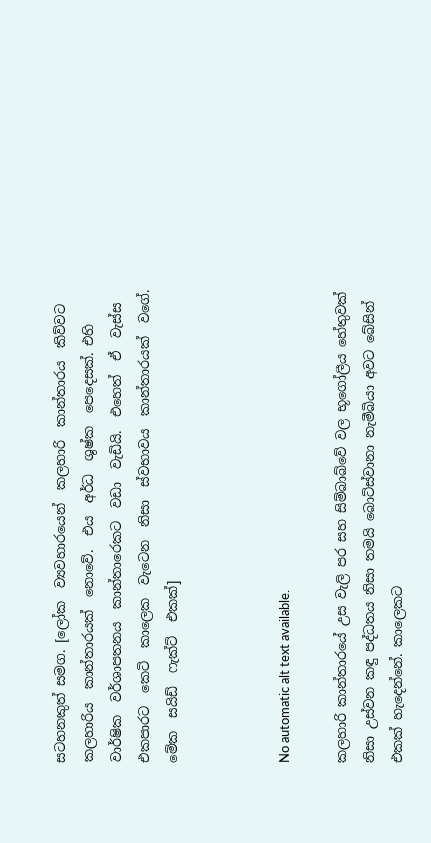සටහනකුත් සමග. [ලෝක  ව්‍යවහාරයෙන්  කලහාරි  කාන්තාරය  කිව්වට  කලහාරිය  කාන්තාරයක්  නොවේ.  එය  අර්ධ  ශුෂ්ක  පෙදෙසක්. එහි  වාර්ෂික  වර්ශාපතනය  කාන්තාරෙකට  වඩා  වැඩියි.  එහෙත්  ඒ  වැස්ස  එකපාරට  කෙටි  කාලෙක  වැටෙන  නිසා  ස්වභාවය  කාන්තාරයක්  වගේ. මේක  සයිඩ්  ෆැක්ට්  එකක්]



No automatic alt text available.

කලහාරි කාන්තාරයේ උස වැලි පර සහ සිම්බාබ්වේ වල භූගෝලීය හේතුවක් නිසා උස්වන කඳු පද්ධතය නිසා තමයි බොට්ස්වානා නැමීබියා අවට බේසින් එකක් හැදෙන්නේ. කාලෙකට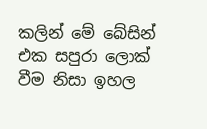කලින් මේ බේසින් එක සපුරා ලොක් වීම නිසා ඉහල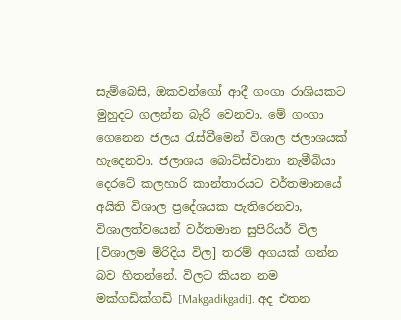සැම්බෙසි, ඔකවන්ගෝ ආදී ගංගා රාශියකට මුහුදට ගලන්න බැරි වෙනවා. මේ ගංගා ගෙනෙන ජලය රැස්වීමෙන් විශාල ජලාශයක් හැදෙනවා. ජලාශය බොට්ස්වානා නැමීබියා දෙරටේ කලහාරි කාන්තාරයට වර්තමානයේ අයිති විශාල ප්‍රදේශයක පැතිරෙනවා, විශාලත්වයෙන් වර්තමාන සුපිරියර් විල [විශාලම මිරිදිය විල] තරම් අගයක් ගන්න බව හිතන්නේ. විලට කියන නම මක්ගඩික්ගඩි [Makgadikgadi]. අද එතන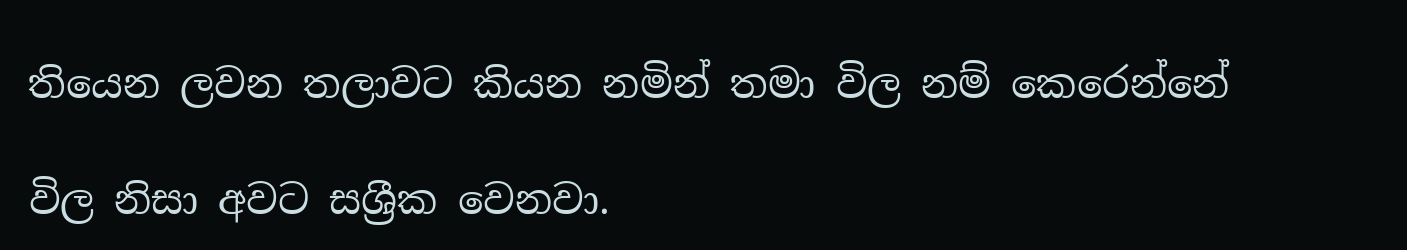තියෙන ලවන තලාවට කියන නමින් තමා විල නම් කෙරෙන්නේ

විල නිසා අවට සශ්‍රීක වෙනවා.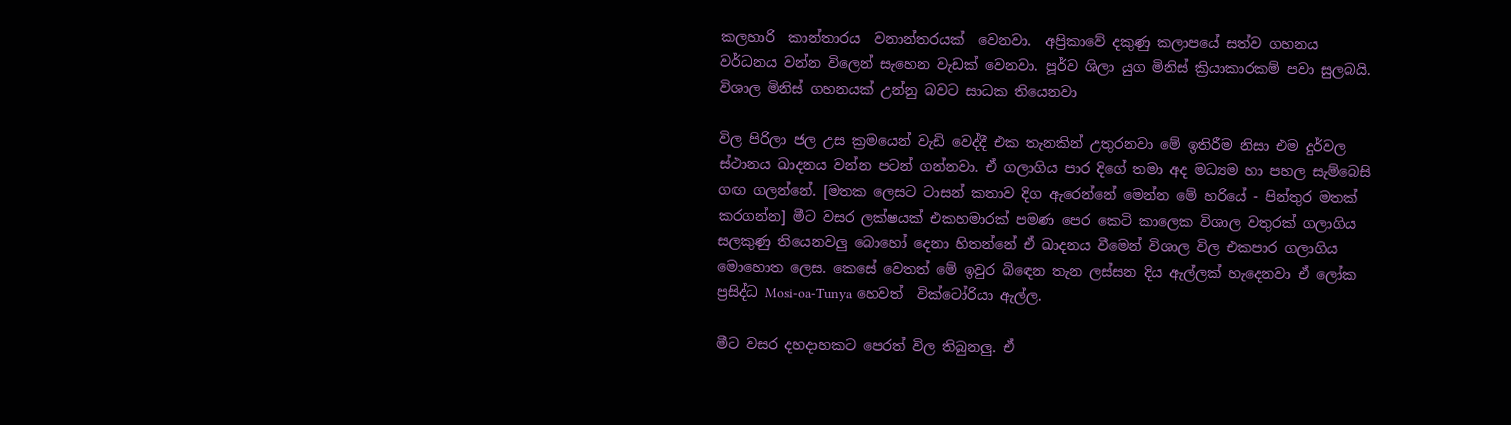කලහාරි  කාන්තාරය  වනාන්තරයක්  වෙනවා.  අප්‍රිකාවේ දකුණු කලාපයේ සත්ව ගහනය වර්ධනය වන්න විලෙන් සැහෙන වැඩක් වෙනවා. පූර්ව ශිලා යුග මිනිස් ක්‍රියාකාරකම් පවා සුලබයි. විශාල මිනිස් ගහනයක් උන්නු බවට සාධක තියෙනවා

විල පිරිලා ජල උස ක්‍රමයෙන් වැඩි වෙද්දී එක තැනකින් උතුරනවා මේ ඉතිරීම නිසා එම දුර්වල ස්ථානය ඛාදනය වන්න පටන් ගන්නවා. ඒ ගලාගිය පාර දිගේ තමා අද මධ්‍යම හා පහල සැම්බෙසි ගඟ ගලන්නේ. [මතක ලෙසට ටාසන් කතාව දිග ඇරෙන්නේ මෙන්න මේ හරියේ - පින්තුර මතක් කරගන්න] මීට වසර ලක්ෂයක් එකහමාරක් පමණ පෙර කෙටි කාලෙක විශාල වතුරක් ගලාගිය සලකුණු තියෙනවලු බොහෝ දෙනා හිතන්නේ ඒ ඛාදනය වීමෙන් විශාල විල එකපාර ගලාගිය මොහොත ලෙස. කෙසේ වෙතත් මේ ඉවුර බිඳෙන තැන ලස්සන දිය ඇල්ලක් හැදෙනවා ඒ ලෝක ප්‍රසිද්ධ Mosi-oa-Tunya හෙවත්  වික්ටෝරියා ඇල්ල.

මීට වසර දහදාහකට පෙරත් විල තිබුනලු. ඒ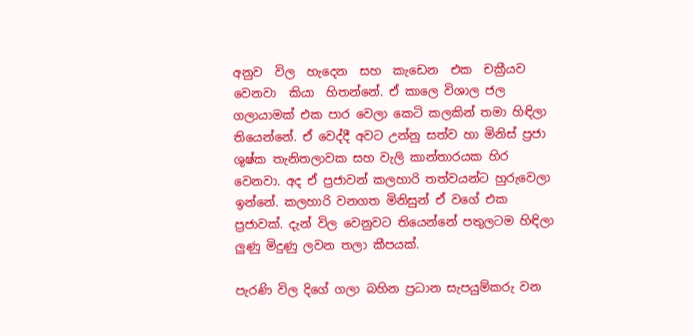අනුව  විල  හැදෙන  සහ  කැඩෙන  එක  චක්‍රීයව  වෙනවා  කියා  හිතන්නේ. ඒ කාලෙ විශාල ජල ගලායාමක් එක පාර වෙලා කෙටි කලකින් තමා හිඳිලා තියෙන්නේ. ඒ වෙද්දී අවට උන්නු සත්ව හා මිනිස් ප්‍රජා ශුෂ්ක තැනිතලාවක සහ වැලි කාන්තාරයක හිර වෙනවා. අද ඒ ප්‍රජාවන් කලහාරි තත්වයන්ට හුරුවෙලා ඉන්නේ. කලහාරි වනගත මිනිසුන් ඒ වගේ එක ප්‍රජාවක්. දැන් විල වෙනුවට තියෙන්නේ පතුලටම හිඳිලා ලුණු මිදුණු ලවන තලා කීපයක්.

පැරණි විල දිගේ ගලා බහින ප්‍රධාන සැපයුම්කරු වන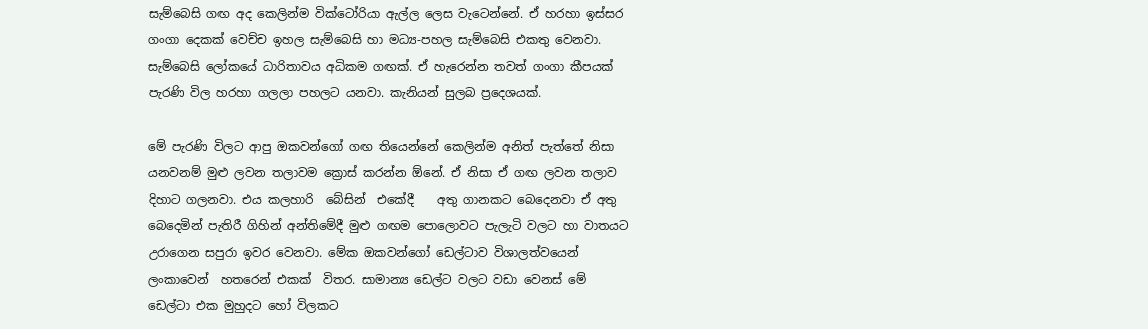සැම්බෙසි ගඟ අද කෙලින්ම වික්ටෝරියා ඇල්ල ලෙස වැටෙන්නේ. ඒ හරහා ඉස්සර ගංගා දෙකක් වෙච්ච ඉහල සැම්බෙසි හා මධ්‍ය-පහල සැම්බෙසි එකතු වෙනවා. සැම්බෙසි ලෝකයේ ධාරිතාවය අධිකම ගඟක්. ඒ හැරෙන්න තවත් ගංගා කීපයක් පැරණි විල හරහා ගලලා පහලට යනවා. කැනියන් සුලබ ප්‍රදෙශයක්.

මේ පැරණි විලට ආපු ඔකවන්ගෝ ගඟ තියෙන්නේ කෙලින්ම අනිත් පැත්තේ නිසා යනවනම් මුළු ලවන තලාවම ක්‍රොස් කරන්න ඕනේ. ඒ නිසා ඒ ගඟ ලවන තලාව දිහාට ගලනවා. එය කලහාරි  බේසින්  එකේදී    අතු ගානකට බෙදෙනවා ඒ අතු බෙදෙමින් පැතිරී ගිහින් අන්තිමේදී මුළු ගඟම පොලොවට පැලැටි වලට හා වාතයට උරාගෙන සපුරා ඉවර වෙනවා. මේක ඔකවන්ගෝ ඩෙල්ටාව විශාලත්වයෙන්  ලංකාවෙන්  හතරෙන් එකක්  විතර. සාමාන්‍ය ඩෙල්ට වලට වඩා වෙනස් මේ ඩෙල්ටා එක මුහුදට හෝ විලකට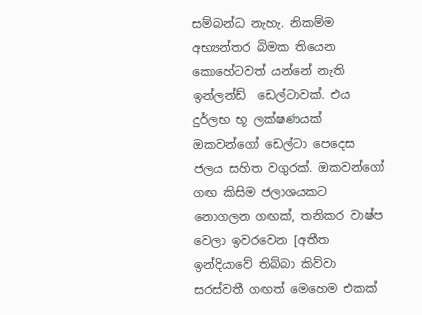සම්බන්ධ නැහැ. නිකම්ම අභ්‍යන්තර බිමක තියෙන කොහේටවත් යන්නේ නැති ඉන්ලන්ඩ්  ඩෙල්ටාවක්. එය දුර්ලභ භූ ලක්ෂණයක් ඔකවන්ගෝ ඩෙල්ටා පෙදෙස ජලය සහිත වගුරක්. ඔකවන්ගෝ ගඟ කිසිම ජලාශයකට නොගලන ගඟක්, තනිකර වාෂ්ප වෙලා ඉවරවෙන [අතීත ඉන්දියාවේ තිබ්බා කිව්වා සරස්වතී ගඟත් මෙහෙම එකක්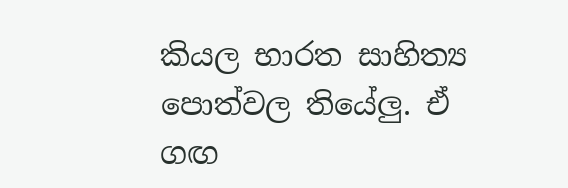කියල භාරත සාහිත්‍ය පොත්වල තියේලු. ඒ ගඟ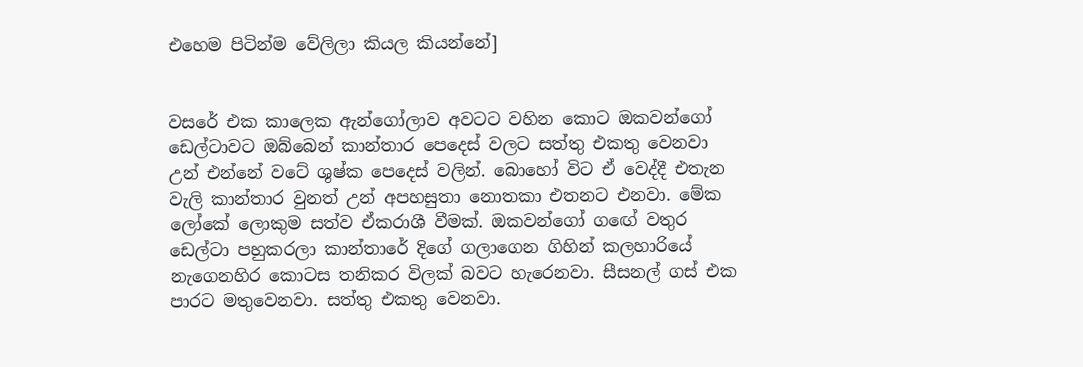එහෙම පිටින්ම වේලිලා කියල කියන්නේ]


වසරේ එක කාලෙක ඇන්ගෝලාව අවටට වහින කොට ඔකවන්ගෝ ඩෙල්ටාවට ඔබ්බෙන් කාන්තාර පෙදෙස් වලට සත්තු එකතු වෙනවා උන් එන්නේ වටේ ශුෂ්ක පෙදෙස් වලින්. බොහෝ විට ඒ වෙද්දී එතැන වැලි කාන්තාර වුනත් උන් අපහසුතා නොතකා එතනට එනවා. මේක ලෝකේ ලොකුම සත්ව ඒකරාශී වීමක්. ඔකවන්ගෝ ගඟේ වතුර ඩෙල්ටා පහුකරලා කාන්තාරේ දිගේ ගලාගෙන ගිහින් කලහාරියේ නැගෙනහිර කොටස තනිකර විලක් බවට හැරෙනවා. සීසනල් ගස් එක පාරට මතුවෙනවා. සත්තු එකතු වෙනවා.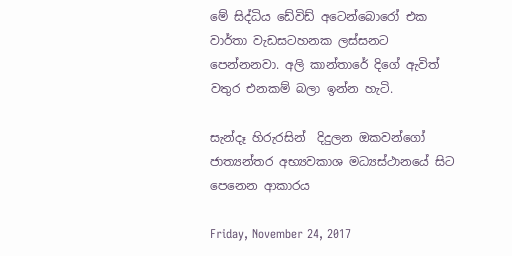මේ සිද්ධිය ඩේවිඩ් අටෙන්බොරෝ එක වාර්තා වැඩසටහනක ලස්සනට පෙන්නනවා. අලි කාන්තාරේ දිගේ ඇවිත් වතුර එනකම් බලා ඉන්න හැටි.

සැන්දෑ හිරුරසින්  දිදුලන ඔකවන්ගෝ ජාත්‍යන්තර අභ්‍යවකාශ මධ්‍යස්ථානයේ සිට පෙනෙන ආකාරය

Friday, November 24, 2017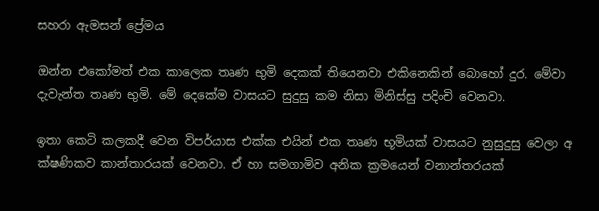සහරා ඇමසන් ප්‍රේමය

ඔන්න එකෝමත් එක කාලෙක තෘණ භුමි දෙකක් තියෙනවා එකිනෙකින් බොහෝ දුර. මේවා දැවැන්ත තෘණ භුමි. මේ දෙකේම වාසයට සුදුසු කම නිසා මිනිස්සු පදිංචි වෙනවා.

ඉතා කෙටි කලකදී වෙන විපර්යාස එක්ක එයින් එක තෘණ භූමියක් වාසයට නුසුදුසු වෙලා අ ක්ෂණිකව කාන්තාරයක් වෙනවා. ඒ හා සමගාමිව අනික ක්‍රමයෙන් වනාන්තරයක්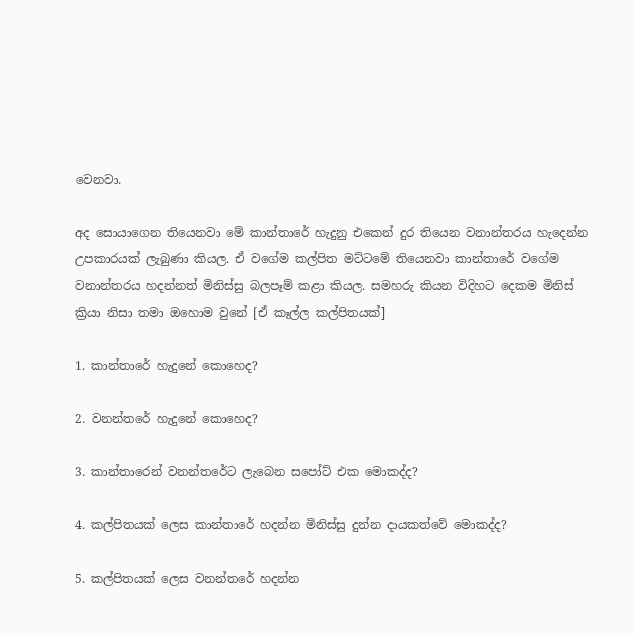වෙනවා.

අද සොයාගෙන තියෙනවා මේ කාන්තාරේ හැදුනු එකෙන් දුර තියෙන වනාන්තරය හැදෙන්න උපකාරයක් ලැබුණා කියල. ඒ වගේම කල්පිත මට්ටමේ තියෙනවා කාන්තාරේ වගේම වනාන්තරය හදන්නත් මිනිස්සු බලපෑම් කළා කියල. සමහරු කියන විදිහට දෙකම මිනිස් ක්‍රියා නිසා තමා ඔහොම වුනේ [ඒ කෑල්ල කල්පිතයක්]

1. කාන්තාරේ හැදුනේ කොහෙද?

2. වනන්තරේ හැදුනේ කොහෙද?

3. කාන්තාරෙන් වනන්තරේට ලැබෙන සපෝට් එක මොකද්ද?

4. කල්පිතයක් ලෙස කාන්තාරේ හදන්න මිනිස්සු දුන්න දායකත්වේ මොකද්ද?

5. කල්පිතයක් ලෙස වනන්තරේ හදන්න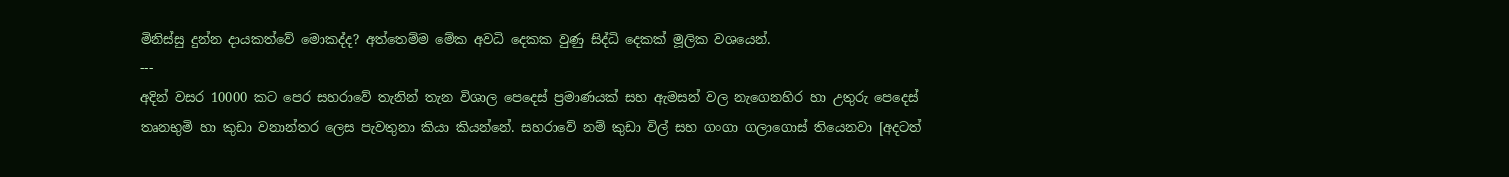මිනිස්සු දුන්න දායකත්වේ මොකද්ද? අත්තෙම්ම මේක අවධි දෙකක වුණු සිද්ධි දෙකක් මූලික වශයෙන්.
---
අදින් වසර 10000 කට පෙර සහරාවේ තැනින් තැන විශාල පෙදෙස් ප්‍රමාණයක් සහ ඇමසන් වල නැගෙනහිර හා උතුරු පෙදෙස් තෘනභුමි හා කුඩා වනාන්තර ලෙස පැවතුනා කියා කියන්නේ. සහරාවේ නම් කුඩා විල් සහ ගංගා ගලාගොස් තියෙනවා [අදටත්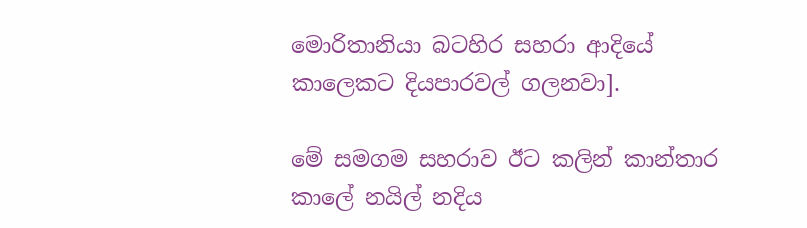මොරිතානියා බටහිර සහරා ආදියේ කාලෙකට දියපාරවල් ගලනවා].

මේ සමගම සහරාව ඊට කලින් කාන්තාර කාලේ නයිල් නදිය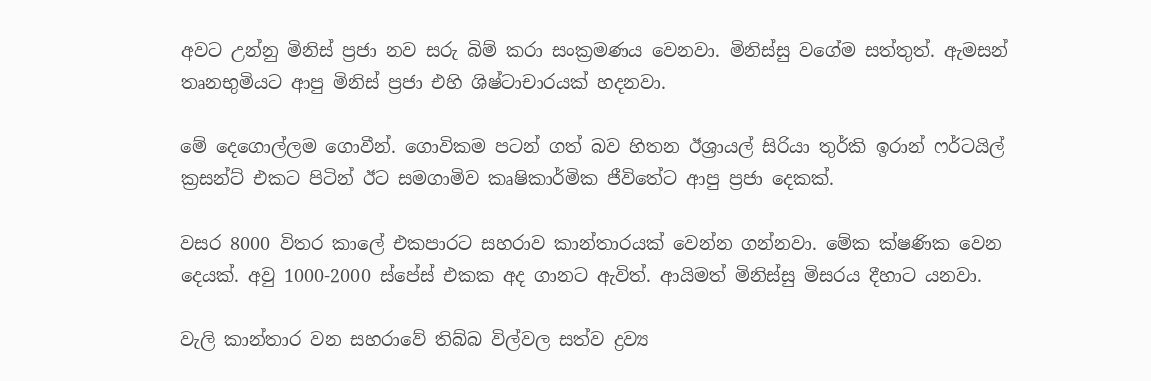අවට උන්නු මිනිස් ප්‍රජා නව සරු බිම් කරා සංක්‍රමණය වෙනවා. මිනිස්සු වගේම සත්තුත්. ඇමසන් තෘනභුමියට ආපු මිනිස් ප්‍රජා එහි ශිෂ්ටාචාරයක් හදනවා.

මේ දෙගොල්ලම ගොවීන්. ගොවිකම පටන් ගත් බව හිතන ඊශ්‍රායල් සිරියා තුර්කි ඉරාන් ෆර්ටයිල් ක්‍රසන්ට් එකට පිටින් ඊට සමගාමිව කෘෂිකාර්මික ජීවිතේට ආපු ප්‍රජා දෙකක්.

වසර 8000 විතර කාලේ එකපාරට සහරාව කාන්තාරයක් වෙන්න ගන්නවා. මේක ක්ෂණික වෙන දෙයක්. අවු 1000-2000 ස්පේස් එකක අද ගානට ඇවිත්. ආයිමත් මිනිස්සු මිසරය දීහාට යනවා.

වැලි කාන්තාර වන සහරාවේ තිබ්බ විල්වල සත්ව ද්‍රව්‍ය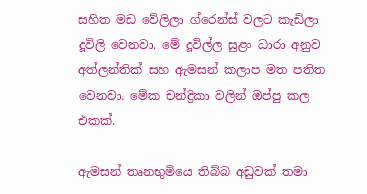සහිත මඩ වේලිලා ග්රෙන්ස් වලට කැඩිලා දූවිලි වෙනවා. මේ දූවිල්ල සුළං ධාරා අනුව අත්ලන්තික් සහ ඇමසන් කලාප මත පතිත වෙනවා. මේක චන්ද්‍රිකා වලින් ඔප්පු කල එකක්.

ඇමසන් තෘනභුමියෙ තිබ්බ අඩුවක් තමා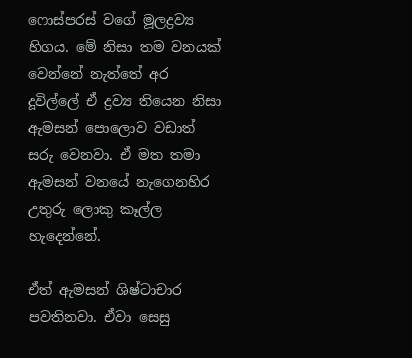ෆොස්පරස් වගේ මූලද්‍රව්‍ය හිගය. මේ නිසා තම වනයක් වෙන්නේ නැත්තේ අර දූවිල්ලේ ඒ ද්‍රව්‍ය තියෙන නිසා ඇමසන් පොලොව වඩාත් සරු වෙනවා. ඒ මත තමා ඇමසන් වනයේ නැගෙනහිර උතුරු ලොකු කෑල්ල හැදෙන්නේ.

ඒත් ඇමසන් ශිෂ්ටාචාර පවතිනවා. ඒවා සෙසු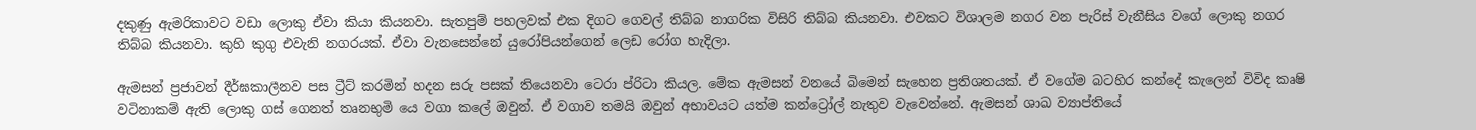දකුණු ඇමරිකාවට වඩා ලොකු ඒවා කියා කියනවා. සැතපුම් පහලවක් එක දිගට ගෙවල් තිබ්බ නාගරික විසිරි තිබ්බ කියනවා. එවකට විශාලම නගර වන පැරිස් වැනීසිය වගේ ලොකු නගර තිබ්බ කියනවා. කුහි කුගු එවැනි නගරයක්. ඒවා වැනසෙන්නේ යුරෝපියන්ගෙන් ලෙඩ රෝග හැදිලා.

ඇමසන් ප්‍රජාවන් දීර්ඝකාලීනව පස ට්‍රීට් කරමින් හදන සරු පසක් තියෙනවා ටෙරා ප්රිටා කියල. මේක ඇමසන් වනයේ බිමෙන් සැහෙන ප්‍රතිශතයක්. ඒ වගේම බටහිර කන්දේ කැලෙන් විවිද කෘෂි වටිනාකම් ඇති ලොකු ගස් ගෙනත් තෘනභුමි යෙ වගා කලේ ඔවුන්. ඒ වගාව තමයි ඔවුන් අභාවයට යත්ම කන්ට්‍රෝල් නැතුව වැවෙන්නේ. ඇමසන් ශාඛ ව්‍යාප්තියේ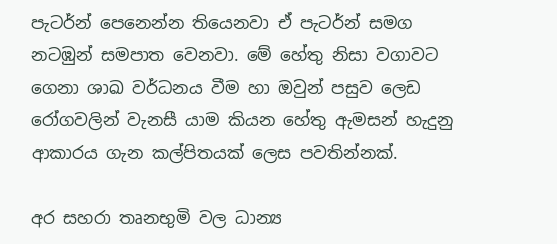පැටර්න් පෙනෙන්න තියෙනවා ඒ පැටර්න් සමග නටඹුන් සමපාත වෙනවා. මේ හේතු නිසා වගාවට ගෙනා ශාඛ වර්ධනය වීම හා ඔවුන් පසුව ලෙඩ රෝගවලින් වැනසී යාම කියන හේතු ඇමසන් හැදුනු ආකාරය ගැන කල්පිතයක් ලෙස පවතින්නක්.

අර සහරා තෘනභුමි වල ධාන්‍ය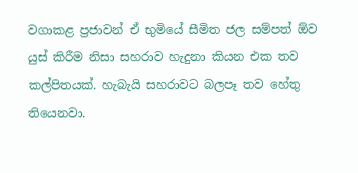වගාකළ ප්‍රජාවන් ඒ භුමියේ සීමිත ජල සම්පත් ඕව යුස් කිරීම නිසා සහරාව හැදුනා කියන එක තව කල්පිතයක්. හැබැයි සහරාවට බලපෑ තව හේතු තියෙනවා.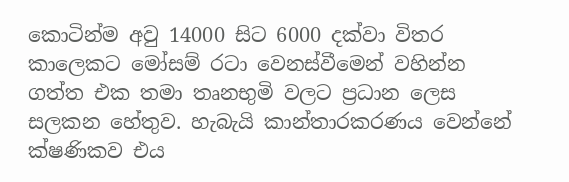කොටින්ම අවු 14000 සිට 6000 දක්වා විතර කාලෙකට මෝසම් රටා වෙනස්වීමෙන් වහින්න ගත්ත එක තමා තෘනභුමි වලට ප්‍රධාන ලෙස සලකන හේතුව. හැබැයි කාන්තාරකරණය වෙන්නේ  ක්ෂණිකව එය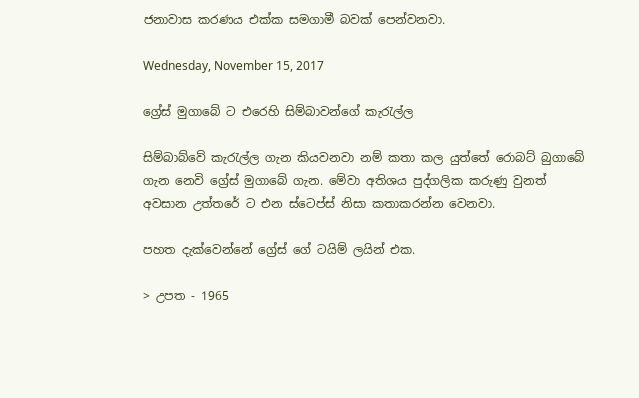ජනාවාස කරණය එක්ක සමගාමී බවක් පෙන්වනවා.

Wednesday, November 15, 2017

ග්‍රේස් මුගාබේ ට එරෙහි සිම්බාවන්ගේ කැරැල්ල

සිම්බාබ්වේ කැරැල්ල ගැන කියවනවා නම් කතා කල යුත්තේ රොබට් බුගාබේ ගැන නෙවි ග්‍රේස් මුගාබේ ගැන. මේවා අතිශය පුද්ගලික කරුණු වුනත් අවසාන උත්තරේ ට එන ස්ටෙප්ස් නිසා කතාකරන්න වෙනවා.

පහත දැක්වෙන්නේ ග්‍රේස් ගේ ටයිම් ලයින් එක.

> උපත - 1965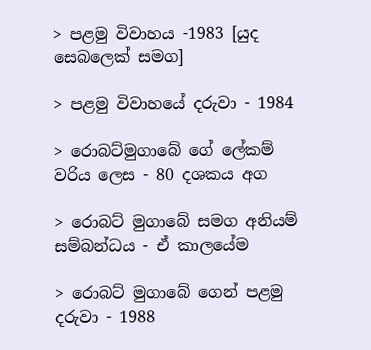> පළමු විවාහය -1983 [යුද සෙබලෙක් සමග]

> පළමු විවාහයේ දරුවා - 1984

> රොබට්මුගාබේ ගේ ලේකම් වරිය ලෙස - 80 දශකය අග

> රොබට් මුගාබේ සමග අනියම් සම්බන්ධය - ඒ කාලයේම

> රොබට් මුගාබේ ගෙන් පළමු දරුවා - 1988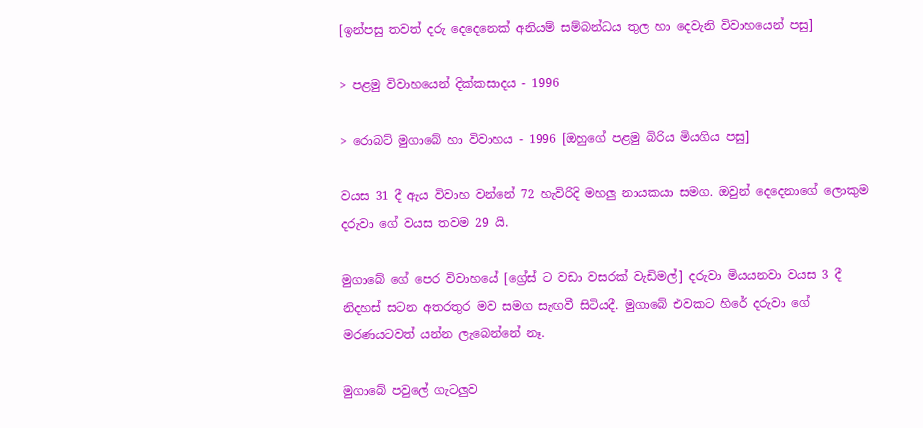[ඉන්පසු තවත් දරු දෙදෙනෙක් අනියම් සම්බන්ධය තුල හා දෙවැනි විවාහයෙන් පසු]

> පළමු විවාහයෙන් දික්කසාදය - 1996

> රොබට් මුගාබේ හා විවාහය - 1996 [ඔහුගේ පළමු බිරිය මියගිය පසු]

වයස 31 දී ඇය විවාහ වන්නේ 72 හැවිරිදි මහලු නායකයා සමග. ඔවුන් දෙදෙනාගේ ලොකුම දරුවා ගේ වයස තවම 29 යි.

මුගාබේ ගේ පෙර විවාහයේ [ග්‍රේස් ට වඩා වසරක් වැඩිමල්] දරුවා මියයනවා වයස 3 දී නිදහස් සටන අතරතුර මව සමග සැඟවී සිටියදී. මුගාබේ එවකට හිරේ දරුවා ගේ මරණයටවත් යන්න ලැබෙන්නේ නෑ.

මුගාබේ පවුලේ ගැටලුව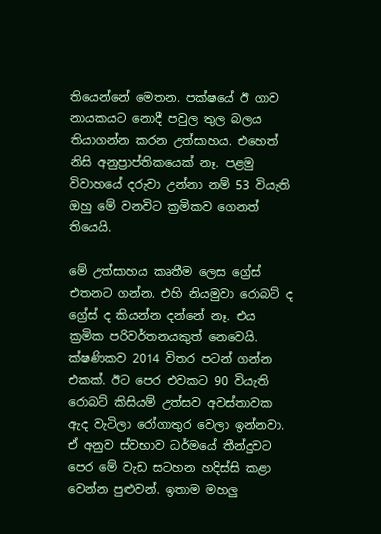තියෙන්නේ මෙතන. පක්ෂයේ ඊ ගාව නායකයට නොදී පවුල තුල බලය තියාගන්න කරන උත්සාහය. එහෙත් නිසි අනුප්‍රාප්තිකයෙක් නෑ. පළමු විවාහයේ දරුවා උන්නා නම් 53 වියැති ඔහු මේ වනවිට ක්‍රමිකව ගෙනත් තියෙයි.

මේ උත්සාහය කෘතීම ලෙස ග්‍රේස් එතනට ගන්න. එහි නියමුවා රොබට් ද ග්‍රේස් ද කියන්න දන්නේ නෑ. එය ක්‍රමික පරිවර්තනයකුත් නෙවෙයි. ක්ෂණිකව 2014 විතර පටන් ගන්න එකක්. ඊට පෙර එවකට 90 වියැති රොබට් කිසියම් උත්සව අවස්තාවක ඇද වැටිලා රෝගාතුර වෙලා ඉන්නවා. ඒ අනුව ස්වභාව ධර්මයේ තීන්දුවට පෙර මේ වැඩ සටහන හදිස්සි කළා වෙන්න පුළුවන්. ඉතාම මහලු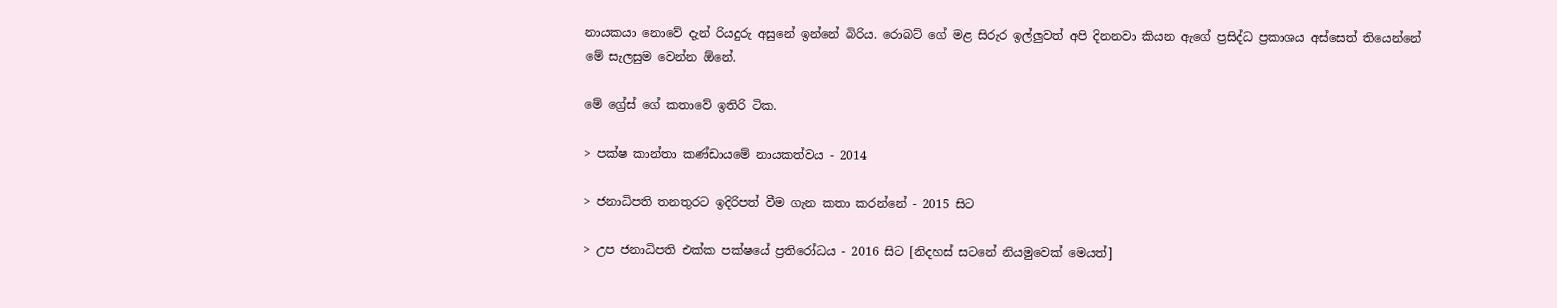නායකයා නොවේ දැන් රියදුරු අසුනේ ඉන්නේ බිරිය. රොබට් ගේ මළ සිරුර ඉල්ලුවත් අපි දිනනවා කියන ඇගේ ප්‍රසිද්ධ ප්‍රකාශය අස්සෙත් තියෙන්නේ මේ සැලසුම වෙන්න ඕනේ.

මේ ග්‍රේස් ගේ කතාවේ ඉතිරි ටික.

> පක්ෂ කාන්තා කණ්ඩායමේ නායකත්වය - 2014

> ජනාධිපති තනතුරට ඉදිරිපත් වීම ගැන කතා කරන්නේ - 2015 සිට

> උප ජනාධිපති එක්ක පක්ෂයේ ප්‍රතිරෝධය - 2016 සිට [නිදහස් සටනේ නියමුවෙක් මෙයත්]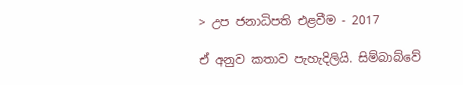> උප ජනාධිපති එළවීම - 2017

ඒ අනුව කතාව පැහැදිලියි. සිම්බාබ්වේ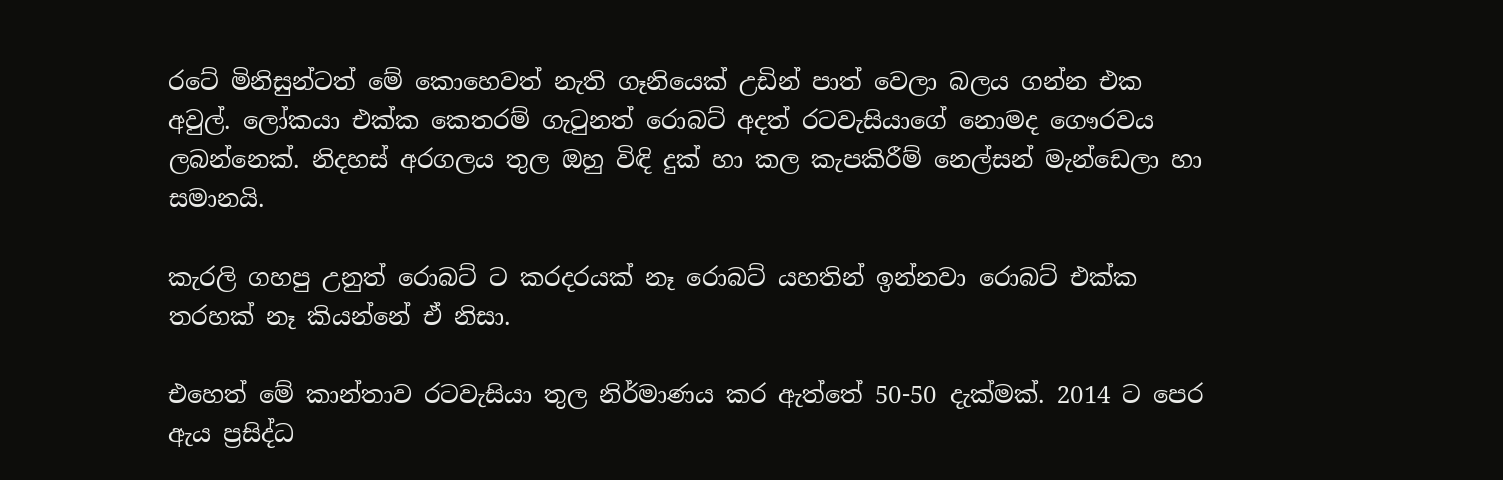රටේ මිනිසුන්ටත් මේ කොහෙවත් නැති ගෑනියෙක් උඩින් පාත් වෙලා බලය ගන්න එක අවුල්. ලෝකයා එක්ක කෙතරම් ගැටුනත් රොබට් අදත් රටවැසියාගේ නොමද ගෞරවය ලබන්නෙක්. නිදහස් අරගලය තුල ඔහු විඳි දුක් හා කල කැපකිරීම් නෙල්සන් මැන්ඩෙලා හා සමානයි.

කැරලි ගහපු උනුත් රොබට් ට කරදරයක් නෑ රොබට් යහතින් ඉන්නවා රොබට් එක්ක තරහක් නෑ කියන්නේ ඒ නිසා.

එහෙත් මේ කාන්තාව රටවැසියා තුල නිර්මාණය කර ඇත්තේ 50-50 දැක්මක්. 2014 ට පෙර ඇය ප්‍රසිද්ධ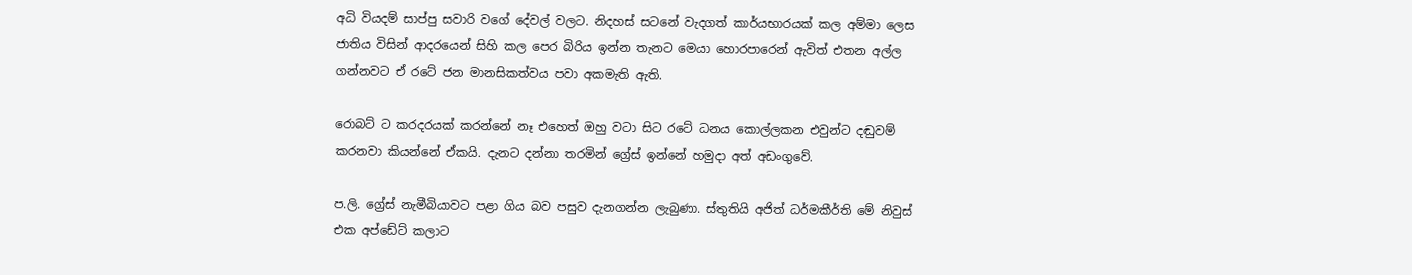අධි වියදම් සාප්පු සවාරි වගේ දේවල් වලට. නිදහස් සටනේ වැදගත් කාර්යභාරයක් කල අම්මා ලෙස ජාතිය විසින් ආදරයෙන් සිහි කල පෙර බිරිය ඉන්න තැනට මෙයා හොරපාරෙන් ඇවිත් එතන අල්ල ගන්නවට ඒ රටේ ජන මානසිකත්වය පවා අකමැති ඇති.

රොබට් ට කරදරයක් කරන්නේ නෑ එහෙත් ඔහු වටා සිට රටේ ධනය කොල්ලකන එවුන්ට දඬුවම් කරනවා කියන්නේ ඒකයි. දැනට දන්නා තරමින් ග්‍රේස් ඉන්නේ හමුදා අත් අඩංගුවේ.

ප.ලි. ග්‍රේස් නැමීබියාවට පළා ගිය බව පසුව දැනගන්න ලැබුණා. ස්තුතියි අජිත් ධර්මකීර්ති මේ නිවුස් එක අප්ඩේට් කලාට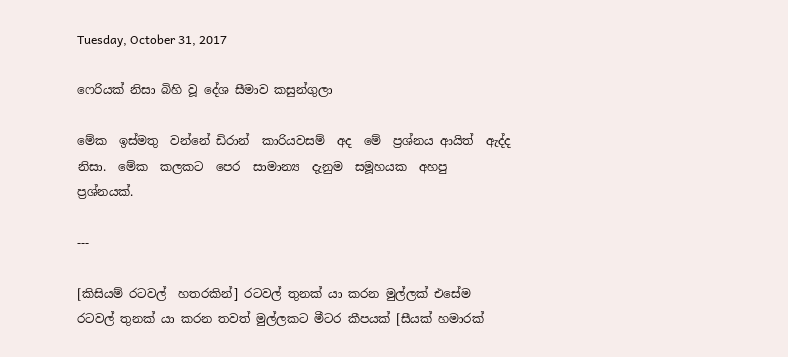Tuesday, October 31, 2017

ෆෙරියක් නිසා බිහි වූ දේශ සීමාව කසුන්ගුලා

මේක  ඉස්මතු  වන්නේ ඩිරාන්  කාරියවසම්  අද  මේ  ප්‍රශ්නය ආයිත්  ඇද්ද  නිසා.  මේක  කලකට  පෙර  සාමාන්‍ය  දැනුම  සමූහයක  අහපු  ප්‍රශ්නයක්.

---

[කිසියම් රටවල්  හතරකින්] රටවල් තුනක් යා කරන මුල්ලක් එසේම රටවල් තුනක් යා කරන තවත් මුල්ලකට මීටර කීපයක් [සීයක් හමාරක්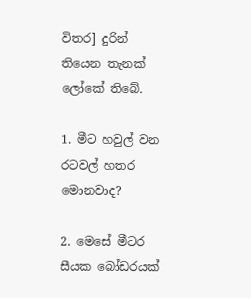විතර] දුරින් තියෙන තැනක් ලෝකේ තිබේ.

1. මීට හවුල් වන රටවල් හතර මොනවාද?

2. මෙසේ මීටර සීයක බෝඩරයක්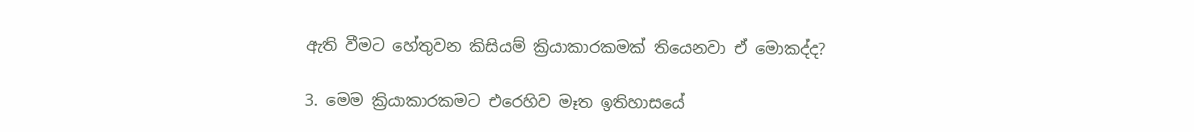ඇති වීමට හේතුවන කිසියම් ක්‍රියාකාරකමක් තියෙනවා ඒ මොකද්ද?

3. මෙම ක්‍රියාකාරකමට එරෙහිව මෑත ඉතිහාසයේ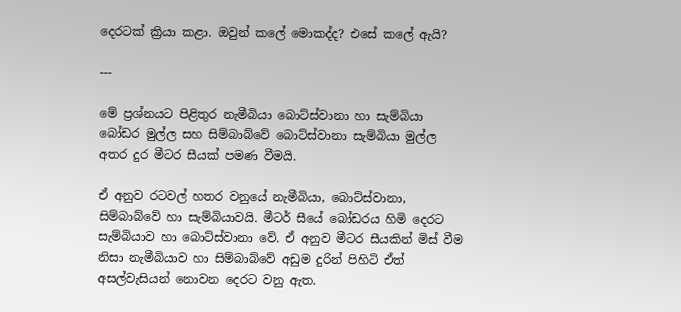දෙරටක් ක්‍රියා කළා. ඔවුන් කලේ මොකද්ද? එසේ කලේ ඇයි?

---

මේ ප්‍රශ්නයට පිළිතුර නැමීබියා බොට්ස්වානා හා සැම්බියා බෝඩර මුල්ල සහ සිම්බාබ්වේ බොට්ස්වානා සැම්බියා මුල්ල අතර දුර මීටර සීයක් පමණ වීමයි.

ඒ අනුව රටවල් හතර වනුයේ නැමීබියා, බොට්ස්වානා, සිම්බාබ්වේ හා සැම්බියාවයි. මීටර් සීයේ බෝඩරය හිමි දෙරට සැම්බියාව හා බොට්ස්වානා වේ. ඒ අනුව මීටර සීයකින් මිස් වීම නිසා නැමීබියාව හා සිම්බාබ්වේ අඩුම දුරින් පිහිටි ඒත් අසල්වැසියන් නොවන දෙරට වනු ඇත.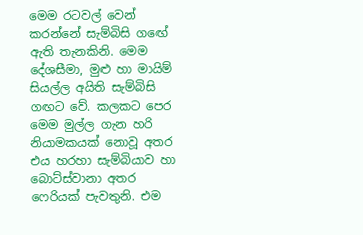මෙම රටවල් වෙන් කරන්නේ සැම්බිසි ගඟේ ඇති තැනකිනි. මෙම දේශසීමා, මුළු හා මායිම් සියල්ල අයිති සැම්බිසි ගඟට වේ. කලකට පෙර මෙම මුල්ල ගැන හරි නියාමකයක් නොවූ අතර එය හරහා සැම්බියාව හා බොට්ස්වානා අතර ෆෙරියක් පැවතුනි. එම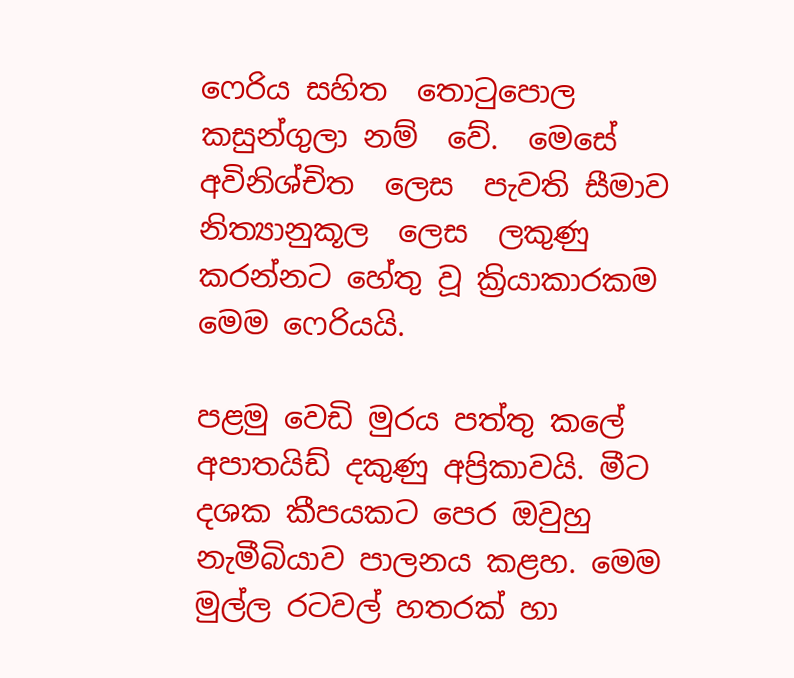ෆෙරිය සහිත  තොටුපොල කසුන්ගුලා නම්  වේ.  මෙසේ  අවිනිශ්චිත  ලෙස  පැවති සීමාව  නිත්‍යානුකූල  ලෙස  ලකුණු  කරන්නට හේතු වූ ක්‍රියාකාරකම මෙම ෆෙරියයි.

පළමු වෙඩි මුරය පත්තු කලේ අපාතයිඩ් දකුණු අප්‍රිකාවයි. මීට දශක කීපයකට පෙර ඔවුහු නැමීබියාව පාලනය කළහ. මෙම මුල්ල රටවල් හතරක් හා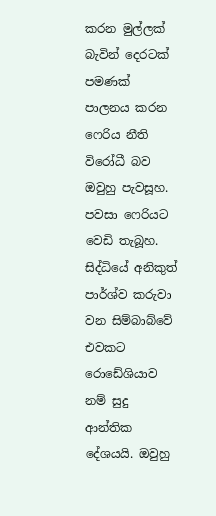කරන මුල්ලක් බැවින් දෙරටක් පමණක් පාලනය කරන ෆෙරිය නීති විරෝධී බව ඔවුහු පැවසූහ. පවසා ෆෙරියට වෙඩි තැබූහ. සිද්ධියේ අනිකුත් පාර්ශ්ව කරුවා වන සිම්බාබ්වේ එවකට රොඩේශියාව නම් සුදු ආන්තික දේශයයි. ඔවුහු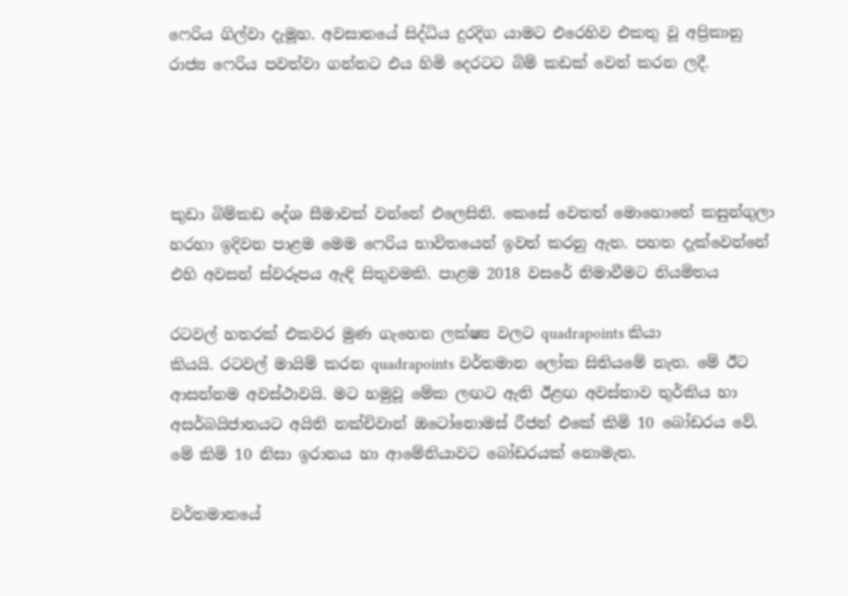ෆෙරිය ගිල්වා දැමූහ. අවසානයේ සිද්ධිය දුරදිග යාමට එරෙහිව එකතු වූ අප්‍රිකානු රාජ්‍ය ෆෙරිය පවත්වා ගන්නට එය හිමි දෙරටට බිම් කඩක් වෙන් කරන ලදී.




කුඩා බිම්කඩ දේශ සීමාවක් වන්නේ එලෙසිනි. කෙසේ වෙතත් මොහොතේ කසුන්ගුලා හරහා ඉදිවන පාළම මෙම ෆෙරිය භාවිතයෙන් ඉවත් කරනු ඇත. පහත දැක්වෙන්නේ එහි අවසන් ස්වරූපය ඇඳි සිතුවමකි. පාළම 2018 වසරේ නිමාවීමට නියමිතය

රටවල් හතරක් එකවර මුණ ගැහෙන ලක්ෂ්‍ය වලට quadrapoints කියා
කියයි. රටවල් මායිම් කරන quadrapoints වර්තමාන ලෝක සිතියමේ නැත. මේ ඊට ආසන්නම අවස්ථාවයි. මට හමුවූ මේක ලඟට ඇති ඊළඟ අවස්තාව තුර්කිය හා අසර්බයිජානයට අයිති නක්චිවාන් ඔටෝනොමස් රීජන් එකේ කිමි 10 බෝඩරය වේ. මේ කිමි 10 නිසා ඉරානය හා ආමේනියාවට බෝඩරයක් නොමැත.

වර්තමානයේ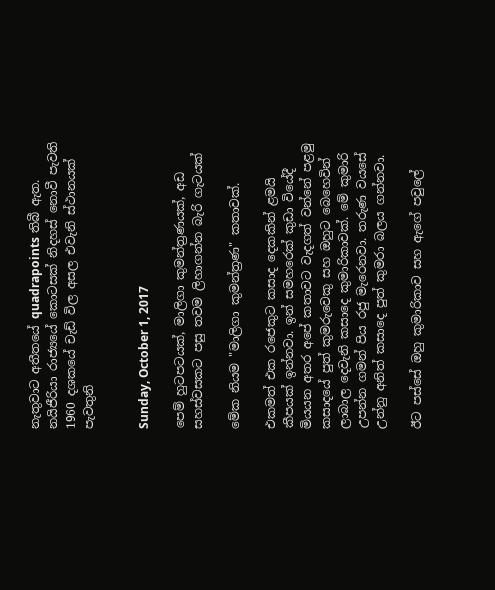නැතුවාට අතීතයේ quadrapoints තිබී ඇත. නයිජීරියා රාජ්‍යයේ කොටසක් නිදහස් නොවී පැවති 1960 දශකයේ චැඩ් විල අසල එවැනි ස්ථානයක් පැවතුනි


Sunday, October 1, 2017

පෙම් හුටපටයක්, මාලිගා කුමන්ත්‍රණයක්, අඩ සහස්වසකට පසු තවම ලිහාගන්න බැරි ගැටයක්

මේක නියම "මාලිගා කුමන්ත්‍රණ" කතාවක්.

එකමත් එක රජෙකුට කසාද දෙකකින් ළමයි කීපයක් ඉන්නවා. ඉන් සමහරෙක් කුඩා වියේදී මියයන අතර අපේ කතාවට වැදගත් වන්නේ පළමු කසාදයේ පුත් කුමරුවෙකු සහ ඔහුට බෙහෙවින් ලාබාල දෙවැනි කසාදෙ කුමාරිකාවක්. මේ කුමාරි උපන්න ගමන් පිය රජු මැරෙනවා. තරුණ වයසේ උන්නු අනිත් කසාදෙ පුත් කුමරා බලය ගන්නවා.

ඊට පස්සේ ඔහු කුමාරිකාව සහ ඇගේ පවුලේ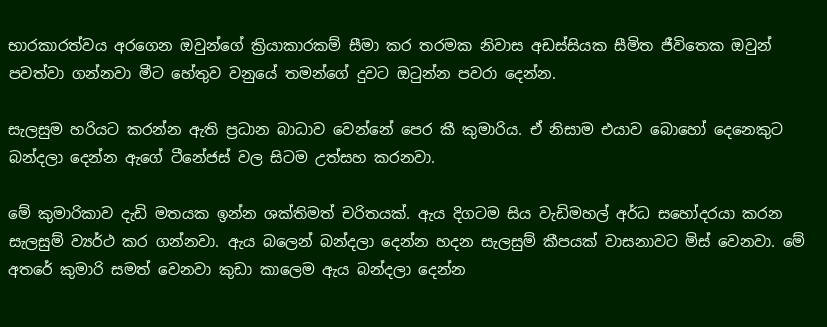භාරකාරත්වය අරගෙන ඔවුන්ගේ ක්‍රියාකාරකම් සීමා කර තරමක නිවාස අඩස්සියක සීමිත ජීවිතෙක ඔවුන් පවත්වා ගන්නවා මීට හේතුව වනුයේ තමන්ගේ දුවට ඔටුන්න පවරා දෙන්න.

සැලසුම හරියට කරන්න ඇති ප්‍රධාන බාධාව වෙන්නේ පෙර කී කුමාරිය. ඒ නිසාම එයාව බොහෝ දෙනෙකුට බන්දලා දෙන්න ඇගේ ටීනේජස් වල සිටම උත්සහ කරනවා.

මේ කුමාරිකාව දැඩි මතයක ඉන්න ශක්තිමත් චරිතයක්. ඇය දිගටම සිය වැඩිමහල් අර්ධ සහෝදරයා කරන සැලසුම් ව්‍යර්ථ කර ගන්නවා. ඇය බලෙන් බන්දලා දෙන්න හදන සැලසුම් කීපයක් වාසනාවට මිස් වෙනවා. මේ අතරේ කුමාරි සමත් වෙනවා කුඩා කාලෙම ඇය බන්දලා දෙන්න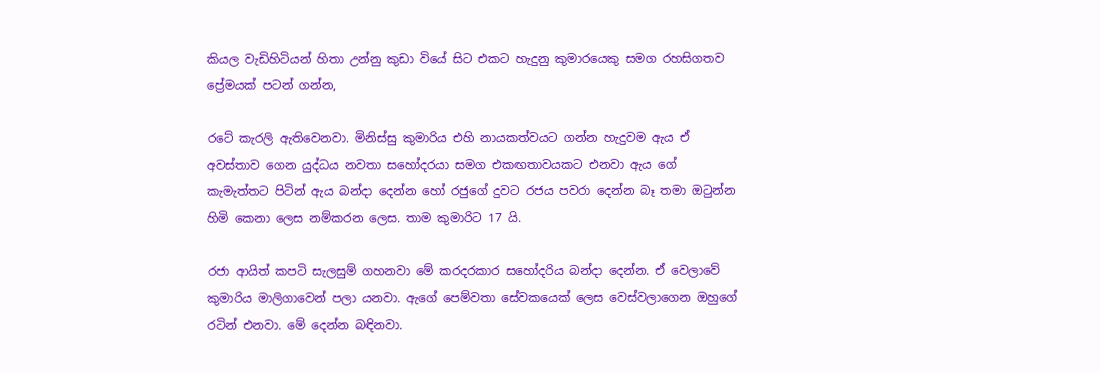කියල වැඩිහිටියන් හිතා උන්නු කුඩා වියේ සිට එකට හැදුනු කුමාරයෙකු සමග රහසිගතව ප්‍රේමයක් පටන් ගන්න,

රටේ කැරලි ඇතිවෙනවා. මිනිස්සු කුමාරිය එහි නායකත්වයට ගන්න හැදුවම ඇය ඒ අවස්තාව ගෙන යුද්ධය නවතා සහෝදරයා සමග එකඟතාවයකට එනවා ඇය ගේ කැමැත්තට පිටින් ඇය බන්දා දෙන්න හෝ රජුගේ දුවට රජය පවරා දෙන්න බෑ තමා ඔටුන්න හිමි කෙනා ලෙස නම්කරන ලෙස. තාම කුමාරිට 17 යි.

රජා ආයිත් කපටි සැලසුම් ගහනවා මේ කරදරකාර සහෝදරිය බන්දා දෙන්න. ඒ වෙලාවේ කුමාරිය මාලිගාවෙන් පලා යනවා. ඇගේ පෙම්වතා සේවකයෙක් ලෙස වෙස්වලාගෙන ඔහුගේ රටින් එනවා. මේ දෙන්න බඳිනවා.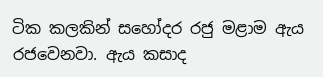ටික කලකින් සහෝදර රජු මළාම ඇය රජවෙනවා. ඇය කසාද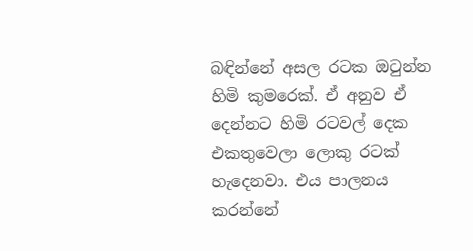බඳින්නේ අසල රටක ඔටුන්න හිමි කුමරෙක්. ඒ අනුව ඒ දෙන්නට හිමි රටවල් දෙක එකතුවෙලා ලොකු රටක් හැදෙනවා. එය පාලනය කරන්නේ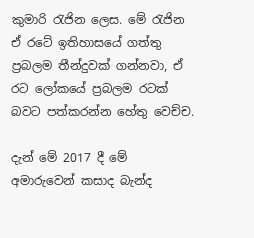කුමාරි රැජින ලෙස. මේ රැජින ඒ රටේ ඉතිහාසයේ ගත්තු ප්‍රබලම තීන්දුවක් ගන්නවා, ඒ රට ලෝකයේ ප්‍රබලම රටක් බවට පත්කරන්න හේතු වෙච්ච.

දැන් මේ 2017 දී මේ අමාරුවෙන් කසාද බැන්ද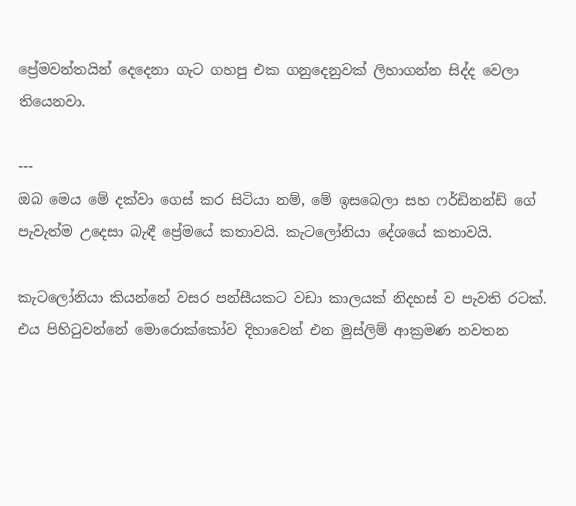ප්‍රේමවන්තයින් දෙදෙනා ගැට ගහපු එක ගනුදෙනුවක් ලිහාගන්න සිද්ද වෙලා තියෙනවා.

---
ඔබ මෙය මේ දක්වා ගෙස් කර සිටියා නම්, මේ ඉසබෙලා සහ ෆර්ඩිනන්ඩ් ගේ පැවැත්ම උදෙසා බැඳී ප්‍රේමයේ කතාවයි. කැටලෝනියා දේශයේ කතාවයි.

කැටලෝනියා කියන්නේ වසර පන්සීයකට වඩා කාලයක් නිදහස් ව පැවති රටක්. එය පිහිටුවන්නේ මොරොක්කෝව දිහාවෙන් එන මුස්ලිම් ආක්‍රමණ නවතන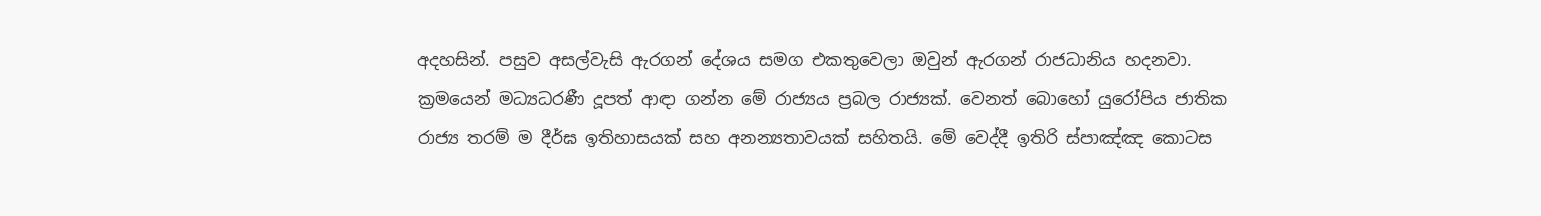අදහසින්. පසුව අසල්වැසි ඇරගන් දේශය සමග එකතුවෙලා ඔවුන් ඇරගන් රාජධානිය හදනවා. ක්‍රමයෙන් මධ්‍යධරණී දූපත් ආඳා ගන්න මේ රාජ්‍යය ප්‍රබල රාජ්‍යක්. වෙනත් බොහෝ යුරෝපිය ජාතික රාජ්‍ය තරම් ම දීර්ඝ ඉතිහාසයක් සහ අනන්‍යතාවයක් සහිතයි. මේ වෙද්දී ඉතිරි ස්පාඤ්ඤ කොටස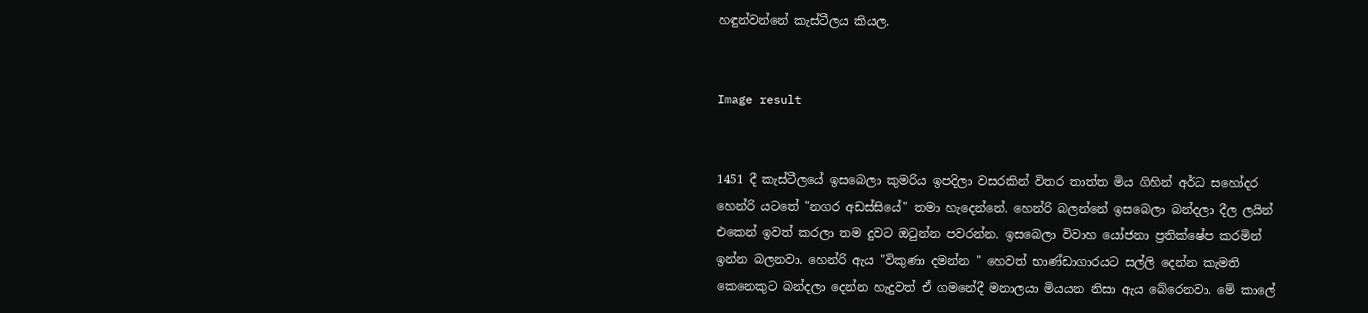හඳුන්වන්නේ කැස්ටීලය කියල.


Image result


1451 දී කැස්ටීලයේ ඉසබෙලා කුමරිය ඉපදිලා වසරකින් විතර තාත්ත මිය ගිහින් අර්ධ සහෝදර හෙන්රි යටතේ "නගර අඩස්සියේ" තමා හැදෙන්නේ. හෙන්රි බලන්නේ ඉසබෙලා බන්දලා දීල ලයින් එකෙන් ඉවත් කරලා තම දුවට ඔටුන්න පවරන්න. ඉසබෙලා විවාහ යෝජනා ප්‍රතික්ෂේප කරමින් ඉන්න බලනවා. හෙන්රි ඇය "විකුණා දමන්න " හෙවත් භාණ්ඩාගාරයට සල්ලි දෙන්න කැමති කෙනෙකුට බන්දලා දෙන්න හැදුවත් ඒ ගමනේදී මනාලයා මියයන නිසා ඇය බේරෙනවා. මේ කාලේ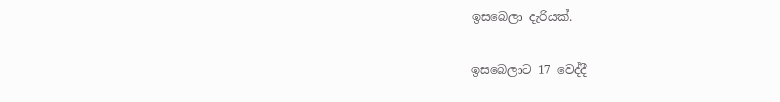ඉසබෙලා දැරියක්.

ඉසබෙලාට 17 වෙද්දී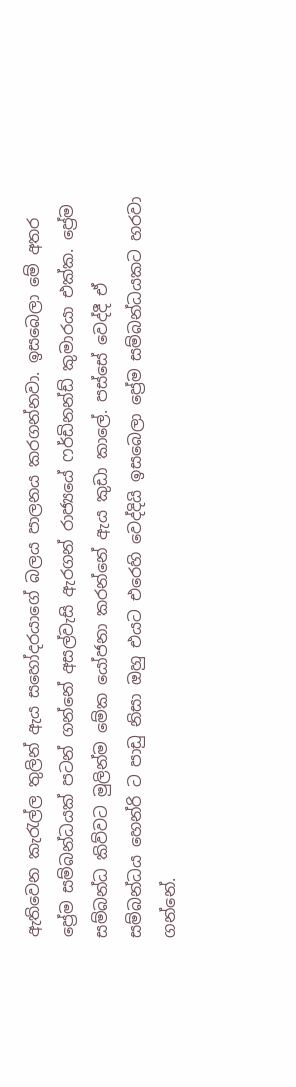ඇතිවෙන කැරැල්ල තුලින් ඇය සහෝදරයාගේ බලය පාලනය කරගන්නවා. ඉසබෙලා මේ අතර ප්‍රේම සම්බන්ධයක් පටන් ගන්නේ අසල්වැසි ඇරගන් රාජ්‍යයේ ෆර්ඩිනන්ඩ් කුමාරයා එක්ක. ප්‍රේම සම්බන්ධ කිව්වට මුලින්ම මේක යෝජනා කරන්නේ ඇය කුඩා කාලේ. පස්සේ වෙද්දී ඒ සම්බන්ධය හෙන්රි ට පාඩු නිසා ඔහු එයට එරෙහි වෙද්දියි ඉසබෙලා ප්‍රේම සම්බන්ධයකට හරවා ගන්නේ.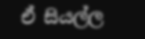ඒ සියල්ල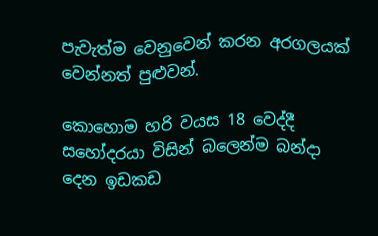පැවැත්ම වෙනුවෙන් කරන අරගලයක් වෙන්නත් පුළුවන්.

කොහොම හරි වයස 18 වෙද්දී සහෝදරයා විසින් බලෙන්ම බන්දා දෙන ඉඩකඩ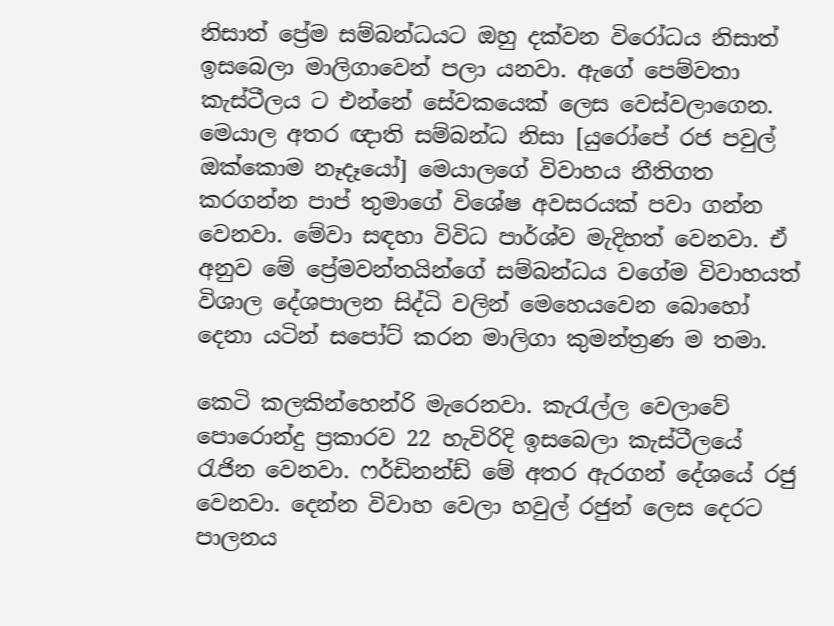නිසාත් ප්‍රේම සම්බන්ධයට ඔහු දක්වන විරෝධය නිසාත් ඉසබෙලා මාලිගාවෙන් පලා යනවා. ඇගේ පෙම්වතා කැස්ටීලය ට එන්නේ සේවකයෙක් ලෙස වෙස්වලාගෙන. මෙයාල අතර ඥාති සම්බන්ධ නිසා [යුරෝපේ රජ පවුල් ඔක්කොම නෑදෑයෝ] මෙයාලගේ විවාහය නීතිගත කරගන්න පාප් තුමාගේ විශේෂ අවසරයක් පවා ගන්න වෙනවා. මේවා සඳහා විවිධ පාර්ශ්ව මැදිහත් වෙනවා. ඒ අනුව මේ ප්‍රේමවන්තයින්ගේ සම්බන්ධය වගේම විවාහයත් විශාල දේශපාලන සිද්ධි වලින් මෙහෙයවෙන බොහෝ දෙනා යටින් සපෝට් කරන මාලිගා කුමන්ත්‍රණ ම තමා.

කෙටි කලකින්හෙන්රි මැරෙනවා. කැරැල්ල වෙලාවේ පොරොන්දු ප්‍රකාරව 22 හැවිරිදි ඉසබෙලා කැස්ටීලයේ රැජින වෙනවා. ෆර්ඩිනන්ඩ් මේ අතර ඇරගන් දේශයේ රජු වෙනවා. දෙන්න විවාහ වෙලා හවුල් රජුන් ලෙස දෙරට පාලනය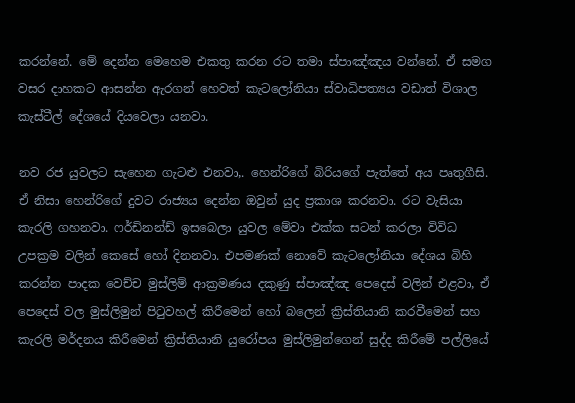කරන්නේ. මේ දෙන්න මෙහෙම එකතු කරන රට තමා ස්පාඤ්ඤය වන්නේ. ඒ සමග වසර දාහකට ආසන්න ඇරගන් හෙවත් කැටලෝනියා ස්වාධිපත්‍යය වඩාත් විශාල කැස්ටීල් දේශයේ දියවෙලා යනවා.

නව රජ යුවලට සැහෙන ගැටළු එනවා,. හෙන්රිගේ බිරියගේ පැත්තේ අය පෘතුගීසි. ඒ නිසා හෙන්රිගේ දුවට රාජ්‍යය දෙන්න ඔවුන් යුද ප්‍රකාශ කරනවා. රට වැසියා කැරලි ගහනවා. ෆර්ඩිනන්ඩ් ඉසබෙලා යුවල මේවා එක්ක සටන් කරලා විවිධ උපක්‍රම වලින් කෙසේ හෝ දිනනවා. එපමණක් නොවේ කැටලෝනියා දේශය බිහි කරන්න පාදක වෙච්ච මුස්ලිම් ආක්‍රමණය දකුණු ස්පාඤ්ඤ පෙදෙස් වලින් එළවා, ඒ පෙදෙස් වල මුස්ලිමුන් පිටුවහල් කිරීමෙන් හෝ බලෙන් ක්‍රිස්තියානි කරවීමෙන් සහ කැරලි මර්දනය කිරීමෙන් ක්‍රිස්තියානි යුරෝපය මුස්ලිමුන්ගෙන් සුද්ද කිරීමේ පල්ලියේ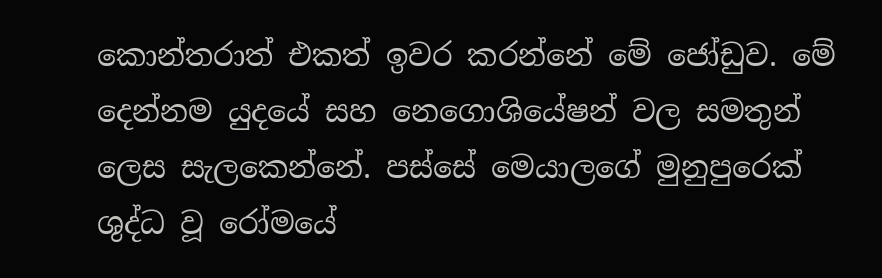කොන්තරාත් එකත් ඉවර කරන්නේ මේ ජෝඩුව. මේ දෙන්නම යුදයේ සහ නෙගොශියේෂන් වල සමතුන් ලෙස සැලකෙන්නේ. පස්සේ මෙයාලගේ මුනුපුරෙක් ශුද්ධ වූ රෝමයේ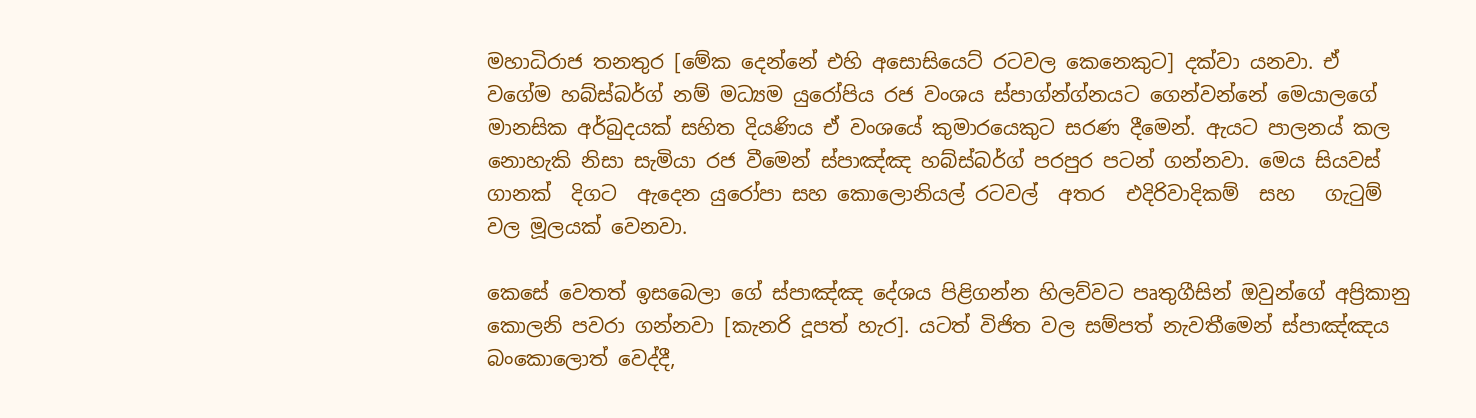මහාධිරාජ තනතුර [මේක දෙන්නේ එහි අසොසියෙට් රටවල කෙනෙකුට] දක්වා යනවා. ඒ වගේම හබ්ස්බර්ග් නම් මධ්‍යම යුරෝපිය රජ වංශය ස්පාග්න්ග්නයට ගෙන්වන්නේ මෙයාලගේ මානසික අර්බුදයක් සහිත දියණිය ඒ වංශයේ කුමාරයෙකුට සරණ දීමෙන්. ඇයට පාලනය් කල නොහැකි නිසා සැමියා රජ වීමෙන් ස්පාඤ්ඤ හබ්ස්බර්ග් පරපුර පටන් ගන්නවා. මෙය සියවස්  ගානක්  දිගට  ඇදෙන යුරෝපා සහ කොලොනියල් රටවල්  අතර  එදිරිවාදිකම්  සහ   ගැටුම් වල මූලයක් වෙනවා.

කෙසේ වෙතත් ඉසබෙලා ගේ ස්පාඤ්ඤ දේශය පිළිගන්න හිලව්වට පෘතුගීසින් ඔවුන්ගේ අප්‍රිකානු කොලනි පවරා ගන්නවා [කැනරි දූපත් හැර]. යටත් විජිත වල සම්පත් නැවතීමෙන් ස්පාඤ්ඤය බංකොලොත් වෙද්දී,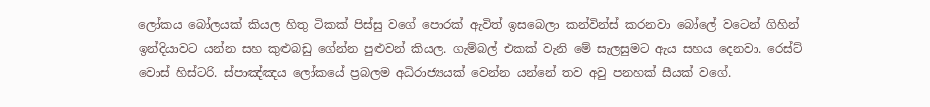ලෝකය බෝලයක් කියල හිතු ටිකක් පිස්සු වගේ පොරක් ඇවිත් ඉසබෙලා කන්වින්ස් කරනවා බෝලේ වටෙන් ගිහින් ඉන්දියාවට යන්න සහ කුළුබඩු ගේන්න පුළුවන් කියල. ගැම්බල් එකක් වැනි මේ සැලසුමට ඇය සහය දෙනවා. රෙස්ට් වොස් හිස්ටරි. ස්පාඤ්ඤය ලෝකයේ ප්‍රබලම අධිරාජ්‍යයක් වෙන්න යන්නේ තව අවු පනහක් සීයක් වගේ.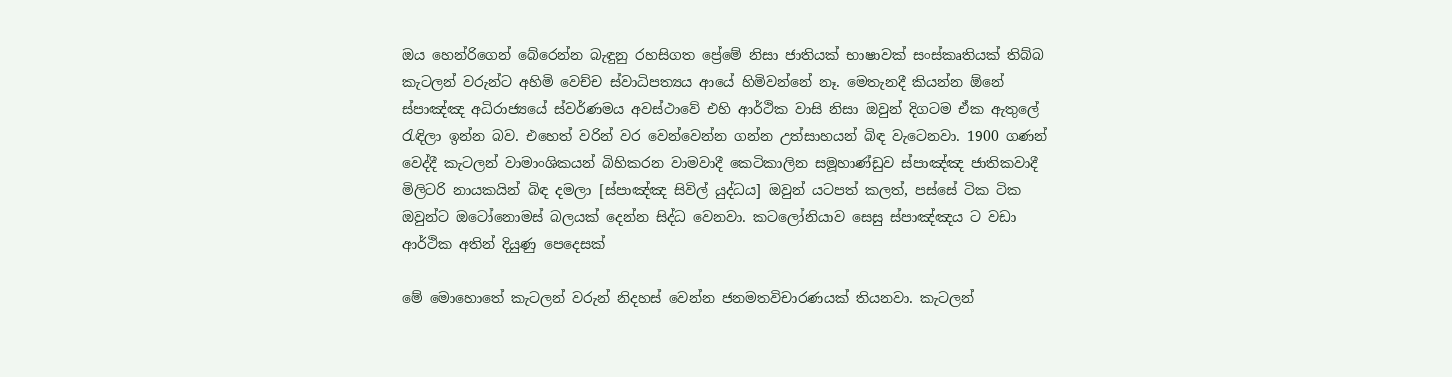ඔය හෙන්රිගෙන් බේරෙන්න බැඳුනු රහසිගත ප්‍රේමේ නිසා ජාතියක් භාෂාවක් සංස්කෘතියක් තිබ්බ කැටලන් වරුන්ට අහිමි වෙච්ච ස්වාධිපත්‍යය ආයේ හිමිවන්නේ නෑ. මෙතැනදී කියන්න ඕනේ ස්පාඤ්ඤ අධිරාජ්‍යයේ ස්වර්ණමය අවස්ථාවේ එහි ආර්ථික වාසි නිසා ඔවුන් දිගටම ඒක ඇතුලේ රැඳිලා ඉන්න බව. එහෙත් වරින් වර වෙන්වෙන්න ගන්න උත්සාහයන් බිඳ වැටෙනවා. 1900 ගණන් වෙද්දී කැටලන් වාමාංශිකයන් බිහිකරන වාමවාදී කෙටිකාලින සමූහාණ්ඩුව ස්පාඤ්ඤ ජාතිකවාදී මිලිටරි නායකයින් බිඳ දමලා [ස්පාඤ්ඤ සිවිල් යුද්ධය] ඔවුන් යටපත් කලත්, පස්සේ ටික ටික ඔවුන්ට ඔටෝනොමස් බලයක් දෙන්න සිද්ධ වෙනවා. කටලෝනියාව සෙසු ස්පාඤ්ඤය ට වඩා ආර්ථික අතින් දියුණු පෙදෙසක්

මේ මොහොතේ කැටලන් වරුන් නිදහස් වෙන්න ජනමතවිචාරණයක් තියනවා. කැටලන්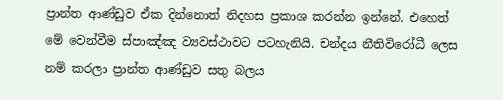ප්‍රාන්ත ආණ්ඩුව ඒක දින්නොත් නිදහස ප්‍රකාශ කරන්න ඉන්නේ. එහෙත් මේ වෙන්වීම ස්පාඤ්ඤ ව්‍යවස්ථාවට පටහැනියි. චන්දය නීතිවිරෝධී ලෙස නම් කරලා ප්‍රාන්ත ආණ්ඩුව සතු බලය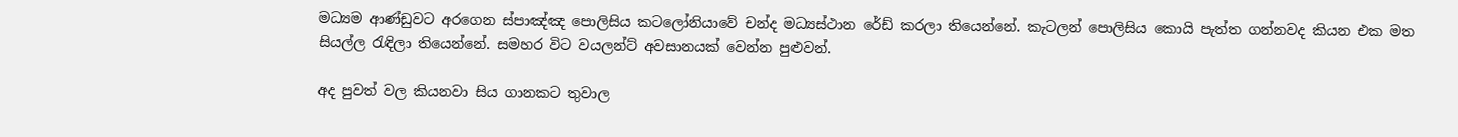මධ්‍යම ආණ්ඩුවට අරගෙන ස්පාඤ්ඤ පොලිසිය කටලෝනියාවේ චන්ද මධ්‍යස්ථාන රේඩ් කරලා තියෙන්නේ. කැටලන් පොලිසිය කොයි පැත්ත ගන්නවද කියන එක මත සියල්ල රැඳිලා තියෙන්නේ. සමහර විට වයලන්ට් අවසානයක් වෙන්න පුළුවන්.

අද පුවත් වල කියනවා සිය ගානකට තුවාල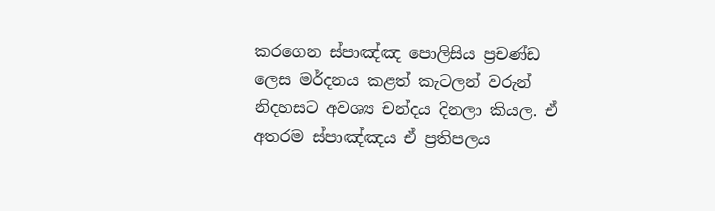කරගෙන ස්පාඤ්ඤ පොලිසිය ප්‍රචණ්ඩ ලෙස මර්දනය කළත් කැටලන් වරුන් නිදහසට අවශ්‍ය චන්දය දිනලා කියල. ඒ අතරම ස්පාඤ්ඤය ඒ ප්‍රතිපලය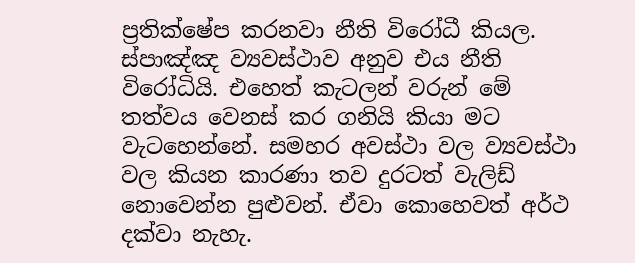ප්‍රතික්ෂේප කරනවා නීති විරෝධී කියල. ස්පාඤ්ඤ ව්‍යවස්ථාව අනුව එය නීති විරෝධියි. එහෙත් කැටලන් වරුන් මේ තත්වය වෙනස් කර ගනියි කියා මට වැටහෙන්නේ. සමහර අවස්ථා වල ව්‍යවස්ථා වල කියන කාරණා තව දුරටත් වැලිඩ් නොවෙන්න පුළුවන්. ඒවා කොහෙවත් අර්ථ දක්වා නැහැ.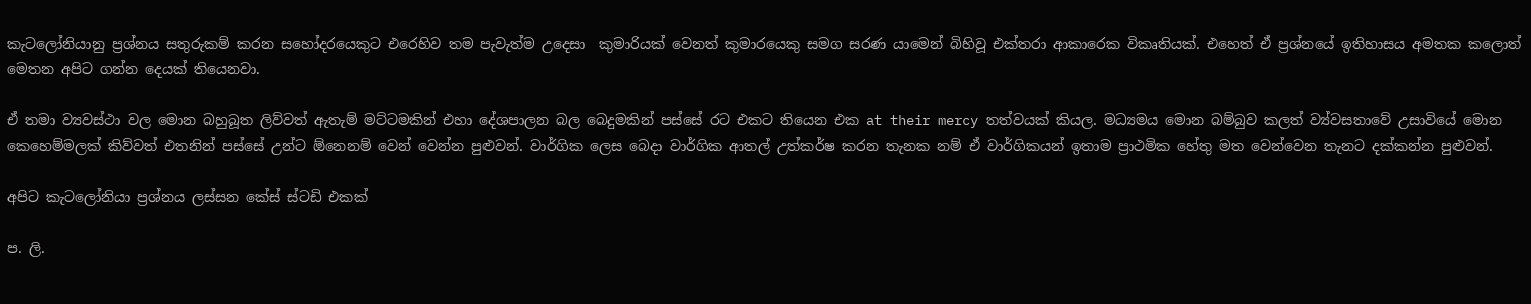කැටලෝනියානු ප්‍රශ්නය සතුරුකම් කරන සහෝදරයෙකුට එරෙහිව තම පැවැත්ම උදෙසා  කුමාරියක් වෙනත් කුමාරයෙකු සමග සරණ යාමෙන් බිහිවූ එක්තරා ආකාරෙක විකෘතියක්. එහෙත් ඒ ප්‍රශ්නයේ ඉතිහාසය අමතක කලොත් මෙතන අපිට ගන්න දෙයක් තියෙනවා.

ඒ තමා ව්‍යවස්ථා වල මොන බහුබූත ලිව්වත් ඇතැම් මට්ටමකින් එහා දේශපාලන බල බෙදුමකින් පස්සේ රට එකට තියෙන එක at their mercy තත්වයක් කියල. මධ්‍යමය මොන බම්බුව කලත් ව්‍ය්වසතාවේ උසාවියේ මොන කෙහෙම්මලක් කිව්වත් එතනින් පස්සේ උන්ට ඕනෙනම් වෙන් වෙන්න පුළුවන්. වාර්ගික ලෙස බෙදා වාර්ගික ආතල් උත්කර්ෂ කරන තැනක නම් ඒ වාර්ගිකයන් ඉතාම ප්‍රාථමික හේතු මත වෙන්වෙන තැනට දක්කන්න පුළුවන්.

අපිට කැටලෝනියා ප්‍රශ්නය ලස්සන කේස් ස්ටඩි එකක්

ප. ලි.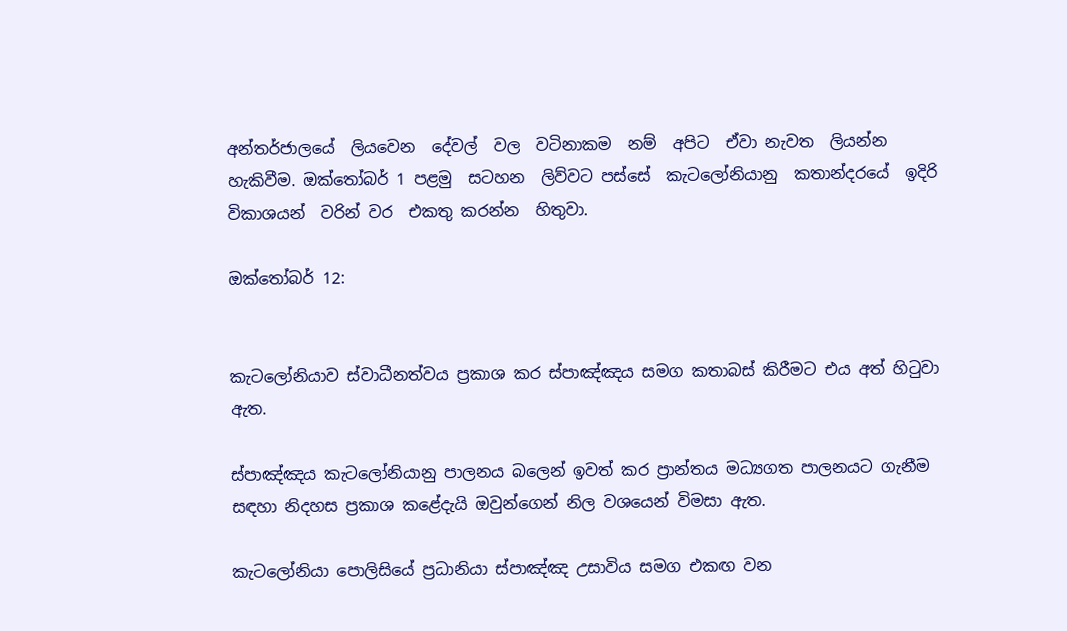අන්තර්ජාලයේ  ලියවෙන  දේවල්  වල  වටිනාකම  නම්  අපිට  ඒවා නැවත  ලියන්න  හැකිවීම. ඔක්තෝබර් 1 පළමු  සටහන  ලිව්වට පස්සේ  කැටලෝනියානු  කතාන්දරයේ  ඉදිරි  විකාශයන්  වරින් වර  එකතු කරන්න  හිතුවා.

ඔක්තෝබර් 12:


කැටලෝනියාව ස්වාධීනත්වය ප්‍රකාශ කර ස්පාඤ්ඤය සමග කතාබස් කිරීමට එය අත් හිටුවා ඇත.

ස්පාඤ්ඤය කැටලෝනියානු පාලනය බලෙන් ඉවත් කර ප්‍රාන්තය මධ්‍යගත පාලනයට ගැනීම සඳහා නිදහස ප්‍රකාශ කළේදැයි ඔවුන්ගෙන් නිල වශයෙන් විමසා ඇත.

කැටලෝනියා පොලිසියේ ප්‍රධානියා ස්පාඤ්ඤ උසාවිය සමග එකඟ වන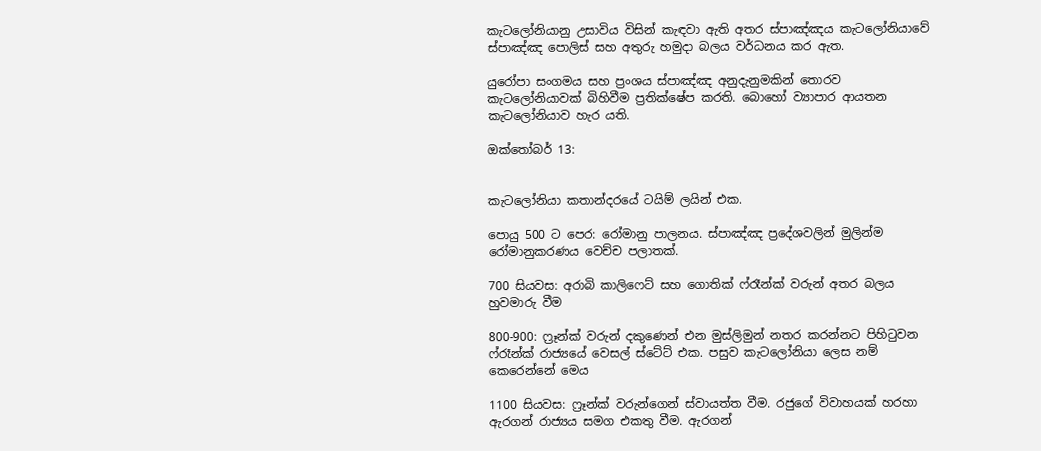කැටලෝනියානු උසාවිය විසින් කැඳවා ඇති අතර ස්පාඤ්ඤය කැටලෝනියාවේ ස්පාඤ්ඤ පොලිස් සහ අතුරු හමුදා බලය වර්ධනය කර ඇත.

යුරෝපා සංගමය සහ ප්‍රංශය ස්පාඤ්ඤ අනුදැනුමකින් තොරව කැටලෝනියාවක් බිහිවීම ප්‍රතික්ෂේප කරති. බොහෝ ව්‍යාපාර ආයතන කැටලෝනියාව හැර යති.

ඔක්තෝබර් 13:


කැටලෝනියා කතාන්දරයේ ටයිම් ලයින් එක.

පොයු 500 ට පෙර: රෝමානු පාලනය. ස්පාඤ්ඤ ප්‍රදේශවලින් මුලින්ම රෝමානුකරණය වෙච්ච පලාතක්.

700 සියවස: අරාබි කාලිෆෙට් සහ ගොතික් ෆ්රෑන්ක් වරුන් අතර බලය හුවමාරු වීම

800-900: ෆ්‍රෑන්ක් වරුන් දකුණෙන් එන මුස්ලිමුන් නතර කරන්නට පිහිටුවන ෆ්රෑන්ක් රාජ්‍යයේ වෙසල් ස්ටේට් එක. පසුව කැටලෝනියා ලෙස නම් කෙරෙන්නේ මෙය

1100 සියවස: ෆ්‍රෑන්ක් වරුන්ගෙන් ස්වායත්ත වීම. රජුගේ විවාහයක් හරහා ඇරගන් රාජ්‍යය සමග එකතු වීම. ඇරගන්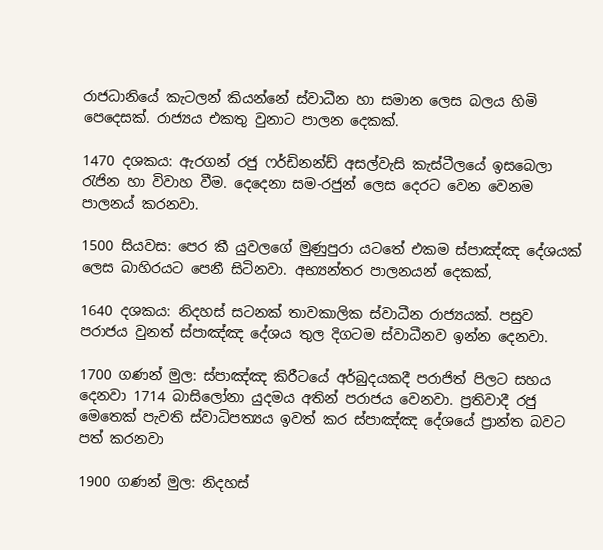රාජධානියේ කැටලන් කියන්නේ ස්වාධීන හා සමාන ලෙස බලය හිමි පෙදෙසක්. රාජ්‍යය එකතු වුනාට පාලන දෙකක්.

1470 දශකය: ඇරගන් රජු ෆර්ඩිනන්ඩ් අසල්වැසි කැස්ටීලයේ ඉසබෙලා රැජින හා විවාහ වීම. දෙදෙනා සම-රජුන් ලෙස දෙරට වෙන වෙනම පාලනය් කරනවා.

1500 සියවස: පෙර කී යුවලගේ මුණුපුරා යටතේ එකම ස්පාඤ්ඤ දේශයක් ලෙස බාහිරයට පෙනී සිටිනවා. අභ්‍යන්තර පාලනයන් දෙකක්,

1640 දශකය: නිදහස් සටනක් තාවකාලික ස්වාධීන රාජ්‍යයක්. පසුව පරාජය වුනත් ස්පාඤ්ඤ දේශය තුල දිගටම ස්වාධීනව ඉන්න දෙනවා.

1700 ගණන් මුල: ස්පාඤ්ඤ කිරීටයේ අර්බුදයකදී පරාජිත් පිලට සහය දෙනවා 1714 බාසිලෝනා යුදමය අතින් පරාජය වෙනවා. ප්‍රතිවාදී රජු මෙතෙක් පැවති ස්වාධිපත්‍යය ඉවත් කර ස්පාඤ්ඤ දේශයේ ප්‍රාන්ත බවට පත් කරනවා

1900 ගණන් මුල: නිදහස්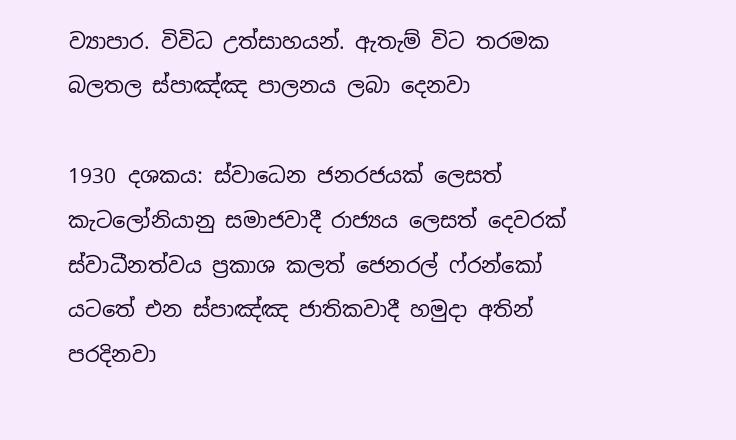ව්‍යාපාර. විවිධ උත්සාහයන්. ඇතැම් විට තරමක බලතල ස්පාඤ්ඤ පාලනය ලබා දෙනවා

1930 දශකය: ස්වාධෙන ජනරජයක් ලෙසත් කැටලෝනියානු සමාජවාදී රාජ්‍යය ලෙසත් දෙවරක් ස්වාධීනත්වය ප්‍රකාශ කලත් ජෙනරල් ෆ්රන්කෝ යටතේ එන ස්පාඤ්ඤ ජාතිකවාදී හමුදා අතින් පරදිනවා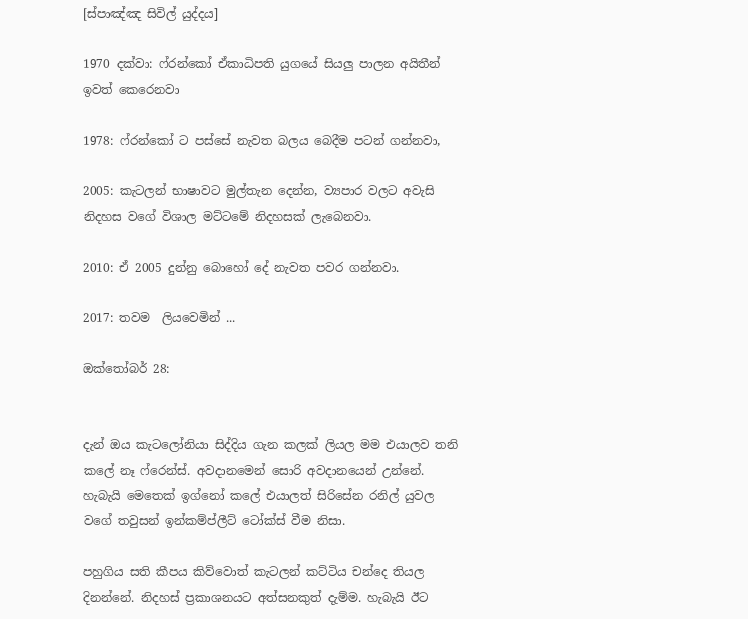[ස්පාඤ්ඤ සිවිල් යුද්දය]

1970 දක්වා: ෆ්රන්කෝ ඒකාධිපති යුගයේ සියලු පාලන අයිතීන් ඉවත් කෙරෙනවා

1978: ෆ්රන්කෝ ට පස්සේ නැවත බලය බෙදීම පටන් ගන්නවා,

2005: කැටලන් භාෂාවට මුල්තැන දෙන්න, ව්‍යපාර වලට අවැසි නිදහස වගේ විශාල මට්ටමේ නිදහසක් ලැබෙනවා.

2010: ඒ 2005 දුන්නු බොහෝ දේ නැවත පවර ගන්නවා.

2017: තවම  ලියවෙමින් ...

ඔක්තෝබර් 28:


දැන් ඔය කැටලෝනියා සිද්දිය ගැන කලක් ලියල මම එයාලව තනි කලේ නෑ ෆ්රෙන්ස්. අවදානමෙන් සොරි අවදානයෙන් උන්නේ. හැබැයි මෙතෙක් ඉග්නෝ කලේ එයාලත් සිරිසේන රනිල් යුවල වගේ තවුසන් ඉන්කම්ප්ලීට් ටෝක්ස් වීම නිසා.

පහුගිය සති කීපය කිව්වොත් කැටලන් කට්ටිය චන්දෙ තියල දිනන්නේ. නිදහස් ප්‍රකාශනයට අත්සනකුත් දැම්ම. හැබැයි ඊට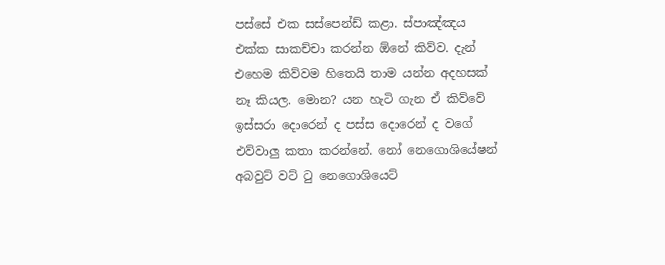පස්සේ එක සස්පෙන්ඩ් කළා. ස්පාඤ්ඤය එක්ක සාකච්චා කරන්න ඕනේ කිව්ව. දැන් එහෙම කිව්වම හිතෙයි තාම යන්න අදහසක් නෑ කියල. මොන? යන හැටි ගැන ඒ කිව්වේ ඉස්සරා දොරෙන් ද පස්ස දොරෙන් ද වගේ එව්වාලු කතා කරන්නේ. නෝ නෙගොශියේෂන් අබවුට් වට් ටු නෙගොශියෙට්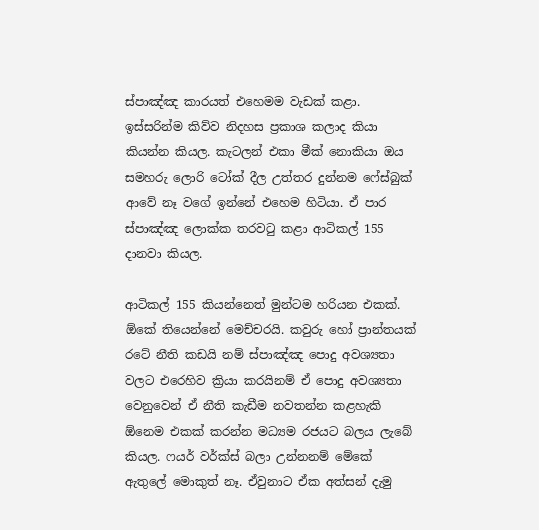ස්පාඤ්ඤ කාරයත් එහෙමම වැඩක් කළා. ඉස්සරින්ම කිව්ව නිදහස ප්‍රකාශ කලාද කියා කියන්න කියල. කැටලන් එකා මීක් නොකියා ඔය සමහරු ලොරි ටෝක් දීල උත්තර දුන්නම ෆේස්බුක් ආවේ නෑ වගේ ඉන්නේ එහෙම හිටියා. ඒ පාර ස්පාඤ්ඤ ලොක්ක තරවටු කළා ආටිකල් 155 දානවා කියල.

ආටිකල් 155 කියන්නෙත් මුන්ටම හරියන එකක්. ඕකේ තියෙන්නේ මෙච්චරයි. කවුරු හෝ ප්‍රාන්තයක් රටේ නීති කඩයි නම් ස්පාඤ්ඤ පොදු අවශ්‍යතා වලට එරෙහිව ක්‍රියා කරයිනම් ඒ පොදු අවශ්‍යතා වෙනුවෙන් ඒ නීති කැඩීම නවතන්න කළහැකි ඕනෙම එකක් කරන්න මධ්‍යම රජයට බලය ලැබේ කියල. ෆයර් වර්ක්ස් බලා උන්නනම් මේකේ ඇතුලේ මොකුත් නෑ. ඒවුනාට ඒක අත්සන් දැමු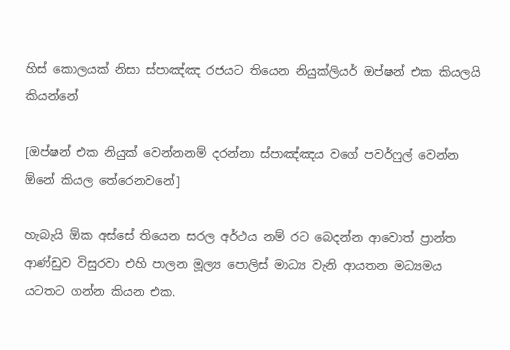හිස් කොලයක් නිසා ස්පාඤ්ඤ රජයට තියෙන නියුක්ලියර් ඔප්ෂන් එක කියලයි කියන්නේ

[ඔප්ෂන් එක නියුක් වෙන්නනම් දරන්නා ස්පාඤ්ඤය වගේ පවර්ෆුල් වෙන්න ඕනේ කියල තේරෙනවනේ]

හැබැයි ඕක අස්සේ තියෙන සරල අර්ථය නම් රට බෙදන්න ආවොත් ප්‍රාන්ත ආණ්ඩුව විසුරවා එහි පාලන මූල්‍ය පොලිස් මාධ්‍ය වැනි ආයතන මධ්‍යමය යටතට ගන්න කියන එක.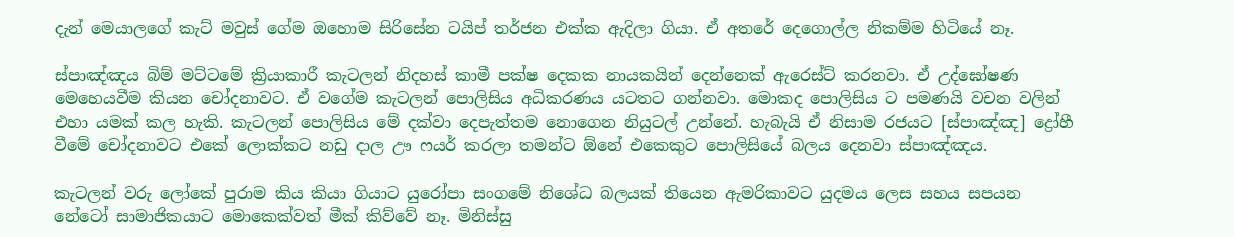දැන් මෙයාලගේ කැට් මවුස් ගේම ඔහොම සිරිසේන ටයිප් තර්ජන එක්ක ඇදිලා ගියා. ඒ අතරේ දෙගොල්ල නිකම්ම හිටියේ නෑ.

ස්පාඤ්ඤය බිම් මට්ටමේ ක්‍රියාකාරී කැටලන් නිදහස් කාමී පක්ෂ දෙකක නායකයින් දෙන්නෙක් ඇරෙස්ට් කරනවා. ඒ උද්ඝෝෂණ මෙහෙයවීම කියන චෝදනාවට. ඒ වගේම කැටලන් පොලිසිය අධිකරණය යටතට ගන්නවා. මොකද පොලිසිය ට පමණයි වචන වලින් එහා යමක් කල හැකි. කැටලන් පොලිසිය මේ දක්වා දෙපැත්තම නොගෙන නියුටල් උන්නේ. හැබැයි ඒ නිසාම රජයට [ස්පාඤ්ඤ] ද්‍රෝහී වීමේ චෝදනාවට එකේ ලොක්කට නඩු දාල ඌ ෆයර් කරලා තමන්ට ඕනේ එකෙකුට පොලිසියේ බලය දෙනවා ස්පාඤ්ඤය.

කැටලන් වරු ලෝකේ පුරාම කිය කියා ගියාට යුරෝපා සංගමේ නිශේධ බලයක් තියෙන ඇමරිකාවට යුදමය ලෙස සහය සපයන නේටෝ සාමාජිකයාට මොකෙක්වත් මීක් කිව්වේ නෑ. මිනිස්සු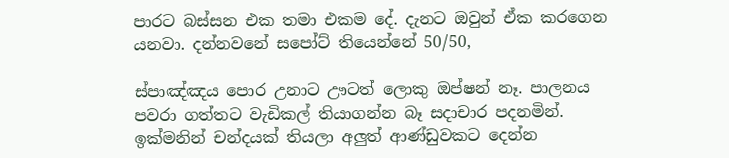පාරට බස්සන එක තමා එකම දේ. දැනට ඔවුන් ඒක කරගෙන යනවා. දන්නවනේ සපෝට් තියෙන්නේ 50/50,

ස්පාඤ්ඤය පොර උනාට ඌටත් ලොකු ඔප්ෂන් නෑ. පාලනය පවරා ගත්තට වැඩිකල් තියාගන්න බෑ සදාචාර පදනමින්. ඉක්මනින් චන්දයක් තියලා අලුත් ආණ්ඩුවකට දෙන්න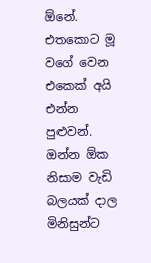ඕනේ. එතකොට මූ වගේ වෙන එකෙක් අයි එන්න පුළුවන්. ඔන්න ඕක නිසාම වැඩි බලයක් දාල මිනිසුන්ට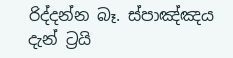රිද්දන්න බෑ. ස්පාඤ්ඤය දැන් ට්‍රයි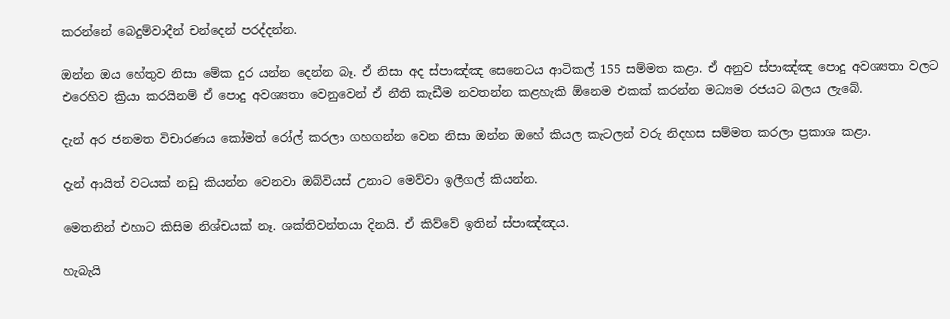කරන්නේ බෙදුම්වාදීන් චන්දෙන් පරද්දන්න.

ඔන්න ඔය හේතුව නිසා මේක දුර යන්න දෙන්න බෑ. ඒ නිසා අද ස්පාඤ්ඤ සෙනෙටය ආටිකල් 155 සම්මත කළා. ඒ අනුව ස්පාඤ්ඤ පොදු අවශ්‍යතා වලට එරෙහිව ක්‍රියා කරයිනම් ඒ පොදු අවශ්‍යතා වෙනුවෙන් ඒ නීති කැඩීම නවතන්න කළහැකි ඕනෙම එකක් කරන්න මධ්‍යම රජයට බලය ලැබේ.

දැන් අර ජනමත විචාරණය කෝමත් රෝල් කරලා ගහගන්න වෙන නිසා ඔන්න ඔහේ කියල කැටලන් වරු නිදහස සම්මත කරලා ප්‍රකාශ කළා.

දැන් ආයිත් වටයක් නඩු කියන්න වෙනවා ඔබ්වියස් උනාට මෙව්වා ඉලීගල් කියන්න.

මෙතනින් එහාට කිසිම නිශ්චයක් නෑ. ශක්තිවන්තයා දිනයි. ඒ කිව්වේ ඉතින් ස්පාඤ්ඤය.

හැබැයි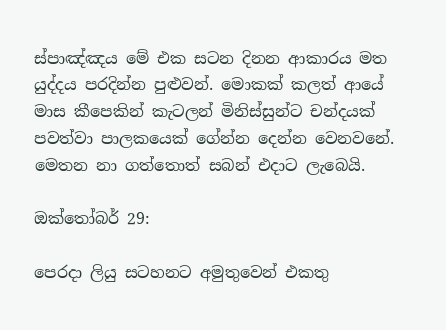ස්පාඤ්ඤය මේ එක සටන දිනන ආකාරය මත යුද්දය පරදින්න පුළුවන්. මොකක් කලත් ආයේ මාස කීපෙකින් කැටලන් මිනිස්සුන්ට චන්දයක් පවත්වා පාලකයෙක් ගේන්න දෙන්න වෙනවනේ. මෙතන නා ගත්තොත් සබන් එදාට ලැබෙයි.

ඔක්තෝබර් 29:

පෙරදා ලියු සටහනට අමුතුවෙන් එකතු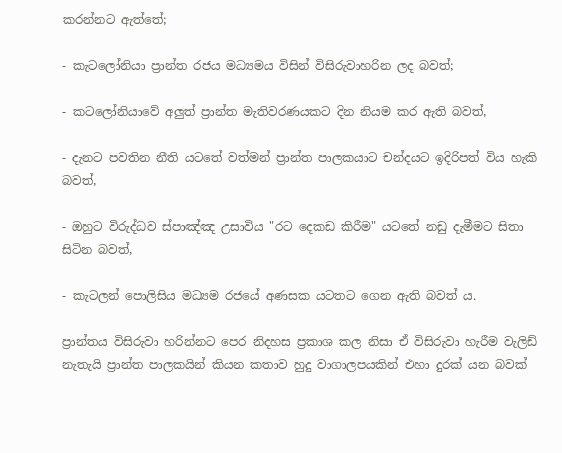කරන්නට ඇත්තේ;

- කැටලෝනියා ප්‍රාන්ත රජය මධ්‍යමය විසින් විසිරුවාහරින ලද බවත්;

- කටලෝනියාවේ අලුත් ප්‍රාන්ත මැතිවරණයකට දින නියම කර ඇති බවත්,

- දැනට පවතින නීති යටතේ වත්මන් ප්‍රාන්ත පාලකයාට චන්දයට ඉදිරිපත් විය හැකි බවත්,

- ඔහුට විරුද්ධව ස්පාඤ්ඤ උසාවිය "රට දෙකඩ කිරීම" යටතේ නඩු දැමීමට සිතා සිටින බවත්,

- කැටලන් පොලිසිය මධ්‍යම රජයේ අණසක යටතට ගෙන ඇති බවත් ය.

ප්‍රාන්තය විසිරුවා හරින්නට පෙර නිදහස ප්‍රකාශ කල නිසා ඒ විසිරුවා හැරීම වැලිඩ් නැතැයි ප්‍රාන්ත පාලකයින් කියන කතාව හුදු වාගාලපයකින් එහා දුරක් යන බවක්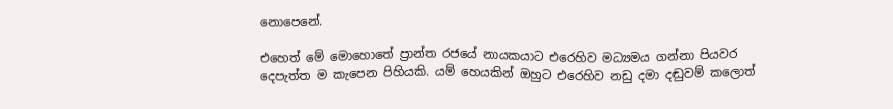නොපෙනේ.

එහෙත් මේ මොහොතේ ප්‍රාන්ත රජයේ නායකයාට එරෙහිව මධ්‍යමය ගන්නා පියවර දෙපැත්ත ම කැපෙන පිහියකි. යම් හෙයකින් ඔහුට එරෙහිව නඩු දමා දඬුවම් කලොත්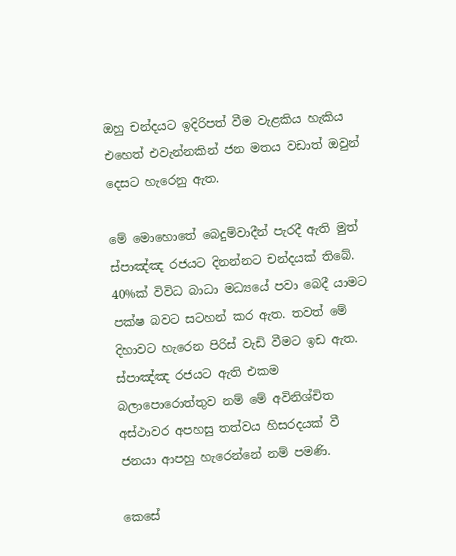ඔහු චන්දයට ඉදිරිපත් වීම වැළකිය හැකිය එහෙත් එවැන්නකින් ජන මතය වඩාත් ඔවුන් දෙසට හැරෙනු ඇත.

මේ මොහොතේ බෙදුම්වාදීන් පැරදී ඇති මුත් ස්පාඤ්ඤ රජයට දිනන්නට චන්දයක් තිබේ. 40%ක් විවිධ බාධා මධ්‍යයේ පවා බෙදී යාමට පක්ෂ බවට සටහන් කර ඇත. තවත් මේ දිහාවට හැරෙන පිරිස් වැඩි වීමට ඉඩ ඇත. ස්පාඤ්ඤ රජයට ඇති එකම බලාපොරොත්තුව නම් මේ අවිනිශ්චිත අස්ථාවර අපහසු තත්වය හිසරදයක් වී ජනයා ආපහු හැරෙන්නේ නම් පමණි.

කෙසේ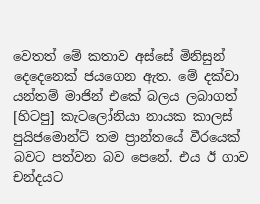වෙතත් මේ කතාව අස්සේ මිනිසුන් දෙදෙනෙක් ජයගෙන ඇත. මේ දක්වා යන්තම් මාජින් එකේ බලය ලබාගත් [හිටපු] කැටලෝනියා නායක කාලස් පුයිජමොන්ට් තම ප්‍රාන්තයේ වීරයෙක් බවට පත්වන බව පෙනේ. එය ඊ ගාව චන්දයට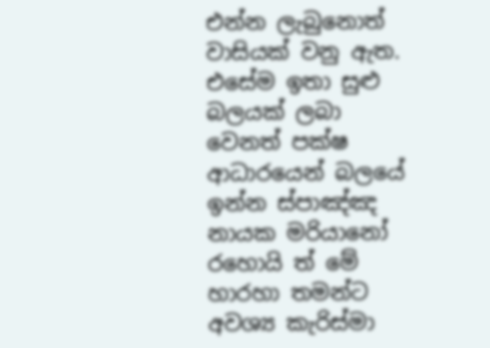එන්න ලැබුනොත් වාසියක් වනු ඇත. එසේම ඉතා සුළු බලයක් ලබා වෙනත් පක්ෂ ආධාරයෙන් බලයේ ඉන්න ස්පාඤ්ඤ නායක මරියානෝ රහොයි ත් මේ හාරහා තමන්ට අවශ්‍ය කැරිස්මා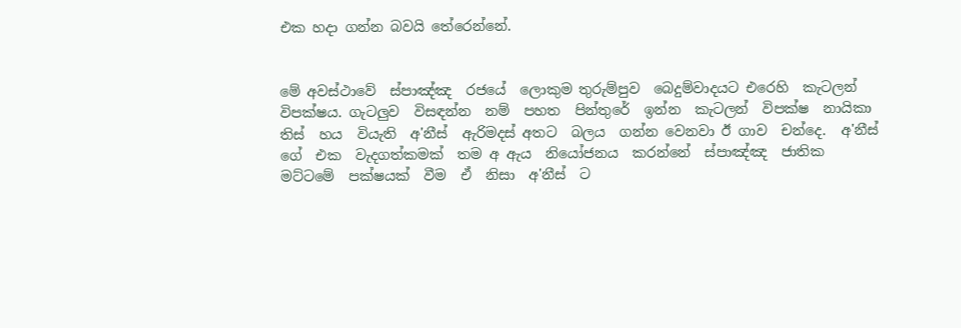එක හදා ගන්න බවයි තේරෙන්නේ.


මේ අවස්ථාවේ  ස්පාඤ්ඤ  රජයේ  ලොකුම තුරුම්පුව  බෙදුම්වාදයට එරෙහි  කැටලන් විපක්ෂය. ගැටලුව  විසඳන්න  නම්  පහත  පින්තුරේ  ඉන්න  කැටලන්  විපක්ෂ  නායිකා  තිස්  හය  වියැති  අ'නීස්  ඇරිමදස් අතට  බලය  ගන්න වෙනවා ඊ ගාව  චන්දෙ.  අ'නීස්  ගේ  එක  වැදගත්කමක්  තම අ ඇය  නියෝජනය  කරන්නේ  ස්පාඤ්ඤ  ජාතික  මට්ටමේ  පක්ෂයක්  වීම  ඒ  නිසා  අ'නීස්  ට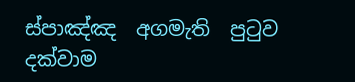ස්පාඤ්ඤ  අගමැති  පුටුව  දක්වාම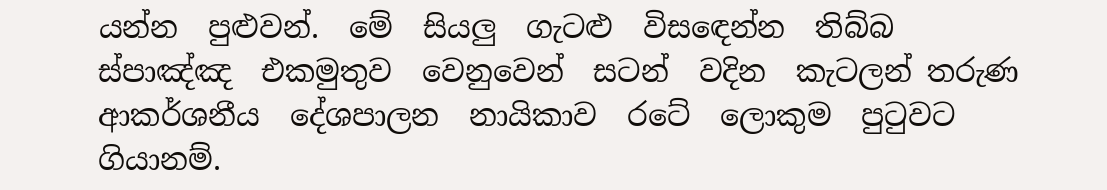යන්න  පුළුවන්.  මේ  සියලු  ගැටළු  විසඳෙන්න  තිබ්බ  ස්පාඤ්ඤ  එකමුතුව  වෙනුවෙන්  සටන්  වදින  කැටලන් තරුණ ආකර්ශනීය  දේශපාලන  නායිකාව  රටේ  ලොකුම  පුටුවට  ගියානම්.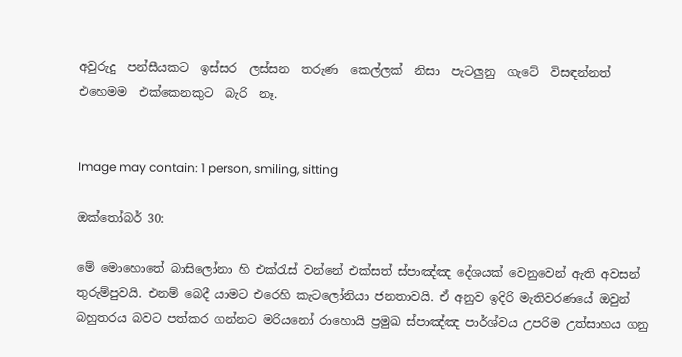අවුරුදු  පන්සීයකට  ඉස්සර  ලස්සන  තරුණ  කෙල්ලක්  නිසා  පැටලුනු  ගැටේ  විසඳන්නත්  එහෙමම  එක්කෙනකුට  බැරි  නෑ.


Image may contain: 1 person, smiling, sitting

ඔක්තෝබර් 30:

මේ මොහොතේ බාසිලෝනා හි එක්රැස් වන්නේ එක්සත් ස්පාඤ්ඤ දේශයක් වෙනුවෙන් ඇති අවසන් තුරුම්පුවයි. එනම් බෙදී යාමට එරෙහි කැටලෝනියා ජනතාවයි. ඒ අනුව ඉදිරි මැතිවරණයේ ඔවුන් බහුතරය බවට පත්කර ගන්නට මරියනෝ රාහොයි ප්‍රමුඛ ස්පාඤ්ඤ පාර්ශ්වය උපරිම උත්සාහය ගනු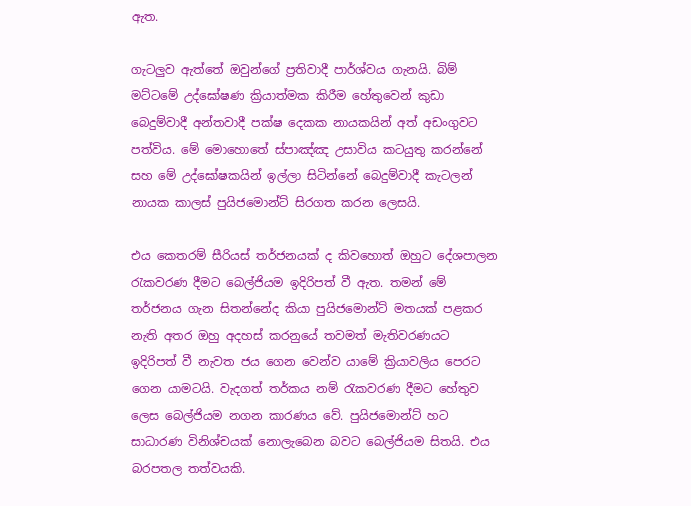ඇත.

ගැටලුව ඇත්තේ ඔවුන්ගේ ප්‍රතිවාදී පාර්ශ්වය ගැනයි. බිම් මට්ටමේ උද්ඝෝෂණ ක්‍රියාත්මක කිරීම හේතුවෙන් කුඩා බෙදුම්වාදී අන්තවාදී පක්ෂ දෙකක නායකයින් අත් අඩංගුවට පත්විය. මේ මොහොතේ ස්පාඤ්ඤ උසාවිය කටයුතු කරන්නේ සහ මේ උද්ඝෝෂකයින් ඉල්ලා සිටින්නේ බෙදුම්වාදී කැටලන් නායක කාලස් පුයිජමොන්ට් සිරගත කරන ලෙසයි.

එය කෙතරම් සීරියස් තර්ජනයක් ද කිවහොත් ඔහුට දේශපාලන රැකවරණ දීමට බෙල්ජියම ඉදිරිපත් වී ඇත. තමන් මේ තර්ජනය ගැන සිතන්නේද කියා පුයිජමොන්ට් මතයක් පළකර නැති අතර ඔහු අදහස් කරනුයේ තවමත් මැතිවරණයට ඉදිරිපත් වී නැවත ජය ගෙන වෙන්ව යාමේ ක්‍රියාවලිය පෙරට ගෙන යාමටයි. වැදගත් තර්කය නම් රැකවරණ දීමට හේතුව ලෙස බෙල්ජියම නගන කාරණය වේ. පුයිජමොන්ට් හට සාධාරණ විනිශ්චයක් නොලැබෙන බවට බෙල්ජියම සිතයි. එය බරපතල තත්වයකි.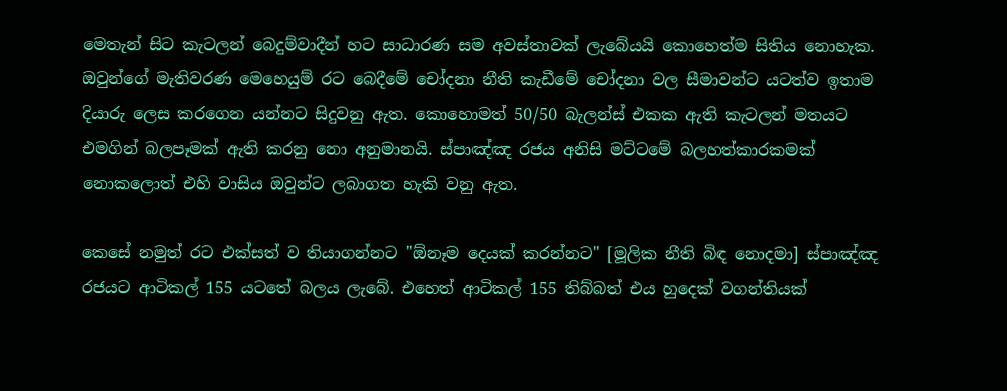මෙතැන් සිට කැටලන් බෙදුම්වාදීන් හට සාධාරණ සම අවස්තාවක් ලැබේයයි කොහෙත්ම සිතිය නොහැක. ඔවුන්ගේ මැතිවරණ මෙහෙයුම් රට බෙදීමේ චෝදනා නීති කැඩීමේ චෝදනා වල සීමාවන්ට යටත්ව ඉතාම දියාරු ලෙස කරගෙන යන්නට සිදුවනු ඇත. කොහොමත් 50/50 බැලන්ස් එකක ඇති කැටලන් මතයට එමගින් බලපෑමක් ඇති කරනු නො අනුමානයි. ස්පාඤ්ඤ රජය අනිසි මට්ටමේ බලහත්කාරකමක් නොකලොත් එහි වාසිය ඔවුන්ට ලබාගත හැකි වනු ඇත.

කෙසේ නමුත් රට එක්සත් ව තියාගන්නට "ඕනෑම දෙයක් කරන්නට" [මූලික නීති බිඳ නොදමා] ස්පාඤ්ඤ රජයට ආටිකල් 155 යටතේ බලය ලැබේ. එහෙත් ආටිකල් 155 තිබ්බත් එය හුදෙක් වගන්තියක්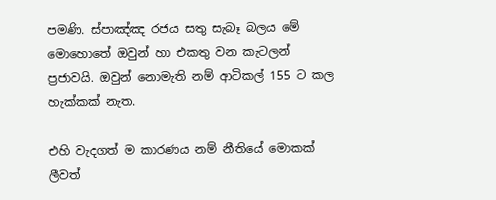පමණි. ස්පාඤ්ඤ රජය සතු සැබෑ බලය මේ මොහොතේ ඔවුන් හා එකතු වන කැටලන් ප්‍රජාවයි. ඔවුන් නොමැති නම් ආටිකල් 155 ට කල හැක්කක් නැත.

එහි වැදගත් ම කාරණය නම් නීතියේ මොකක් ලීවත්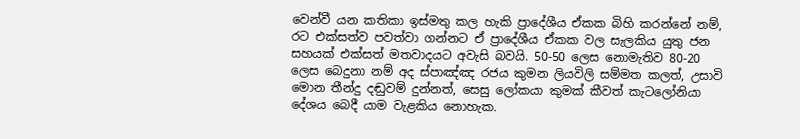වෙන්වී යන කතිකා ඉස්මතු කල හැකි ප්‍රාදේශීය ඒකක බිහි කරන්නේ නම්, රට එක්සත්ව පවත්වා ගන්නට ඒ ප්‍රාදේශීය ඒකක වල සැලකිය යුතු ජන සහයක් එක්සත් මතවාදයට අවැසි බවයි. 50-50 ලෙස නොමැතිව 80-20 ලෙස බෙදුනා නම් අද ස්පාඤ්ඤ රජය කුමන ලියවිලි සම්මත කලත්, උසාවි මොන තීන්දු දඬුවම් දුන්නත්, සෙසු ලෝකයා කුමක් කීවත් කැටලෝනියා දේශය බෙදී යාම වැළකිය නොහැක.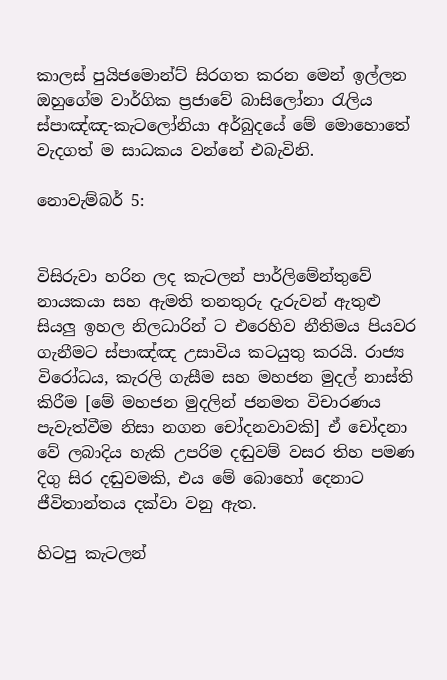කාලස් පුයිජමොන්ට් සිරගත කරන මෙන් ඉල්ලන ඔහුගේම වාර්ගික ප්‍රජාවේ බාසිලෝනා රැලිය ස්පාඤ්ඤ-කැටලෝනියා අර්බුදයේ මේ මොහොතේ වැදගත් ම සාධකය වන්නේ එබැවිනි.

නොවැම්බර් 5:


විසිරුවා හරින ලද කැටලන් පාර්ලිමේන්තුවේ නායකයා සහ ඇමති තනතුරු දැරුවන් ඇතුළු සියලු ඉහල නිලධාරින් ට එරෙහිව නීතිමය පියවර ගැනීමට ස්පාඤ්ඤ උසාවිය කටයුතු කරයි. රාජ්‍ය විරෝධය, කැරලි ගැසීම සහ මහජන මුදල් නාස්ති කිරීම [මේ මහජන මුදලින් ජනමත විචාරණය පැවැත්වීම නිසා නගන චෝදනවාවකි] ඒ චෝදනා වේ ලබාදිය හැකි උපරිම දඬුවම් වසර තිහ පමණ දිගු සිර දඬුවමකි, එය මේ බොහෝ දෙනාට ජීවිතාන්තය දක්වා වනු ඇත.

හිටපු කැටලන්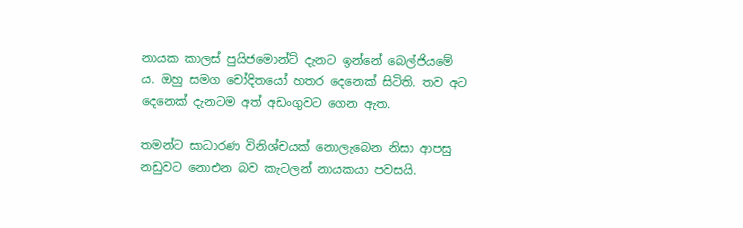නායක කාලස් පුයිජමොන්ට් දැනට ඉන්නේ බෙල්ජියමේ ය. ඔහු සමග චෝදිතයෝ හතර දෙනෙක් සිටිති. තව අට දෙනෙක් දැනටම අත් අඩංගුවට ගෙන ඇත.

තමන්ට සාධාරණ විනිශ්චයක් නොලැබෙන නිසා ආපසු නඩුවට නොඑන බව කැටලන් නායකයා පවසයි.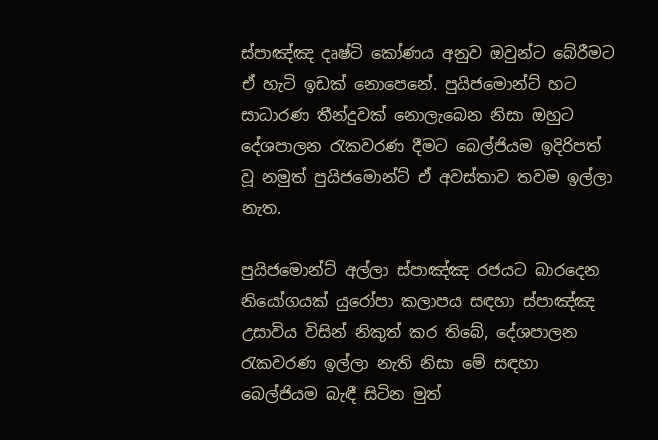ස්පාඤ්ඤ දෘෂ්ටි කෝණය අනුව ඔවුන්ට බේරීමට ඒ හැටි ඉඩක් නොපෙනේ. පුයිජමොන්ට් හට සාධාරණ තීන්දුවක් නොලැබෙන නිසා ඔහුට දේශපාලන රැකවරණ දීමට බෙල්ජියම ඉදිරිපත් වූ නමුත් පුයිජමොන්ට් ඒ අවස්තාව තවම ඉල්ලා නැත.

පුයිජමොන්ට් අල්ලා ස්පාඤ්ඤ රජයට බාරදෙන නියෝගයක් යුරෝපා කලාපය සඳහා ස්පාඤ්ඤ උසාවිය විසින් නිකුත් කර තිබේ, දේශපාලන රැකවරණ ඉල්ලා නැති නිසා මේ සඳහා බෙල්ජියම බැඳී සිටින මුත්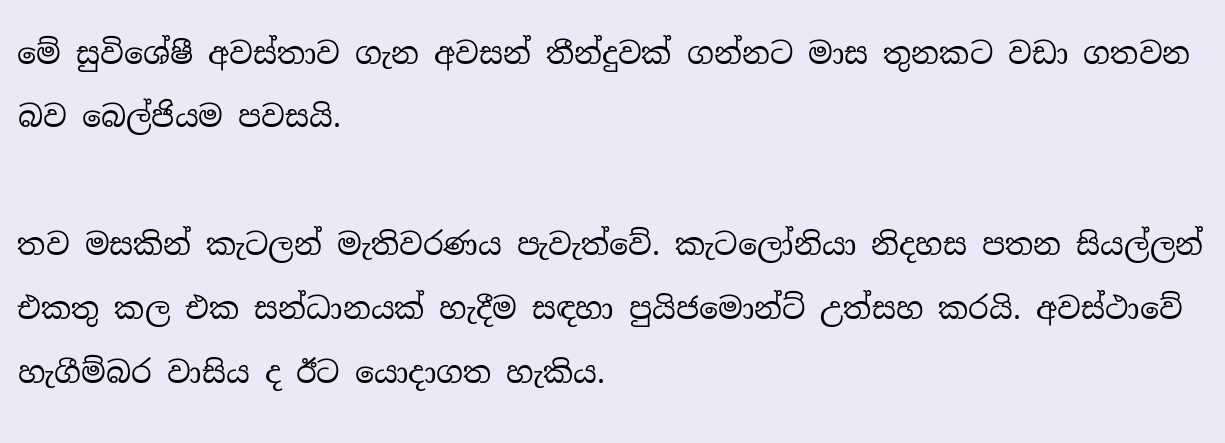මේ සුවිශේෂී අවස්තාව ගැන අවසන් තීන්දුවක් ගන්නට මාස තුනකට වඩා ගතවන බව බෙල්ජියම පවසයි.

තව මසකින් කැටලන් මැතිවරණය පැවැත්වේ. කැටලෝනියා නිදහස පතන සියල්ලන් එකතු කල එක සන්ධානයක් හැදීම සඳහා පුයිජමොන්ට් උත්සහ කරයි. අවස්ථාවේ හැගීම්බර වාසිය ද ඊට යොදාගත හැකිය.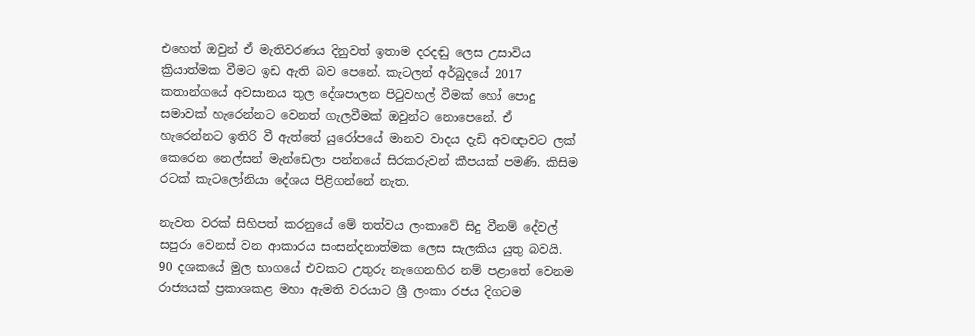එහෙත් ඔවුන් ඒ මැතිවරණය දිනුවත් ඉතාම දරදඬු ලෙස උසාවිය ක්‍රියාත්මක වීමට ඉඩ ඇති බව පෙනේ. කැටලන් අර්බුදයේ 2017 කතාන්ගයේ අවසානය තුල දේශපාලන පිටුවහල් වීමක් හෝ පොදු සමාවක් හැරෙන්නට වෙනත් ගැලවීමක් ඔවුන්ට නොපෙනේ. ඒ හැරෙන්නට ඉතිරි වී ඇත්තේ යුරෝපයේ මානව වාදය දැඩි අවඥාවට ලක් කෙරෙන නෙල්සන් මැන්ඩෙලා පන්නයේ සිරකරුවන් කීපයක් පමණි. කිසිම රටක් කැටලෝනියා දේශය පිළිගන්නේ නැත.

නැවත වරක් සිහිපත් කරනුයේ මේ තත්වය ලංකාවේ සිදු වීනම් දේවල් සපුරා වෙනස් වන ආකාරය සංසන්දනාත්මක ලෙස සැලකිය යුතු බවයි. 90 දශකයේ මුල භාගයේ එවකට උතුරු නැගෙනහිර නම් පළාතේ වෙනම රාජ්‍යයක් ප්‍රකාශකළ මහා ඇමති වරයාට ශ්‍රී ලංකා රජය දිගටම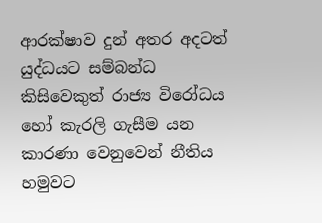ආරක්ෂාව දුන් අතර අදටත් යුද්ධයට සම්බන්ධ කිසිවෙකුත් රාජ්‍ය විරෝධය හෝ කැරලි ගැසීම යන කාරණා වෙනුවෙන් නීතිය හමුවට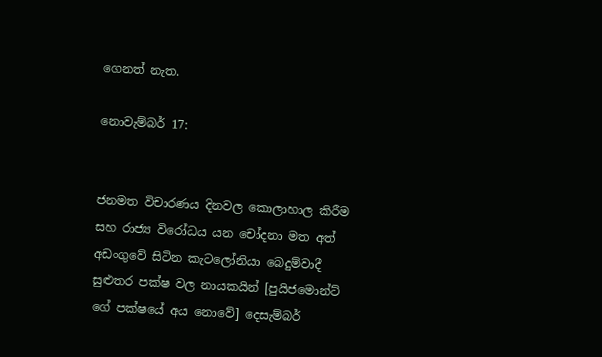ගෙනත් නැත.

නොවැම්බර් 17:


ජනමත විචාරණය දිනවල කොලාහාල කිරීම සහ රාජ්‍ය විරෝධය යන චෝදනා මත අත් අඩංගුවේ සිටින කැටලෝනියා බෙදුම්වාදී සුළුතර පක්ෂ වල නායකයින් [පුයිජමොන්ට් ගේ පක්ෂයේ අය නොවේ] දෙසැම්බර්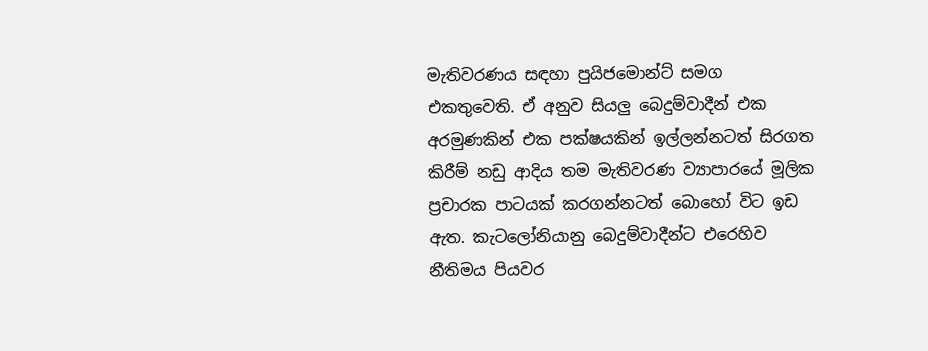මැතිවරණය සඳහා පුයිජමොන්ට් සමග එකතුවෙති. ඒ අනුව සියලු බෙදුම්වාදීන් එක අරමුණකින් එක පක්ෂයකින් ඉල්ලන්නටත් සිරගත කිරීම් නඩු ආදිය තම මැතිවරණ ව්‍යාපාරයේ මූලික ප්‍රචාරක පාටයක් කරගන්නටත් බොහෝ විට ඉඩ ඇත. කැටලෝනියානු බෙදුම්වාදීන්ට එරෙහිව නීතිමය පියවර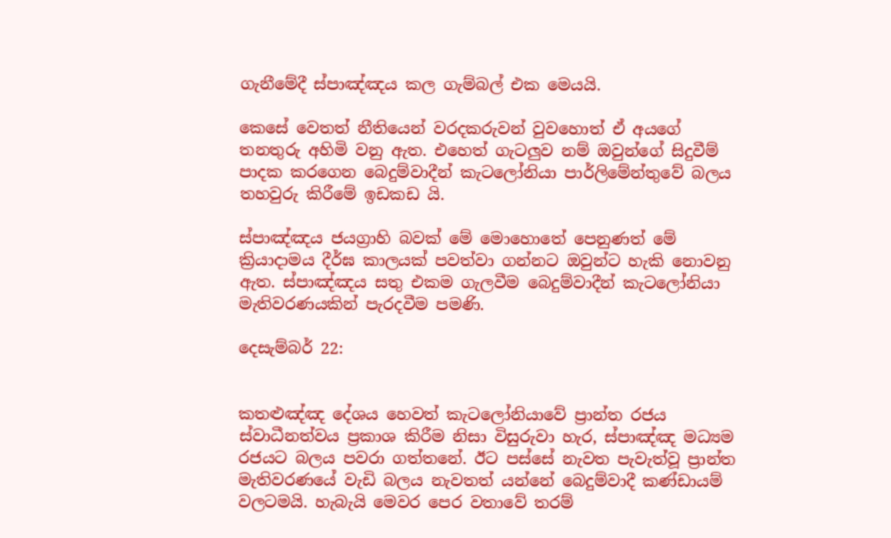ගැනීමේදී ස්පාඤ්ඤය කල ගැම්බල් එක මෙයයි.

කෙසේ වෙතත් නීතියෙන් වරදකරුවන් වුවහොත් ඒ අයගේ තනතුරු අහිමි වනු ඇත. එහෙත් ගැටලුව නම් ඔවුන්ගේ සිදුවීම් පාදක කරගෙන බෙදුම්වාදීන් කැටලෝනියා පාර්ලිමේන්තුවේ බලය තහවුරු කිරීමේ ඉඩකඩ යි.

ස්පාඤ්ඤය ජයග්‍රාහි බවක් මේ මොහොතේ පෙනුණත් මේ ක්‍රියාදාමය දීර්ඝ කාලයක් පවත්වා ගන්නට ඔවුන්ට හැකි නොවනු ඇත. ස්පාඤ්ඤය සතු එකම ගැලවීම බෙදුම්වාදීන් කැටලෝනියා මැතිවරණයකින් පැරදවීම පමණි.

දෙසැම්බර් 22:


කතළුඤ්ඤ දේශය හෙවත් කැටලෝනියාවේ ප්‍රාන්ත රජය ස්වාධීනත්වය ප්‍රකාශ කිරීම නිසා විසුරුවා හැර, ස්පාඤ්ඤ මධ්‍යම රජයට බලය පවරා ගත්තනේ. ඊට පස්සේ නැවත පැවැත්වූ ප්‍රාන්ත මැතිවරණයේ වැඩි බලය නැවතත් යන්නේ බෙදුම්වාදී කණ්ඩායම් වලටමයි. හැබැයි මෙවර පෙර වතාවේ තරම්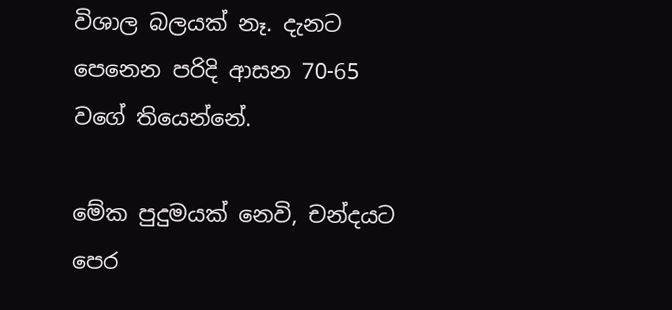විශාල බලයක් නෑ. දැනට පෙනෙන පරිදි ආසන 70-65 වගේ තියෙන්නේ.

මේක පුදුමයක් නෙවි, චන්දයට පෙර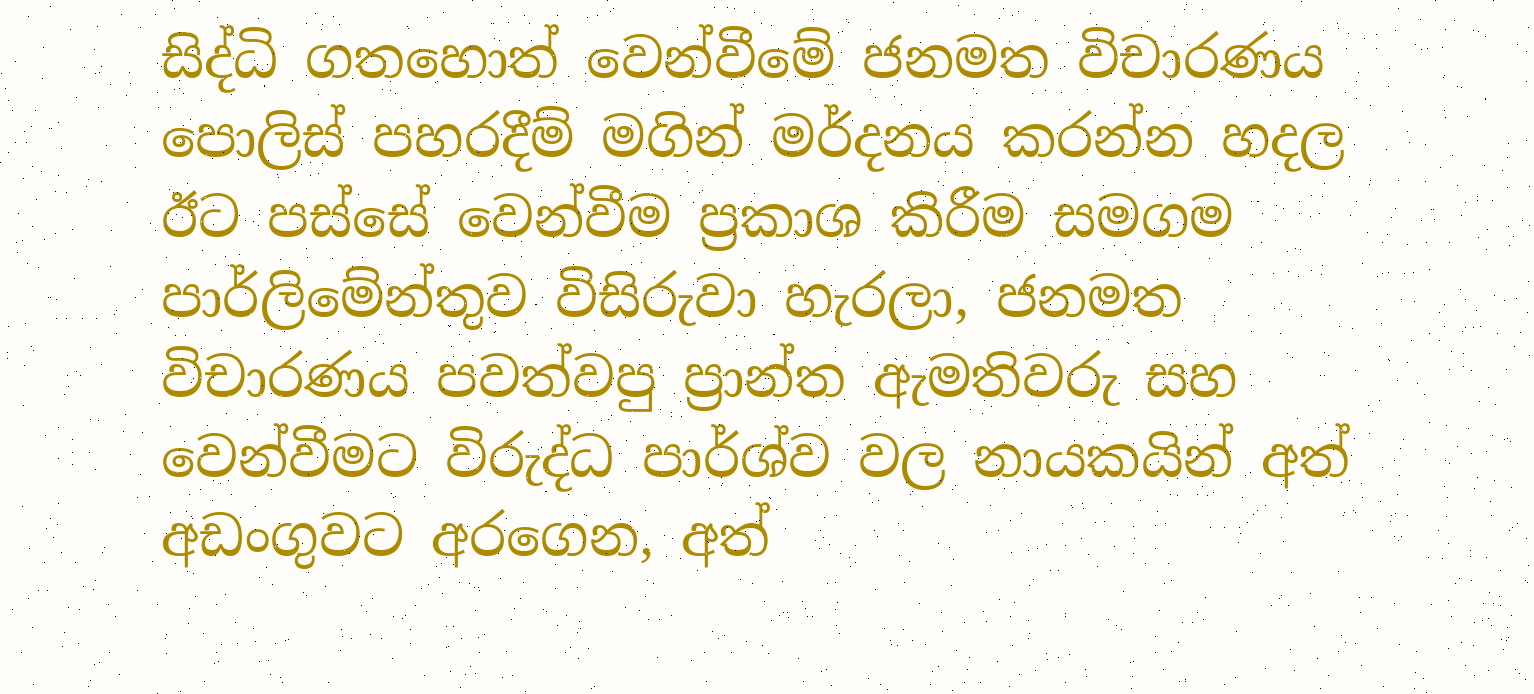සිද්ධි ගතහොත් වෙන්වීමේ ජනමත විචාරණය පොලිස් පහරදීම් මගින් මර්දනය කරන්න හදල ඊට පස්සේ වෙන්වීම ප්‍රකාශ කිරීම සමගම පාර්ලිමේන්තුව විසිරුවා හැරලා, ජනමත විචාරණය පවත්වපු ප්‍රාන්ත ඇමතිවරු සහ වෙන්වීමට විරුද්ධ පාර්ශ්ව වල නායකයින් අත් අඩංගුවට අරගෙන, අත්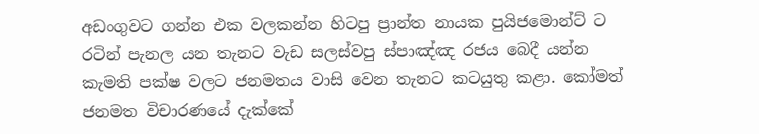අඩංගුවට ගන්න එක වලකන්න හිටපු ප්‍රාන්ත නායක පුයිජමොන්ට් ට රටින් පැනල යන තැනට වැඩ සලස්වපු ස්පාඤ්ඤ රජය බෙදී යන්න කැමති පක්ෂ වලට ජනමතය වාසි වෙන තැනට කටයුතු කළා. කෝමත් ජනමත විචාරණයේ දැක්කේ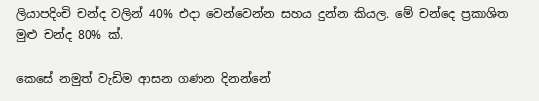ලියාපදිංචි චන්ද වලින් 40% එදා වෙන්වෙන්න සහය දුන්න කියල. මේ චන්දෙ ප්‍රකාශිත මුළු චන්ද 80% ක්.

කෙසේ නමුත් වැඩිම ආසන ගණන දිනන්නේ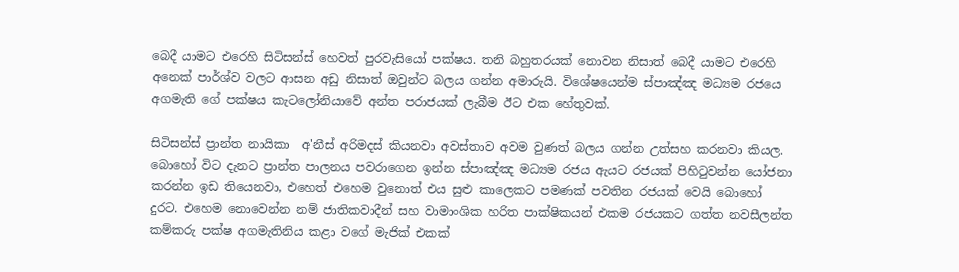බෙදී යාමට එරෙහි සිටිසන්ස් හෙවත් පුරවැසියෝ පක්ෂය. තනි බහුතරයක් නොවන නිසාත් බෙදී යාමට එරෙහි අනෙක් පාර්ශ්ව වලට ආසන අඩු නිසාත් ඔවුන්ට බලය ගන්න අමාරුයි. විශේෂයෙන්ම ස්පාඤ්ඤ මධ්‍යම රජයෙ අගමැති ගේ පක්ෂය කැටලෝනියාවේ අන්ත පරාජයක් ලැබීම ඊට එක හේතුවක්.

සිටිසන්ස් ප්‍රාන්ත නායිකා  අ'නීස් අරිමදස් කියනවා අවස්තාව අවම වුණත් බලය ගන්න උත්සහ කරනවා කියල. බොහෝ විට දැනට ප්‍රාන්ත පාලනය පවරාගෙන ඉන්න ස්පාඤ්ඤ මධ්‍යම රජය ඇයට රජයක් පිහිටුවන්න යෝජනා කරන්න ඉඩ තියෙනවා, එහෙත් එහෙම වුනොත් එය සුළු කාලෙකට පමණක් පවතින රජයක් වෙයි බොහෝ දුරට. එහෙම නොවෙන්න නම් ජාතිකවාදීන් සහ වාමාංශික හරිත පාක්ෂිකයන් එකම රජයකට ගත්ත නවසීලන්ත කම්කරු පක්ෂ අගමැතිනිය කළා වගේ මැජික් එකක්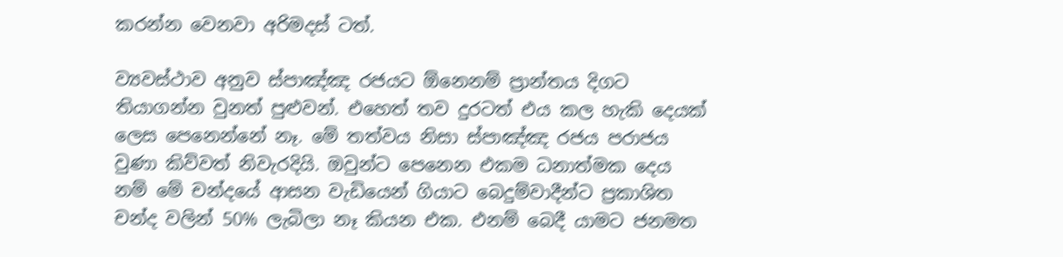කරන්න වෙනවා අරිමදස් ටත්.

ව්‍යවස්ථාව අනුව ස්පාඤ්ඤ රජයට ඕනෙනම් ප්‍රාන්තය දිගට තියාගන්න වුනත් පුළුවන්. එහෙත් තව දුරටත් එය කල හැකි දෙයක් ලෙස පෙනෙන්නේ නෑ. මේ තත්වය නිසා ස්පාඤ්ඤ රජය පරාජය වුණා කිව්වත් නිවැරදියි. ඔවුන්ට පෙනෙන එකම ධනාත්මක දෙය නම් මේ චන්දයේ ආසන වැඩියෙන් ගියාට බෙදුම්වාදීන්ට ප්‍රකාශිත චන්ද වලින් 50% ලැබිලා නෑ කියන එක. එනම් බෙදී යාමට ජනමත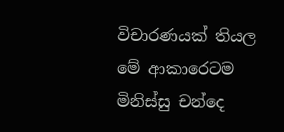විචාරණයක් තියල මේ ආකාරෙටම මිනිස්සු චන්දෙ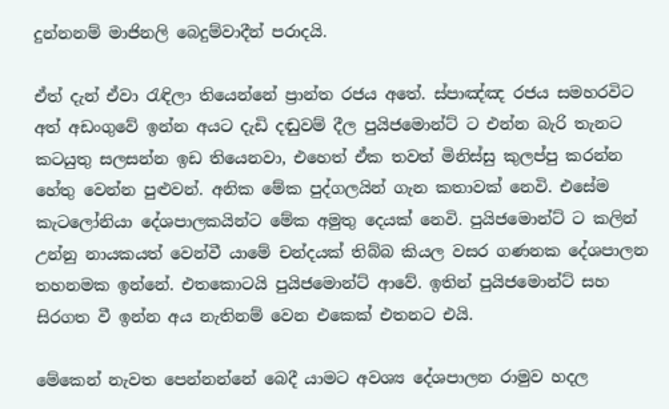දුන්නනම් මාජිනලි බෙදුම්වාදීන් පරාදයි.

ඒත් දැන් ඒවා රැඳිලා තියෙන්නේ ප්‍රාන්ත රජය අතේ. ස්පාඤ්ඤ රජය සමහරවිට අත් අඩංගුවේ ඉන්න අයට දැඩි දඬුවම් දීල පුයිජමොන්ට් ට එන්න බැරි තැනට කටයුතු සලසන්න ඉඩ තියෙනවා, එහෙත් ඒක තවත් මිනිස්සු කුලප්පු කරන්න හේතු වෙන්න පුළුවන්. අනික මේක පුද්ගලයින් ගැන කතාවක් නෙවි. එසේම කැටලෝනියා දේශපාලකයින්ට මේක අමුතු දෙයක් නෙවි. පුයිජමොන්ට් ට කලින් උන්නු නායකයත් වෙන්වී යාමේ චන්දයක් තිබ්බ කියල වසර ගණනක දේශපාලන තහනමක ඉන්නේ. එතකොටයි පුයිජමොන්ට් ආවේ. ඉතින් පුයිජමොන්ට් සහ සිරගත වී ඉන්න අය නැතිනම් වෙන එකෙක් එතනට එයි.

මේකෙන් නැවත පෙන්නන්නේ බෙදී යාමට අවශ්‍ය දේශපාලන රාමුව හදල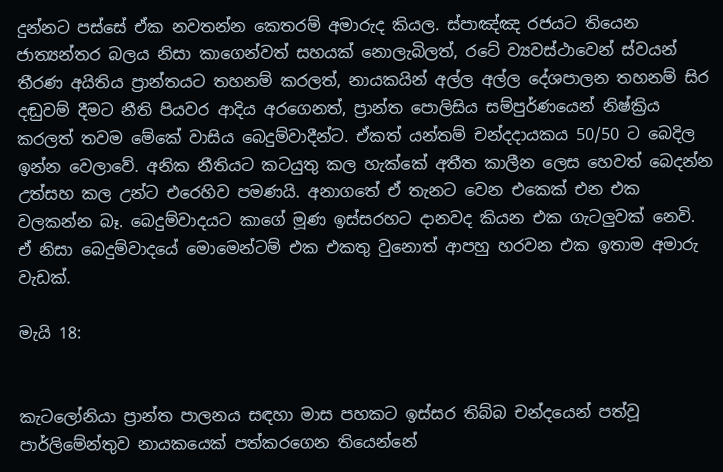දුන්නට පස්සේ ඒක නවතන්න කෙතරම් අමාරුද කියල. ස්පාඤ්ඤ රජයට තියෙන ජාත්‍යන්තර බලය නිසා කාගෙන්වත් සහයක් නොලැබිලත්, රටේ ව්‍යවස්ථාවෙන් ස්වයන් තීරණ අයිතිය ප්‍රාන්තයට තහනම් කරලත්, නායකයින් අල්ල අල්ල දේශපාලන තහනම් සිර දඬුවම් දීමට නීති පියවර ආදිය අරගෙනත්, ප්‍රාන්ත පොලිසිය සම්පුර්ණයෙන් නිෂ්ක්‍රිය කරලත් තවම මේකේ වාසිය බෙදුම්වාදීන්ට. ඒකත් යන්තම් චන්දදායකය 50/50 ට බෙදිල ඉන්න වෙලාවේ. අනික නීතියට කටයුතු කල හැක්කේ අතීත කාලීන ලෙස හෙවත් බෙදන්න උත්සහ කල උන්ට එරෙහිව පමණයි. අනාගතේ ඒ තැනට වෙන එකෙක් එන එක වලකන්න බෑ. බෙදුම්වාදයට කාගේ මූණ ඉස්සරහට දානවද කියන එක ගැටලුවක් නෙවි. ඒ නිසා බෙදුම්වාදයේ මොමෙන්ටම් එක එකතු වුනොත් ආපහු හරවන එක ඉතාම අමාරු වැඩක්.

මැයි 18:


කැටලෝනියා ප්‍රාන්ත පාලනය සඳහා මාස පහකට ඉස්සර තිබ්බ චන්දයෙන් පත්වූ පාර්ලිමේන්තුව නායකයෙක් පත්කරගෙන තියෙන්නේ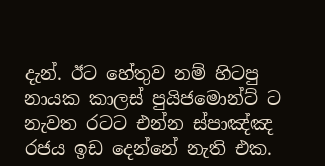දැන්. ඊට හේතුව නම් හිටපු නායක කාලස් පුයිජමොන්ට් ට නැවත රටට එන්න ස්පාඤ්ඤ රජය ඉඩ දෙන්නේ නැති එක.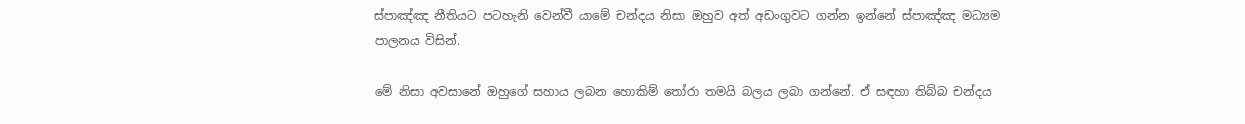ස්පාඤ්ඤ නීතියට පටහැනි වෙන්වී යාමේ චන්දය නිසා ඔහුව අත් අඩංගුවට ගන්න ඉන්නේ ස්පාඤ්ඤ මධ්‍යම පාලනය විසින්.

මේ නිසා අවසානේ ඔහුගේ සහාය ලබන හොකිම් තෝරා තමයි බලය ලබා ගන්නේ. ඒ සඳහා තිබ්බ චන්දය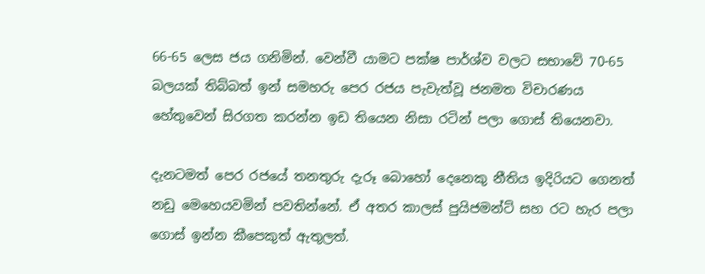66-65 ලෙස ජය ගනිමින්. වෙන්වී යාමට පක්ෂ පාර්ශ්ව වලට සභාවේ 70-65 බලයක් තිබ්බත් ඉන් සමහරු පෙර රජය පැවැත්වූ ජනමත විචාරණය හේතුවෙන් සිරගත කරන්න ඉඩ තියෙන නිසා රටින් පලා ගොස් තියෙනවා.

දැනටමත් පෙර රජයේ තනතුරු දැරූ බොහෝ දෙනෙකු නීතිය ඉදිරියට ගෙනත් නඩු මෙහෙයවමින් පවතින්නේ. ඒ අතර කාලස් පුයිජමන්ට් සහ රට හැර පලා ගොස් ඉන්න කීපෙකුත් ඇතුලත්.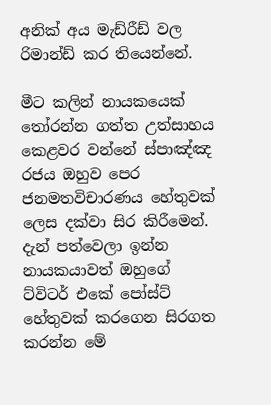අනික් අය මැඩ්රීඩ් වල රිමාන්ඩ් කර තියෙන්නේ.

මීට කලින් නායකයෙක් තෝරන්න ගත්ත උත්සාහය කෙළවර වන්නේ ස්පාඤ්ඤ රජය ඔහුව පෙර ජනමතවිචාරණය හේතුවක් ලෙස දක්වා සිර කිරීමෙන්. දැන් පත්වෙලා ඉන්න නායකයාවත් ඔහුගේ ට්විටර් එකේ පෝස්ට් හේතුවක් කරගෙන සිරගත කරන්න මේ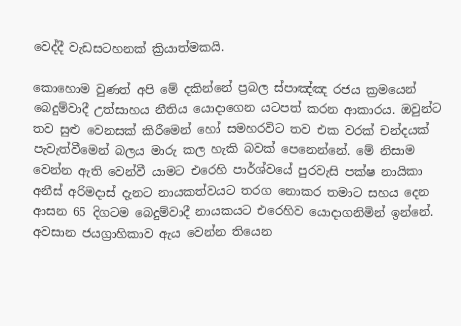වෙද්දී වැඩසටහනක් ක්‍රියාත්මකයි.

කොහොම වුණත් අපි මේ දකින්නේ ප්‍රබල ස්පාඤ්ඤ රජය ක්‍රමයෙන් බෙදුම්වාදී උත්සාහය නීතිය යොදාගෙන යටපත් කරන ආකාරය. ඔවුන්ට තව සුළු වෙනසක් කිරීමෙන් හෝ සමහරවිට තව එක වරක් චන්දයක් පැවැත්වීමෙන් බලය මාරු කල හැකි බවක් පෙනෙන්නේ. මේ නිසාම වෙන්න ඇති වෙන්වී යාමට එරෙහි පාර්ශ්වයේ පුරවැසි පක්ෂ නායිකා අනීස් අරිමදාස් දැනට නායකත්වයට තරග නොකර තමාට සහය දෙන ආසන 65 දිගටම බෙදුම්වාදී නායකයට එරෙහිව යොදාගනිමින් ඉන්නේ. අවසාන ජයග්‍රාහිකාව ඇය වෙන්න තියෙන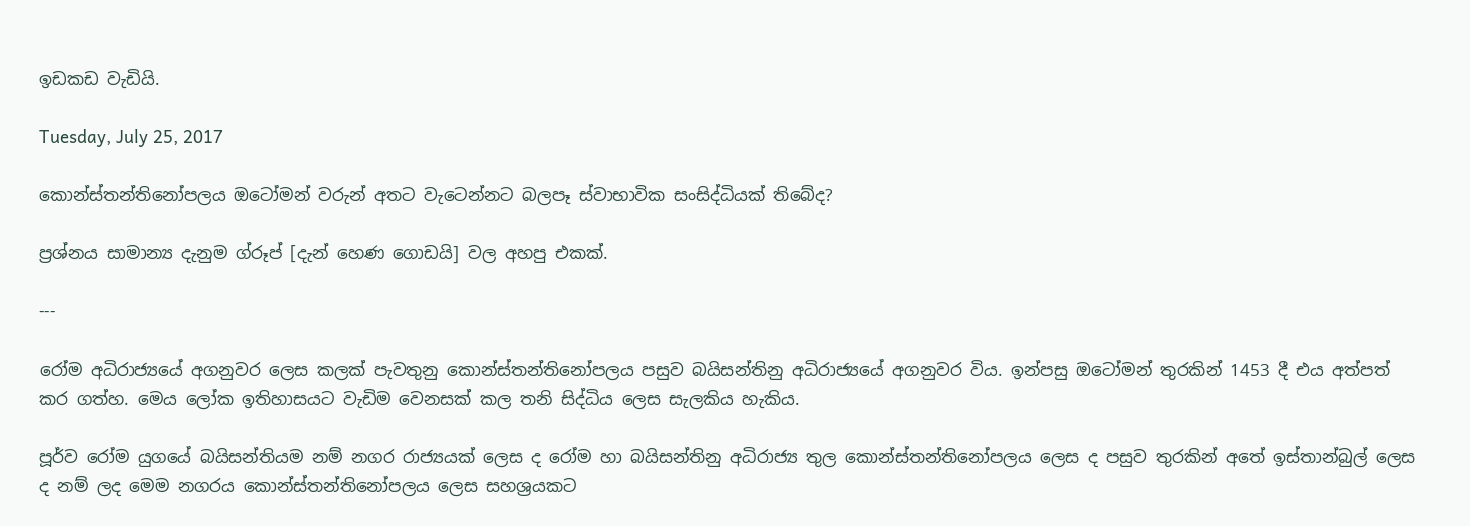ඉඩකඩ වැඩියි.

Tuesday, July 25, 2017

කොන්ස්තන්තිනෝපලය ඔටෝමන් වරුන් අතට වැටෙන්නට බලපෑ ස්වාභාවික සංසිද්ධියක් තිබේද?

ප්‍රශ්නය සාමාන්‍ය දැනුම ග්රූප් [දැන් හෙණ ගොඩයි] වල අහපු එකක්.

---

රෝම අධිරාජ්‍යයේ අගනුවර ලෙස කලක් පැවතුනු කොන්ස්තන්තිනෝපලය පසුව බයිසන්තිනු අධිරාජ්‍යයේ අගනුවර විය. ඉන්පසු ඔටෝමන් තුරකින් 1453 දී එය අත්පත් කර ගත්හ. මෙය ලෝක ඉතිහාසයට වැඩිම වෙනසක් කල තනි සිද්ධිය ලෙස සැලකිය හැකිය.

පූර්ව රෝම යුගයේ බයිසන්තියම නම් නගර රාජ්‍යයක් ලෙස ද රෝම හා බයිසන්තිනු අධිරාජ්‍ය තුල කොන්ස්තන්තිනෝපලය ලෙස ද පසුව තුරකින් අතේ ඉස්තාන්බුල් ලෙස ද නම් ලද මෙම නගරය කොන්ස්තන්තිනෝපලය ලෙස සහශ්‍රයකට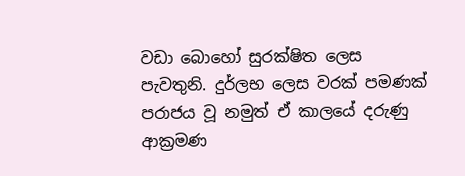වඩා බොහෝ සුරක්ෂිත ලෙස පැවතුනි. දුර්ලභ ලෙස වරක් පමණක් පරාජය වූ නමුත් ඒ කාලයේ දරුණු ආක්‍රමණ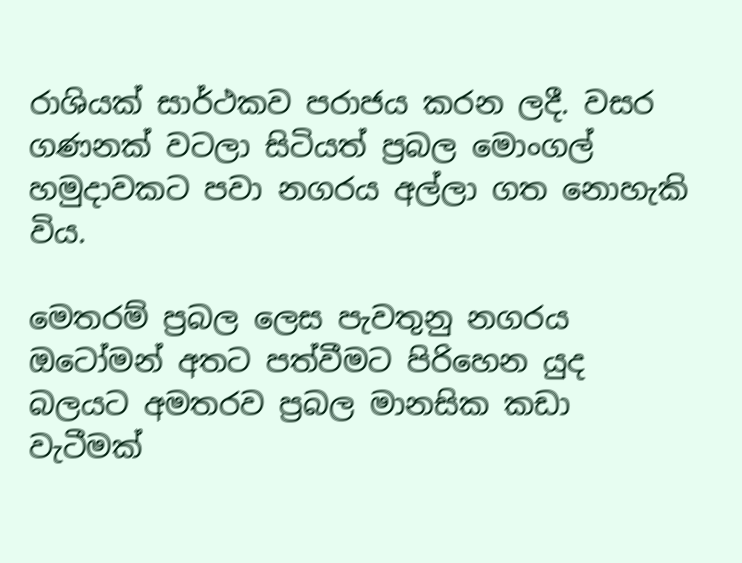රාශියක් සාර්ථකව පරාජය කරන ලදී. වසර ගණනක් වටලා සිටියත් ප්‍රබල මොංගල් හමුදාවකට පවා නගරය අල්ලා ගත නොහැකි විය.

මෙතරම් ප්‍රබල ලෙස පැවතුනු නගරය ඔටෝමන් අතට පත්වීමට පිරිහෙන යුද බලයට අමතරව ප්‍රබල මානසික කඩා වැටීමක්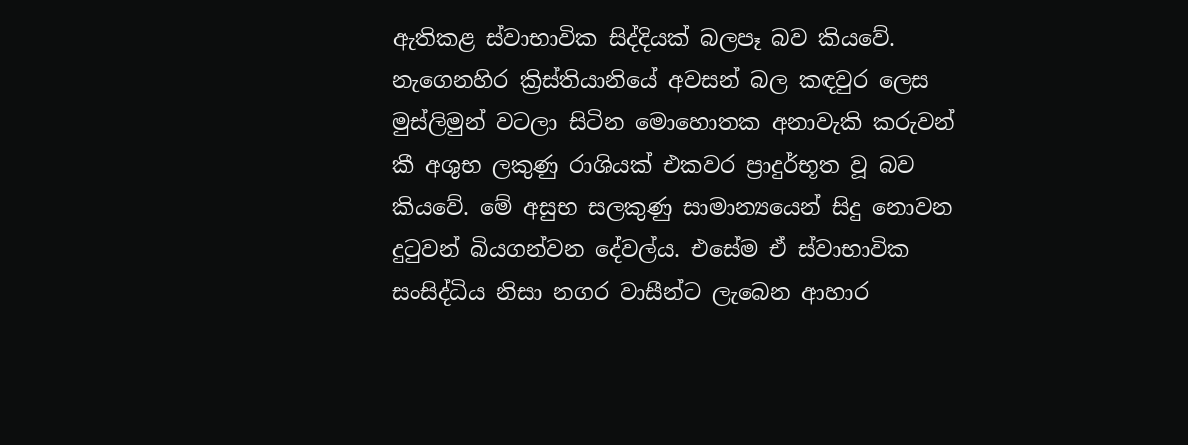ඇතිකළ ස්වාභාවික සිද්දියක් බලපෑ බව කියවේ. නැගෙනහිර ක්‍රිස්තියානියේ අවසන් බල කඳවුර ලෙස මුස්ලිමුන් වටලා සිටින මොහොතක අනාවැකි කරුවන් කී අශුභ ලකුණු රාශියක් එකවර ප්‍රාදුර්භූත වූ බව කියවේ. මේ අසුභ සලකුණු සාමාන්‍යයෙන් සිදු නොවන දුටුවන් බියගන්වන දේවල්ය. එසේම ඒ ස්වාභාවික සංසිද්ධිය නිසා නගර වාසීන්ට ලැබෙන ආහාර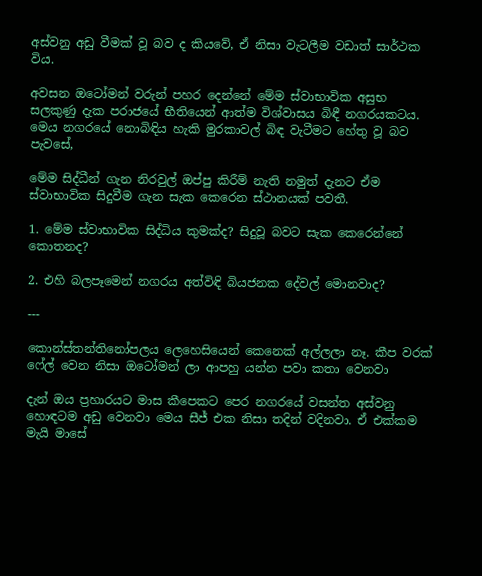අස්වනු අඩු වීමක් වූ බව ද කියවේ, ඒ නිසා වැටලීම වඩාත් සාර්ථක විය.

අවසන ඔටෝමන් වරුන් පහර දෙන්නේ මේම ස්වාභාවික අසුභ සලකුණු දැක පරාජයේ භීතියෙන් ආත්ම විශ්වාසය බිඳී නගරයකටය. මෙය නගරයේ නොබිඳිය හැකි මුරකාවල් බිඳ වැටීමට හේතු වූ බව පැවසේ,

මේම සිද්ධීන් ගැන නිරවුල් ඔප්පු කිරීම් නැති නමුත් දැනට ඒම ස්වාභාවික සිදුවීම ගැන සැක කෙරෙන ස්ථානයක් පවතී.

1. මේම ස්වාභාවික සිද්ධිය කුමක්ද? සිදුවූ බවට සැක කෙරෙන්නේ කොතනද?

2. එහි බලපෑමෙන් නගරය අත්විඳි බියජනක දේවල් මොනවාද?

---

කොන්ස්තන්තිනෝපලය ලෙහෙසියෙන් කෙනෙක් අල්ලලා නෑ. කීප වරක් ෆේල් වෙන නිසා ඔටෝමන් ලා ආපහු යන්න පවා කතා වෙනවා

දැන් ඔය ප්‍රහාරයට මාස කීපෙකට පෙර නගරයේ වසන්ත අස්වනු හොඳටම අඩු වෙනවා මෙය සීජ් එක නිසා තදින් වදිනවා. ඒ එක්කම මැයි මාසේ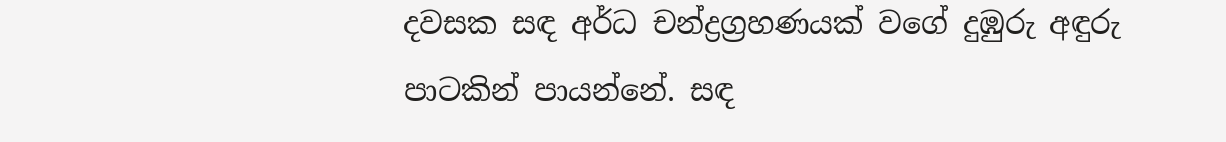දවසක සඳ අර්ධ චන්ද්‍රග්‍රහණයක් වගේ දුඹුරු අඳුරු පාටකින් පායන්නේ. සඳ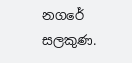නගරේ සලකුණ.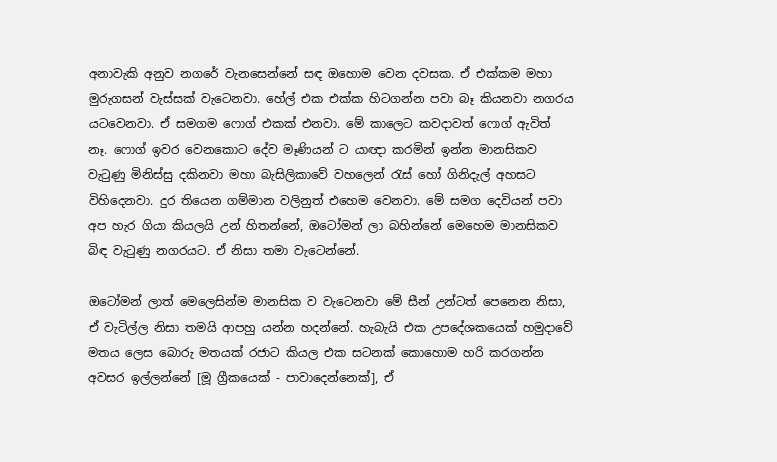අනාවැකි අනුව නගරේ වැනසෙන්නේ සඳ ඔහොම වෙන දවසක. ඒ එක්කම මහා මුරුගසන් වැස්සක් වැටෙනවා. හේල් එක එක්ක හිටගන්න පවා බෑ කියනවා නගරය යටවෙනවා. ඒ සමගම ෆොග් එකක් එනවා. මේ කාලෙට කවදාවත් ෆොග් ඇවිත් නෑ. ෆොග් ඉවර වෙනකොට දේව මෑණියන් ට යාඥා කරමින් ඉන්න මානසිකව වැටුණු මිනිස්සු දකිනවා මහා බැසිලිකාවේ වහලෙන් රැස් හෝ ගිනිදැල් අහසට විහිදෙනවා. දුර තියෙන ගම්මාන වලිනුත් එහෙම වෙනවා. මේ සමග දෙවියන් පවා අප හැර ගියා කියලයි උන් හිතන්නේ, ඔටෝමන් ලා බහින්නේ මෙහෙම මානසිකව බිඳ වැටුණු නගරයට. ඒ නිසා තමා වැටෙන්නේ.

ඔටෝමන් ලාත් මෙලෙසින්ම මානසික ව වැටෙනවා මේ සීන් උන්ටත් පෙනෙන නිසා, ඒ වැටිල්ල නිසා තමයි ආපහු යන්න හදන්නේ. හැබැයි එක උපදේශකයෙක් හමුදාවේ මතය ලෙස බොරු මතයක් රජාට කියල එක සටනක් කොහොම හරි කරගන්න අවසර ඉල්ලන්නේ [මූ ග්‍රීකයෙක් - පාවාදෙන්නෙක්], ඒ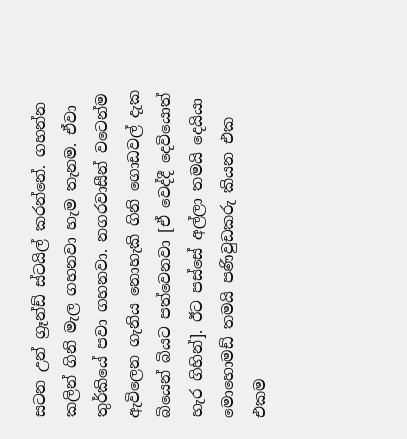සටන උන් ග්‍රෑන්ඩ් ස්ටයිල් කරන්නේ. ගහන්න කලින් ගිනි මැල ගහනවා හැම තැනම. ඒවා තුර්කියේ පවා ගහනවා. නගරවාසීන් වටෙන්ම ඇවිලෙන ගැනිය නොහැකි ගිනි ගොඩවල් දැක බියෙන් බියට පත්වෙනවා [ඒ වෙද්දී දෙවියොත් හැර ගිහින්]. ඊට පස්සේ අල්ලා තමයි දෙයියා මොහොමඩ් තමයි පණිවුඩකරු කියන එක එකම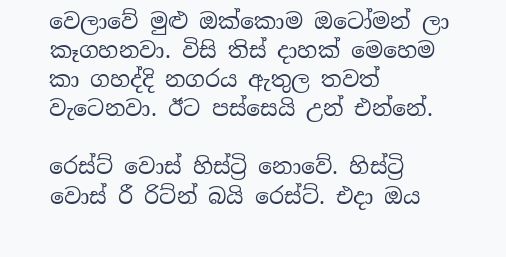වෙලාවේ මුළු ඔක්කොම ඔටෝමන් ලා කෑගහනවා. විසි තිස් දාහක් මෙහෙම කා ගහද්දි නගරය ඇතුල තවත් වැටෙනවා. ඊට පස්සෙයි උන් එන්නේ.

රෙස්ට් වොස් හිස්ට්‍රි නොවේ. හිස්ට්‍රි වොස් රී රිට්න් බයි රෙස්ට්. එදා ඔය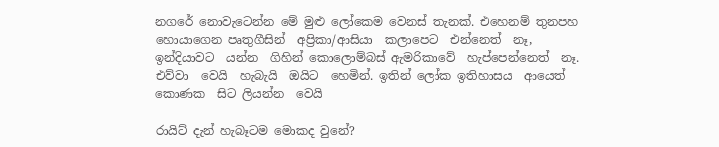නගරේ නොවැටෙන්න මේ මුළු ලෝකෙම වෙනස් තැනක්. එහෙනම් තුනපහ හොයාගෙන පෘතුගීසින්  අප්‍රිකා/ආසියා  කලාපෙට  එන්නෙත්  නෑ,  ඉන්දියාවට  යන්න  ගිහින් කොලොම්බස් ඇමරිකාවේ  හැප්පෙන්නෙත්  නෑ.  එව්වා  වෙයි  හැබැයි  ඔයිට  හෙමින්. ඉතින් ලෝක ඉතිහාසය  ආයෙත්  කොණක  සිට ලියන්න  වෙයි

රායිට් දැන් හැබෑටම මොකද වුනේ?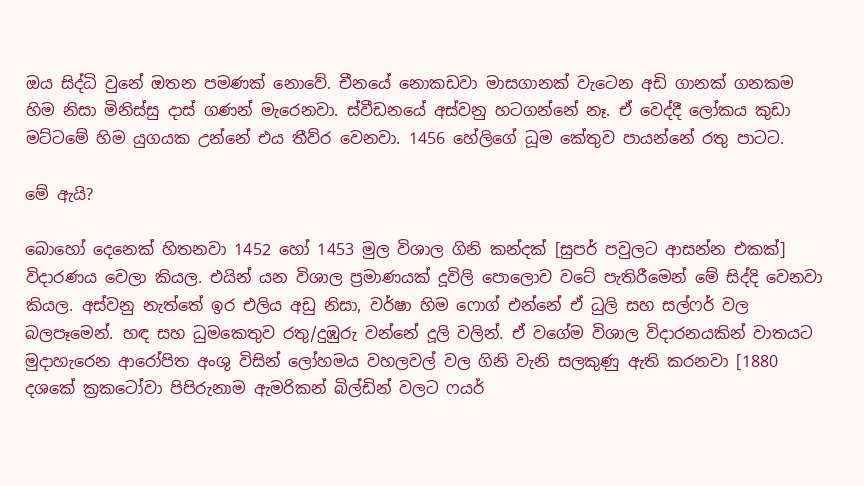ඔය සිද්ධි වුනේ ඔතන පමණක් නොවේ. චීනයේ නොකඩවා මාසගානක් වැටෙන අඩි ගානක් ගනකම හිම නිසා මිනිස්සු දාස් ගණන් මැරෙනවා. ස්වීඩනයේ අස්වනු හටගන්නේ නෑ. ඒ වෙද්දී ලෝකය කුඩා මට්ටමේ හිම යුගයක උන්නේ එය තීව්ර වෙනවා. 1456 හේලිගේ ධූම කේතුව පායන්නේ රතු පාටට.

මේ ඇයි?

බොහෝ දෙනෙක් හිතනවා 1452 හෝ 1453 මුල විශාල ගිනි කන්දක් [සුපර් පවුලට ආසන්න එකක්] විදාරණය වෙලා කියල. එයින් යන විශාල ප්‍රමාණයක් දූවිලි පොලොව වටේ පැතිරීමෙන් මේ සිද්දි වෙනවා කියල. අස්වනු නැත්තේ ඉර එලිය අඩු නිසා, වර්ෂා හිම ෆොග් එන්නේ ඒ ධුලි සහ සල්ෆර් වල බලපෑමෙන්. හඳ සහ ධුමකෙතුව රතු/දුඹුරු වන්නේ දූලි වලින්. ඒ වගේම විශාල විදාරනයකින් වාතයට මුදාහැරෙන ආරෝපිත අංශු විසින් ලෝහමය වහලවල් වල ගිනි වැනි සලකුණු ඇති කරනවා [1880 දශකේ ක්‍රකටෝවා පිපිරුනාම ඇමරිකන් බිල්ඩින් වලට ෆයර්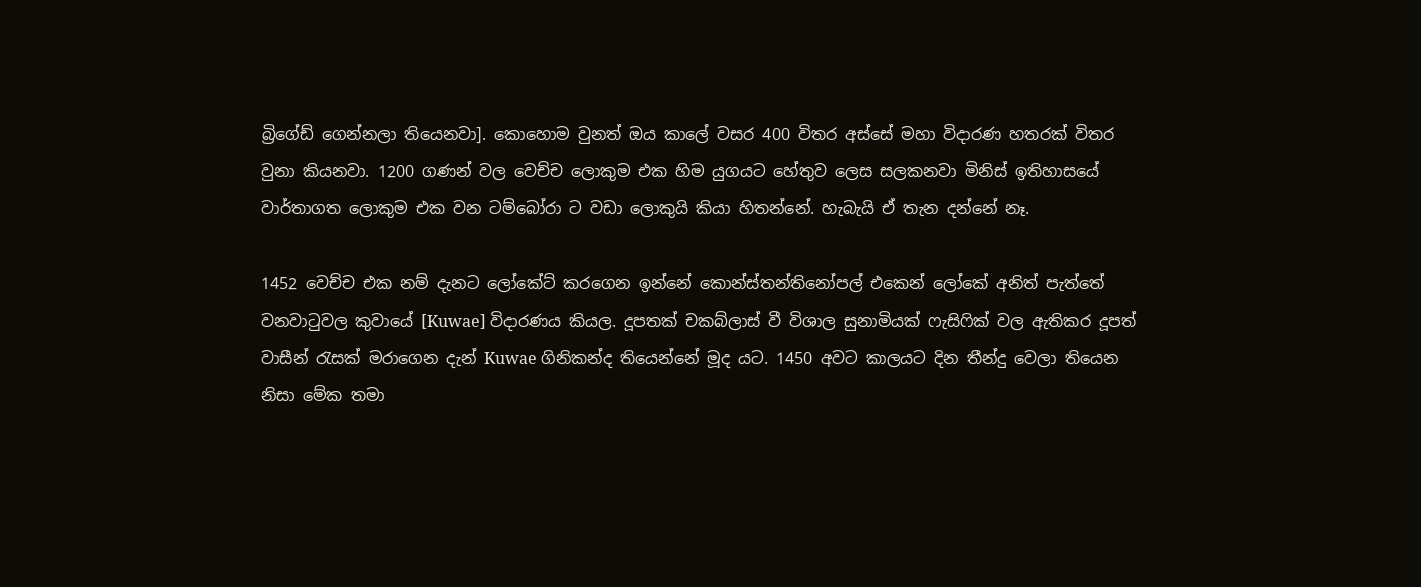බ්‍රිගේඩ් ගෙන්නලා තියෙනවා]. කොහොම වුනත් ඔය කාලේ වසර 400 විතර අස්සේ මහා විදාරණ හතරක් විතර වුනා කියනවා. 1200 ගණන් වල වෙච්ච ලොකුම එක හිම යුගයට හේතුව ලෙස සලකනවා මිනිස් ඉතිහාසයේ වාර්තාගත ලොකුම එක වන ටම්බෝරා ට වඩා ලොකුයි කියා හිතන්නේ. හැබැයි ඒ තැන දන්නේ නෑ.

1452 වෙච්ච එක නම් දැනට ලෝකේට් කරගෙන ඉන්නේ කොන්ස්තන්තිනෝපල් එකෙන් ලෝකේ අනිත් පැත්තේ වනවාටුවල කුවායේ [Kuwae] විදාරණය කියල. දූපතක් චකබ්ලාස් වී විශාල සුනාමියක් ෆැසිෆික් වල ඇතිකර දූපත් වාසීන් රැසක් මරාගෙන දැන් Kuwae ගිනිකන්ද තියෙන්නේ මූද යට. 1450 අවට කාලයට දින තීන්දු වෙලා තියෙන නිසා මේක තමා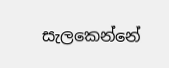සැලකෙන්නේ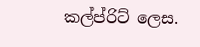කල්ප්රිට් ලෙස.